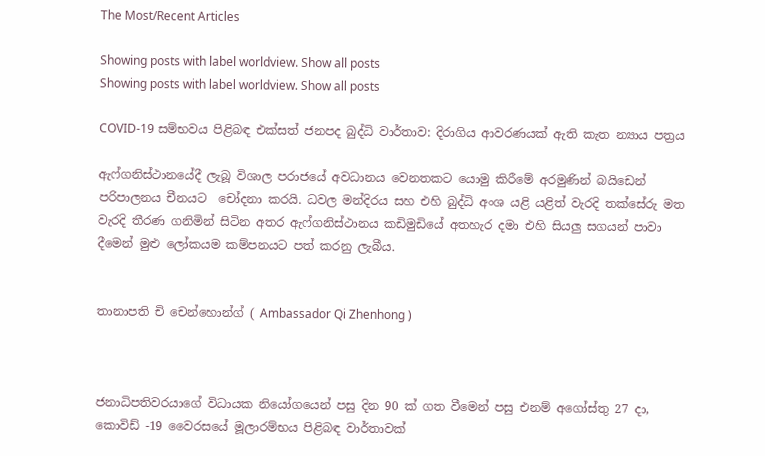The Most/Recent Articles

Showing posts with label worldview. Show all posts
Showing posts with label worldview. Show all posts

COVID-19 සම්භවය පිළිබඳ එක්සත් ජනපද බුද්ධි වාර්තාව: දිරාගිය ආවරණයක් ඇති කැත න්‍යාය පත්‍රය

ඇෆ්ගනිස්ථානයේදී ලැබූ විශාල පරාජයේ අවධානය වෙනතකට යොමු කිරීමේ අරමුණින් බයිඩෙන් පරිපාලනය චීනයට  චෝදනා කරයි. ධවල මන්දිරය සහ එහි බුද්ධි අංශ යළි යළිත් වැරදි තක්සේරු මත වැරදි තීරණ ගනිමින් සිටින අතර ඇෆ්ගනිස්ථානය කඩිමුඩියේ අතහැර දමා එහි සියලු සගයන් පාවා දීමෙන් මුළු ලෝකයම කම්පනයට පත් කරනු ලැබීය.


තානාපති චි චෙන්හොන්ග් ( Ambassador Qi Zhenhong )



ජනාධිපතිවරයාගේ විධායක නියෝගයෙන් පසු දින 90 ක් ගත වීමෙන් පසු එනම් අගෝස්තු 27 දා, කොවිඩ් -19 වෛරසයේ මූලාරම්භය පිළිබඳ වාර්තාවක්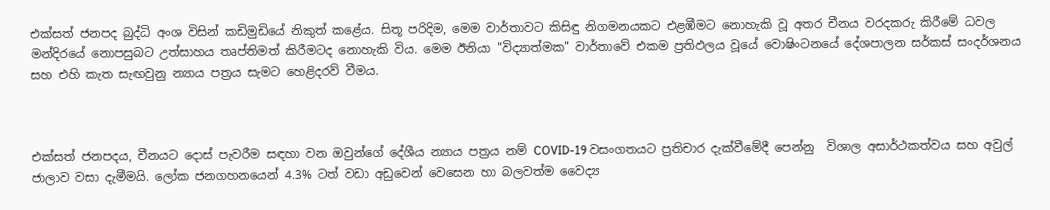එක්සත් ජනපද බුද්ධි අංශ විසින් කඩිමුඩියේ නිකුත් කළේය. සිතූ පරිදිම, මෙම වාර්තාවට කිසිඳු නිගමනයකට එළඹීමට නොහැකි වූ අතර චීනය වරදකරු කිරීමේ ධවල මන්දිරයේ නොපසුබට උත්සාහය තෘප්තිමත් කිරීමටද නොහැකි විය. මෙම ඊනියා "විද්‍යාත්මක" වාර්තාවේ එකම ප්‍රතිඵලය වූයේ වොෂිංටනයේ දේශපාලන සර්කස් සංදර්ශනය සහ එහි කැත සැඟවුනු න්‍යාය පත්‍රය සැමට හෙළිදරව් වීමය.



එක්සත් ජනපදය, චීනයට දොස් පැවරීම සඳහා වන ඔවුන්ගේ දේශීය න්‍යාය පත්‍රය නම් COVID-19 වසංගතයට ප්‍රතිචාර දැක්වීමේදී පෙන්නු  විශාල අසාර්ථකත්වය සහ අවුල් ජාලාව වසා දැමීමයි. ලෝක ජනගහනයෙන් 4.3% ටත් වඩා අඩුවෙන් වෙසෙන හා බලවත්ම වෛද්‍ය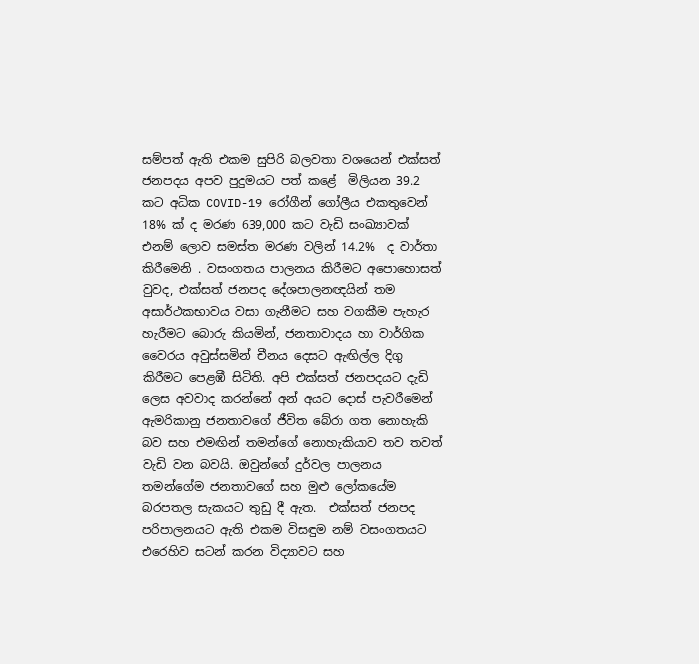සම්පත් ඇති එකම සුපිරි බලවතා වශයෙන් එක්සත් ජනපදය අපව පුදුමයට පත් කළේ  මිලියන 39.2 කට අධික COVID-19 රෝගීන් ගෝලීය එකතුවෙන් 18% ක් ද මරණ 639,000 කට වැඩි සංඛ්‍යාවක් එනම් ලොව සමස්ත මරණ වලින් 14.2%  ද වාර්තා කිරීමෙනි . වසංගතය පාලනය කිරීමට අපොහොසත් වුවද, එක්සත් ජනපද දේශපාලනඥයින් තම අසාර්ථකභාවය වසා ගැනීමට සහ වගකීම පැහැර හැරීමට බොරු කියමින්, ජනතාවාදය හා වාර්ගික වෛරය අවුස්සමින් චීනය දෙසට ඇඟිල්ල දිගු කිරීමට පෙළඹී සිටිති. අපි එක්සත් ජනපදයට දැඩි ලෙස අවවාද කරන්නේ අන් අයට දොස් පැවරීමෙන් ඇමරිකානු ජනතාවගේ ජීවිත බේරා ගත නොහැකි බව සහ එමඟින් තමන්ගේ නොහැකියාව තව තවත් වැඩි වන බවයි. ඔවුන්ගේ දුර්වල පාලනය තමන්ගේම ජනතාවගේ සහ මුළු ලෝකයේම බරපතල සැකයට තුඩු දී ඇත.  එක්සත් ජනපද පරිපාලනයට ඇති එකම විසඳුම නම් වසංගතයට එරෙහිව සටන් කරන විද්‍යාවට සහ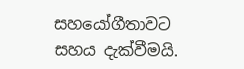සහයෝගීතාවට සහය දැක්වීමයි.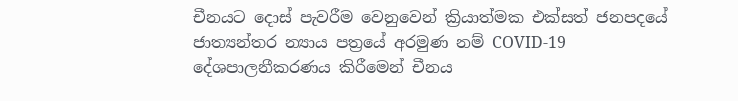චීනයට දොස් පැවරීම වෙනුවෙන් ක්‍රියාත්මක එක්සත් ජනපදයේ ජාත්‍යන්තර න්‍යාය පත්‍රයේ අරමුණ නම් COVID-19 දේශපාලනීකරණය කිරීමෙන් චීනය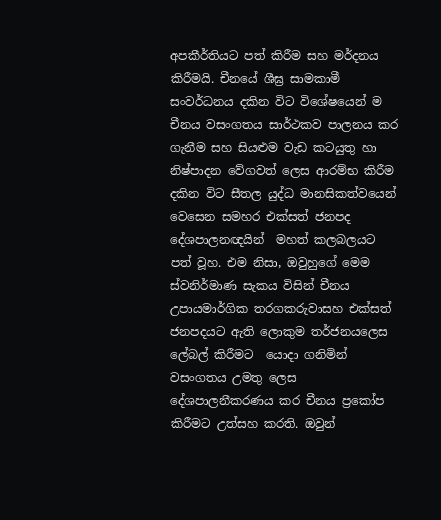අපකීර්තියට පත් කිරීම සහ මර්දනය කිරීමයි. චීනයේ ශීඝ්‍ර සාමකාමී සංවර්ධනය දකින විට විශේෂයෙන් ම චීනය වසංගතය සාර්ථකව පාලනය කර ගැනීම සහ සියළුම වැඩ කටයුතු හා නිෂ්පාදන වේගවත් ලෙස ආරම්භ කිරීම දකින විට සීතල යුද්ධ මානසිකත්වයෙන් වෙසෙන සමහර එක්සත් ජනපද දේශපාලනඥයින්  මහත් කලබලයට පත් වූහ. එම නිසා, ඔවුහුගේ මෙම ස්වනිර්මාණ සැකය විසින් චීනය උපායමාර්ගික තරගකරුවාසහ එක්සත් ජනපදයට ඇති ලොකුම තර්ජනයලෙස ලේබල් කිරීමට  යොදා ගනිමින් වසංගතය උමතු ලෙස දේශපාලනීකරණය කර චීනය ප්‍රකෝප කිරීමට උත්සහ කරති. ඔවුන්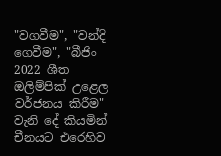"වගවීම", "වන්දි ගෙවීම", "බීජිං 2022 ශීත ඔලිම්පික් උළෙල වර්ජනය කිරීම" වැනි දේ කියමින් චීනයට එරෙහිව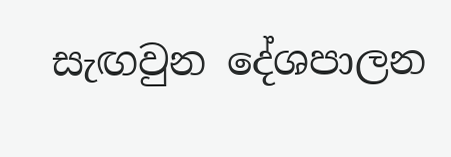සැඟවුන දේශපාලන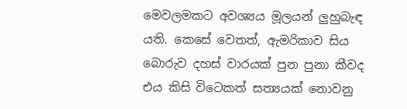මෙවලමකට අවශ්‍යය මූලයන් ලුහුබැඳ යති. කෙසේ වෙතත්, ඇමරිකාව සිය බොරුව දහස් වාරයක් පුන පුනා කීවද එය කිසි විටෙකත් සත්‍යයක් නොවනු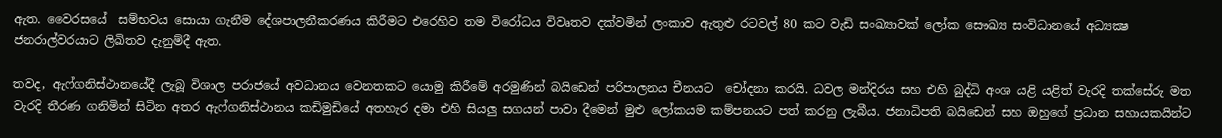ඇත. වෛරසයේ  සම්භවය සොයා ගැනීම දේශපාලනීකරණය කිරීමට එරෙහිව තම විරෝධය විවෘතව දක්වමින් ලංකාව ඇතුළු රටවල් 80 කට වැඩි සංඛ්‍යාවක් ලෝක සෞඛ්‍ය සංවිධානයේ අධ්‍යක්‍ෂ ජනරාල්වරයාට ලිඛිතව දැනුම්දී ඇත.

තවද, ඇෆ්ගනිස්ථානයේදී ලැබූ විශාල පරාජයේ අවධානය වෙනතකට යොමු කිරීමේ අරමුණින් බයිඩෙන් පරිපාලනය චීනයට  චෝදනා කරයි. ධවල මන්දිරය සහ එහි බුද්ධි අංශ යළි යළිත් වැරදි තක්සේරු මත වැරදි තීරණ ගනිමින් සිටින අතර ඇෆ්ගනිස්ථානය කඩිමුඩියේ අතහැර දමා එහි සියලු සගයන් පාවා දීමෙන් මුළු ලෝකයම කම්පනයට පත් කරනු ලැබීය. ජනාධිපති බයිඩෙන් සහ ඔහුගේ ප්‍රධාන සහායකයින්ට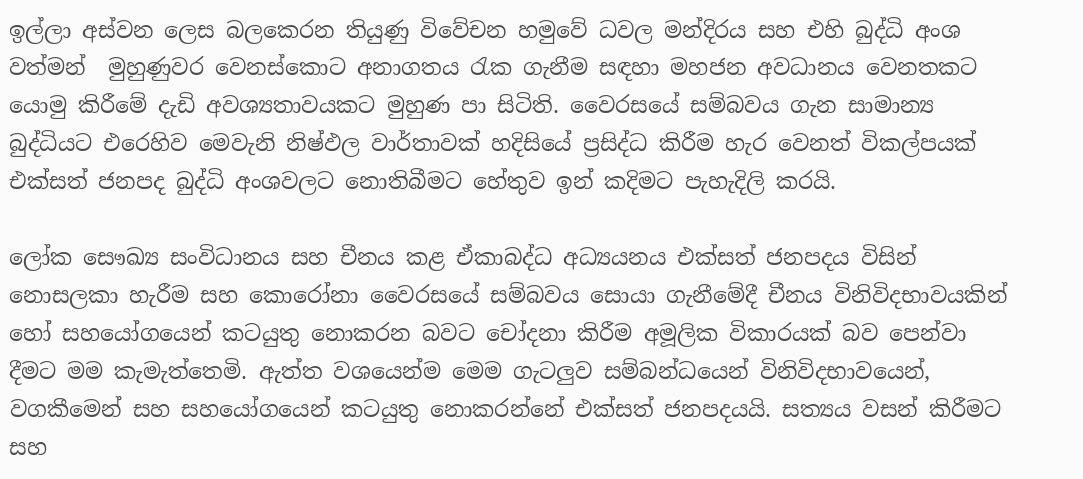ඉල්ලා අස්වන ලෙස බලකෙරන තියුණු විවේචන හමුවේ ධවල මන්දිරය සහ එහි බුද්ධි අංශ වත්මන්  මුහුණුවර වෙනස්කොට අනාගතය රැක ගැනීම සඳහා මහජන අවධානය වෙනතකට යොමු කිරීමේ දැඩි අවශ්‍යතාවයකට මුහුණ පා සිටිති. වෛරසයේ සම්බවය ගැන සාමාන්‍ය බුද්ධියට එරෙහිව මෙවැනි නිෂ්ඵල වාර්තාවක් හදිසියේ ප්‍රසිද්ධ කිරීම හැර වෙනත් විකල්පයක් එක්සත් ජනපද බුද්ධි අංශවලට නොතිබීමට හේතුව ඉන් කදිමට පැහැදිලි කරයි.

ලෝක සෞඛ්‍ය සංවිධානය සහ චීනය කළ ඒකාබද්ධ අධ්‍යයනය එක්සත් ජනපදය විසින් නොසලකා හැරීම සහ කොරෝනා වෛරසයේ සම්බවය සොයා ගැනීමේදී චීනය විනිවිදභාවයකින් හෝ සහයෝගයෙන් කටයුතු නොකරන බවට චෝදනා කිරීම අමූලික විකාරයක් බව පෙන්වා දීමට මම කැමැත්තෙමි. ඇත්ත වශයෙන්ම මෙම ගැටලුව සම්බන්ධයෙන් විනිවිදභාවයෙන්, වගකීමෙන් සහ සහයෝගයෙන් කටයුතු නොකරන්නේ එක්සත් ජනපදයයි. සත්‍යය වසන් කිරීමට සහ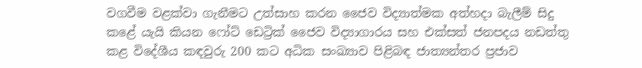වගවීම වළක්වා ගැනීමට උත්සාහ කරන ජෛව විද්‍යාත්මක අත්හදා බැලීම් සිදු කළේ යැයි කියන ෆෝට් ඩෙට්‍රික් ජෛව විද්‍යාගාරය සහ එක්සත් ජනපදය නඩත්තු කළ විදේශීය කඳවුරු 200 කට අධික සංඛ්‍යාව පිළිබඳ ජාත්‍යන්තර ප්‍රජාව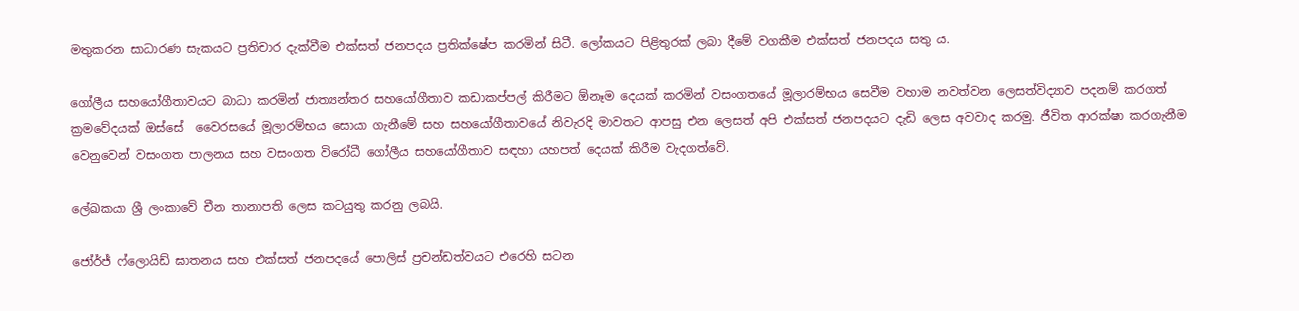මතුකරන සාධාරණ සැකයට ප්‍රතිචාර දැක්වීම එක්සත් ජනපදය ප්‍රතික්ෂේප කරමින් සිටී. ලෝකයට පිළිතුරක් ලබා දීමේ වගකීම එක්සත් ජනපදය සතු ය.

ගෝලීය සහයෝගීතාවයට බාධා කරමින් ජාත්‍යන්තර සහයෝගීතාව කඩාකප්පල් කිරීමට ඕනෑම දෙයක් කරමින් වසංගතයේ මූලාරම්භය සෙවීම වහාම නවත්වන ලෙසත්විද්‍යාව පදනම් කරගත් ක්‍රමවේදයක් ඔස්සේ  වෛරසයේ මූලාරම්භය සොයා ගැනීමේ සහ සහයෝගීතාවයේ නිවැරදි මාවතට ආපසු එන ලෙසත් අපි එක්සත් ජනපදයට දැඩි ලෙස අවවාද කරමු. ජීවිත ආරක්ෂා කරගැනීම වෙනුවෙන් වසංගත පාලනය සහ වසංගත විරෝධී ගෝලීය සහයෝගීතාව සඳහා යහපත් දෙයක් කිරීම වැදගත්වේ.

ලේඛකයා ශ්‍රී ලංකාවේ චීන තානාපති ලෙස කටයුතු කරනු ලබයි.

ජෝර්ජ් ෆ්ලොයිඩ් ඝාතනය සහ එක්සත් ජනපදයේ පොලිස් ප්‍රචන්ඩත්වයට එරෙහි සටන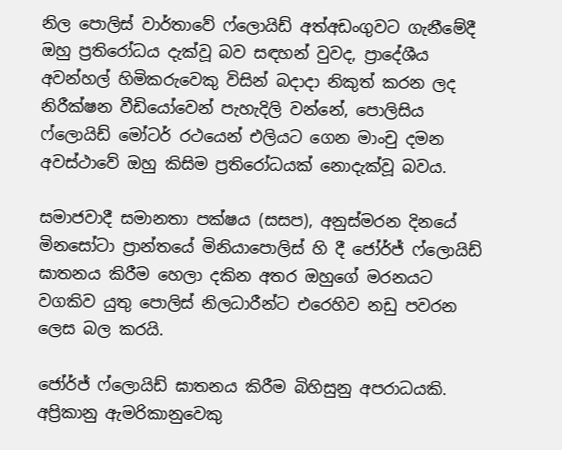නිල පොලිස් වාර්තාවේ ෆ්ලොයිඩ් අත්අඩංගුවට ගැනීමේදී ඔහු ප්‍රතිරෝධය දැක්වූ බව සඳහන් වුවද, ප්‍රාදේශීය අවන්හල් හිමිකරුවෙකු විසින් බදාදා නිකුත් කරන ලද නිරීක්ෂන වීඩියෝවෙන් පැහැදිලි වන්නේ, පොලිසිය ෆ්ලොයිඩ් මෝටර් රථයෙන් එලියට ගෙන මාංචු දමන අවස්ථාවේ ඔහු කිසිම ප්‍රතිරෝධයක් නොදැක්වූ බවය.

සමාජවාදී සමානතා පක්ෂය (සසප), අනුස්මරන දිනයේ මිනසෝටා ප්‍රාන්තයේ මිනියාපොලිස් හි දී ජෝර්ජ් ෆ්ලොයිඩ් ඝාතනය කිරීම හෙලා දකින අතර ඔහුගේ මරනයට වගකිව යුතු පොලිස් නිලධාරීන්ට එරෙහිව නඩු පවරන ලෙස බල කරයි.

ජෝර්ජ් ෆ්ලොයිඩ් ඝාතනය කිරීම බිහිසුනු අපරාධයකි. අප්‍රිකානු ඇමරිකානුවෙකු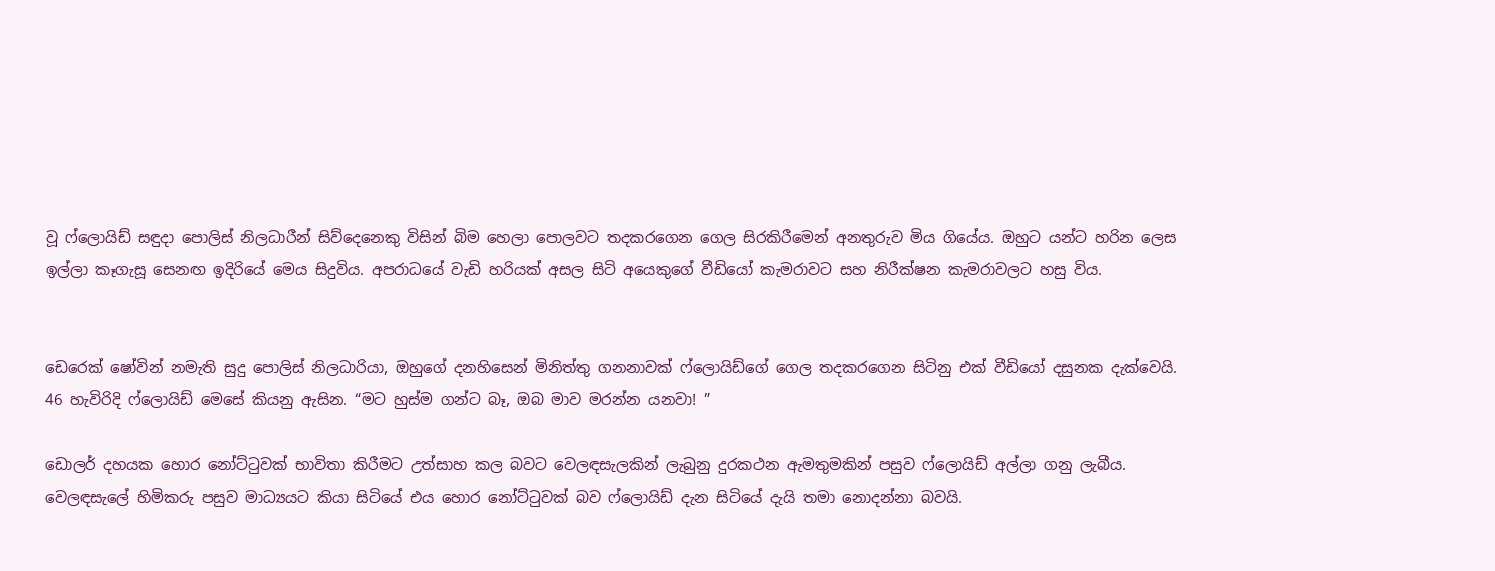වූ ෆ්ලොයිඩ් සඳුදා පොලිස් නිලධාරීන් සිව්දෙනෙකු විසින් බිම හෙලා පොලවට තදකරගෙන ගෙල සිරකිරීමෙන් අනතුරුව මිය ගියේය. ඔහුට යන්ට හරින ලෙස ඉල්ලා කෑගැසූ සෙනඟ ඉදිරියේ මෙය සිදුවිය. අපරාධයේ වැඩි හරියක් අසල සිටි අයෙකුගේ වීඩියෝ කැමරාවට සහ නිරීක්ෂන කැමරාවලට හසු විය.


ඩෙරෙක් ෂෝවින් නමැති සුදු පොලිස් නිලධාරියා, ඔහුගේ දනහිසෙන් මිනිත්තු ගනනාවක් ෆ්ලොයිඩ්ගේ ගෙල තදකරගෙන සිටිනු එක් වීඩියෝ දසුනක දැක්වෙයි. 46 හැවිරිදි ෆ්ලොයිඩ් මෙසේ කියනු ඇසින. “මට හුස්ම ගන්ට බෑ, ඔබ මාව මරන්න යනවා! ”

ඩොලර් දහයක හොර නෝට්ටුවක් භාවිතා කිරීමට උත්සාහ කල බවට වෙලඳසැලකින් ලැබුනු දුරකථන ඇමතුමකින් පසුව ෆ්ලොයිඩ් අල්ලා ගනු ලැබීය. වෙලඳසැලේ හිමිකරු පසුව මාධ්‍යයට කියා සිටියේ එය හොර නෝට්ටුවක් බව ෆ්ලොයිඩ් දැන සිටියේ දැයි තමා නොදන්නා බවයි.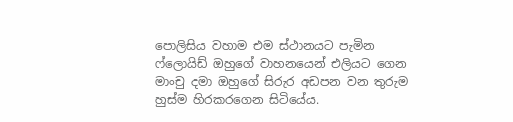පොලිසිය වහාම එම ස්ථානයට පැමින ෆ්ලොයිඩ් ඔහුගේ වාහනයෙන් එලියට ගෙන මාංචු දමා ඔහුගේ සිරුර අඩපන වන තුරුම හුස්ම හිරකරගෙන සිටියේය.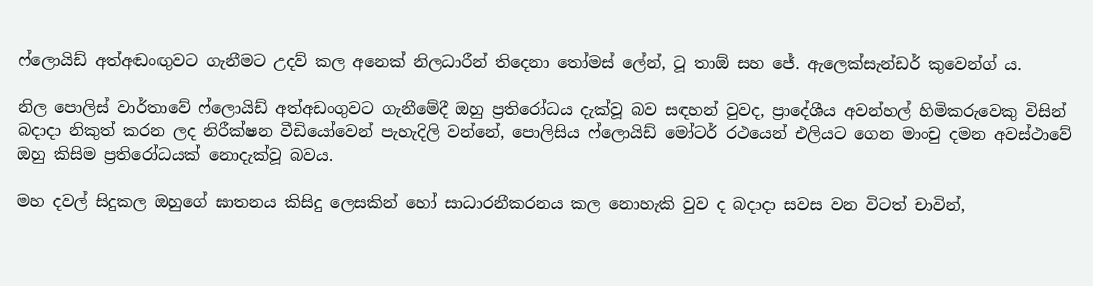ෆ්ලොයිඩ් අත්අඬංඟුවට ගැනීමට උදව් කල අනෙක් නිලධාරීන් තිදෙනා තෝමස් ලේන්, ටූ තාඕ සහ ජේ. ඇලෙක්සැන්ඩර් කුවෙන්ග් ය.

නිල පොලිස් වාර්තාවේ ෆ්ලොයිඩ් අත්අඩංගුවට ගැනීමේදී ඔහු ප්‍රතිරෝධය දැක්වූ බව සඳහන් වුවද, ප්‍රාදේශීය අවන්හල් හිමිකරුවෙකු විසින් බදාදා නිකුත් කරන ලද නිරීක්ෂන වීඩියෝවෙන් පැහැදිලි වන්නේ, පොලිසිය ෆ්ලොයිඩ් මෝටර් රථයෙන් එලියට ගෙන මාංචු දමන අවස්ථාවේ ඔහු කිසිම ප්‍රතිරෝධයක් නොදැක්වූ බවය.

මහ දවල් සිදුකල ඔහුගේ ඝාතනය කිසිදු ලෙසකින් හෝ සාධාරනීකරනය කල නොහැකි වුව ද බදාදා සවස වන විටත් චාවින්,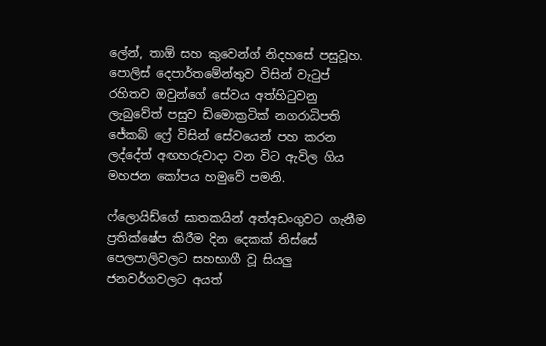ලේන්, තාඕ සහ කුවෙන්ග් නිදහසේ පසුවූහ. පොලිස් දෙපාර්තමේන්තුව විසින් වැටුප් රහිතව ඔවුන්ගේ සේවය අත්හිටුවනු ලැබුවේත් පසුව ඩිමොක්‍රටික් නගරාධිපති ජේකබ් ෆ්‍රේ විසින් සේවයෙන් පහ කරන ලද්දේත් අඟහරුවාදා වන විට ඇවිල ගිය මහජන කෝපය හමුවේ පමනි.

ෆ්ලොයිඩ්ගේ ඝාතකයින් අත්අඩංගුවට ගැනීම ප්‍රතික්ෂේප කිරීම දින දෙකක් තිස්සේ පෙලපාලිවලට සහභාගී වූ සියලු ජනවර්ගවලට අයත්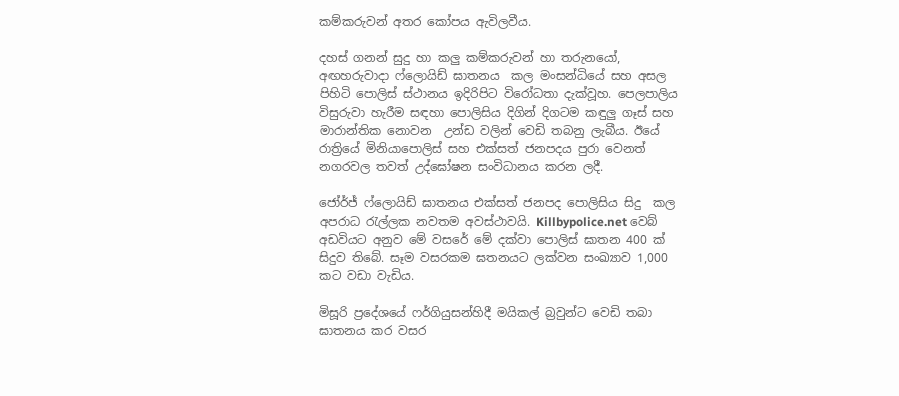කම්කරුවන් අතර කෝපය ඇවිලවීය.

දහස් ගනන් සුදු හා කලු කම්කරුවන් හා තරුනයෝ, අඟහරුවාදා ෆ්ලොයිඩ් ඝාතනය  කල මංසන්ධියේ සහ අසල පිහිටි පොලිස් ස්ථානය ඉදිරිපිට විරෝධතා දැක්වූහ. පෙලපාලිය විසුරුවා හැරීම සඳහා පොලිසිය දිගින් දිගටම කඳුලු ගෑස් සහ මාරාන්තික නොවන  උන්ඩ වලින් වෙඩි තබනු ලැබීය. ඊයේ රාත්‍රියේ මිනියාපොලිස් සහ එක්සත් ජනපදය පුරා වෙනත් නගරවල තවත් උද්ඝෝෂන සංවිධානය කරන ලදී.

ජෝර්ජ් ෆ්ලොයිඩ් ඝාතනය එක්සත් ජනපද පොලිසිය සිදු  කල අපරාධ රැල්ලක නවතම අවස්ථාවයි. Killbypolice.net වෙබ් අඩවියට අනුව මේ වසරේ මේ දක්වා පොලිස් ඝාතන 400 ක් සිදුව තිබේ. සෑම වසරකම ඝතනයට ලක්වන සංඛ්‍යාව 1,000 කට වඩා වැඩිය.

මිසූරි ප්‍රදේශයේ ෆර්ගියුසන්හිදී මයිකල් බ්‍රවුන්ට වෙඩි තබා ඝාතනය කර වසර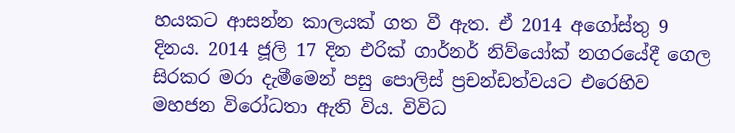හයකට ආසන්න කාලයක් ගත වී ඇත. ඒ 2014 අගෝස්තු 9 දිනය. 2014 ජූලි 17 දින එරික් ගාර්නර් නිව්යෝක් නගරයේදී ගෙල සිරකර මරා දැමීමෙන් පසු පොලිස් ප්‍රචන්ඩත්වයට එරෙහිව මහජන විරෝධතා ඇති විය. විවිධ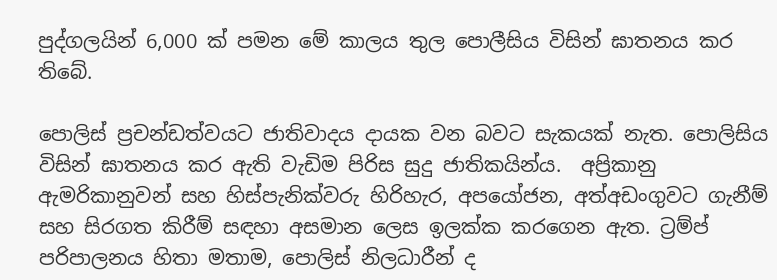පුද්ගලයින් 6,000 ක් පමන මේ කාලය තුල පොලීසිය විසින් ඝාතනය කර තිබේ.

පොලිස් ප්‍රචන්ඩත්වයට ජාතිවාදය දායක වන බවට සැකයක් නැත. පොලිසිය විසින් ඝාතනය කර ඇති වැඩිම පිරිස සුදු ජාතිකයින්ය.  අප්‍රිකානු ඇමරිකානුවන් සහ හිස්පැනික්වරු හිරිහැර, අපයෝජන, අත්අඩංගුවට ගැනීම් සහ සිරගත කිරීම් සඳහා අසමාන ලෙස ඉලක්ක කරගෙන ඇත. ට්‍රම්ප් පරිපාලනය හිතා මතාම, පොලිස් නිලධාරීන් ද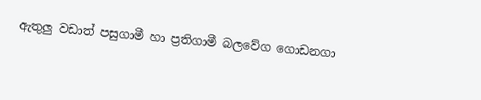ඇතුලු වඩාත් පසුගාමී හා ප්‍රතිගාමී බලවේග ගොඩනගා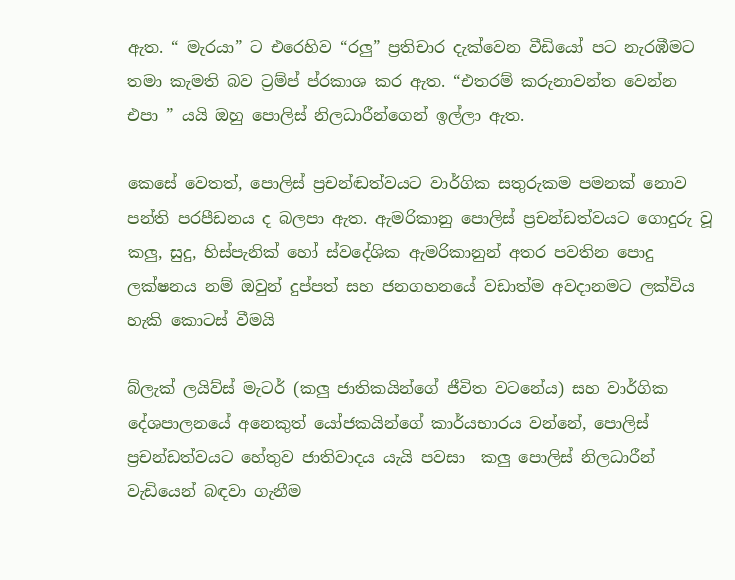ඇත. “ මැරයා” ට එරෙහිව “රලු” ප්‍රතිචාර දැක්වෙන වීඩියෝ පට නැරඹීමට තමා කැමති බව ට්‍රම්ප් ප්රකාශ කර ඇත. “එතරම් කරුනාවන්ත වෙන්න එපා ” යයි ඔහු පොලිස් නිලධාරීන්ගෙන් ඉල්ලා ඇත.

කෙසේ වෙතත්, පොලිස් ප්‍රචන්ඬත්වයට වාර්ගික සතුරුකම පමනක් නොව පන්ති පරපීඩනය ද බලපා ඇත. ඇමරිකානු පොලිස් ප්‍රචන්ඩත්වයට ගොදුරු වූ කලු, සුදු, හිස්පැනික් හෝ ස්වදේශික ඇමරිකානුන් අතර පවතින පොදු ලක්ෂනය නම් ඔවුන් දුප්පත් සහ ජනගහනයේ වඩාත්ම අවදානමට ලක්විය හැකි කොටස් වීමයි

බ්ලැක් ලයිව්ස් මැටර් (කලු ජාතිකයින්ගේ ජීවිත වටනේය) සහ වාර්ගික දේශපාලනයේ අනෙකුත් යෝජකයින්ගේ කාර්යභාරය වන්නේ, පොලිස් ප්‍රචන්ඩත්වයට හේතුව ජාතිවාදය යැයි පවසා  කලු පොලිස් නිලධාරීන් වැඩියෙන් බඳවා ගැනීම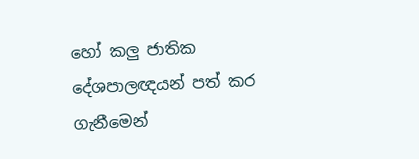හෝ කලු ජාතික දේශපාලඥයන් පත් කර ගැනීමෙන්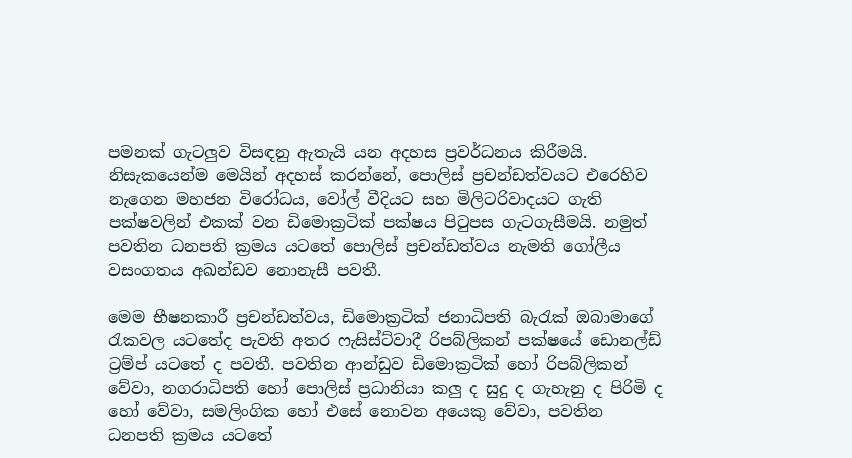පමනක් ගැටලුව විසඳනු ඇතැයි යන අදහස ප්‍රවර්ධනය කිරීමයි. නිසැකයෙන්ම මෙයින් අදහස් කරන්නේ, පොලිස් ප්‍රචන්ඩත්වයට එරෙහිව නැගෙන මහජන විරෝධය, වෝල් වීදියට සහ මිලිටරිවාදයට ගැති  පක්ෂවලින් එකක් වන ඩිමොක්‍රටික් පක්ෂය පිටුපස ගැටගැසීමයි. නමුත් පවතින ධනපති ක්‍රමය යටතේ පොලිස් ප්‍රචන්ඩත්වය නැමති ගෝලීය වසංගතය අඛන්ඩව නොනැසී පවතී.

මෙම භීෂනකාරී ප්‍රචන්ඩත්වය, ඩිමොක්‍රටික් ජනාධිපති බැරැක් ඔබාමාගේ රැකවල යටතේද පැවති අතර ෆැසිස්ට්වාදී රිපබ්ලිකන් පක්ෂයේ ඩොනල්ඩ් ට්‍රම්ප් යටතේ ද පවතී. පවතින ආන්ඩුව ඩිමොක්‍රටික් හෝ රිපබ්ලිකන් වේවා, නගරාධිපති හෝ පොලිස් ප්‍රධානියා කලු ද සුදු ද ගැහැනු ද පිරිමි ද හෝ වේවා, සමලිංගික හෝ එසේ නොවන අයෙකු වේවා, පවතින ධනපති ක්‍රමය යටතේ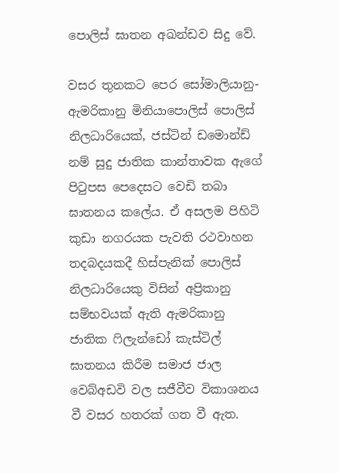පොලිස් ඝාතන අඛන්ඩව සිදු වේ.

වසර තුනකට පෙර සෝමාලියානු-ඇමරිකානු මිනියාපොලිස් පොලිස් නිලධාරියෙක්, ජස්ටින් ඩමොන්ඩ් නම් සුදු ජාතික කාන්තාවක ඇගේ පිටුපස පෙදෙසට වෙඩි තබා ඝාතනය කලේය. ඒ අසලම පිහිටි කුඩා නගරයක පැවති රථවාහන තදබදයකදී හිස්පැනික් පොලිස් නිලධාරියෙකු විසින් අප්‍රිකානු සම්භවයක් ඇති ඇමරිකානු ජාතික ෆිලැන්ඩෝ කැස්ටිල් ඝාතනය කිරීම සමාජ ජාල වෙබ්අඩවි වල සජීවීව විකාශනය වී වසර හතරක් ගත වී ඇත.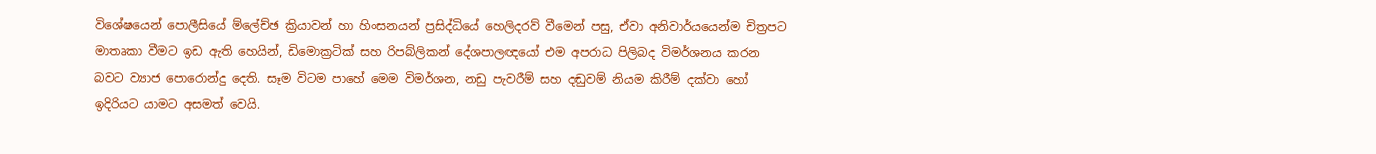විශේෂයෙන් පොලීසියේ ම්ලේච්ඡ ක්‍රියාවන් හා හිංසනයන් ප්‍රසිද්ධියේ හෙලිදරව් වීමෙන් පසු, ඒවා අනිවාර්යයෙන්ම චිත්‍රපට මාතෘකා වීමට ඉඩ ඇති හෙයින්, ඩිමොක්‍රටික් සහ රිපබ්ලිකන් දේශපාලඥයෝ එම අපරාධ පිලිබද විමර්ශනය කරන බවට ව්‍යාජ පොරොන්දු දෙති. සෑම විටම පාහේ මෙම විමර්ශන, නඩු පැවරීම් සහ දඬුවම් නියම කිරීම් දක්වා හෝ ඉදිරියට යාමට අසමත් වෙයි.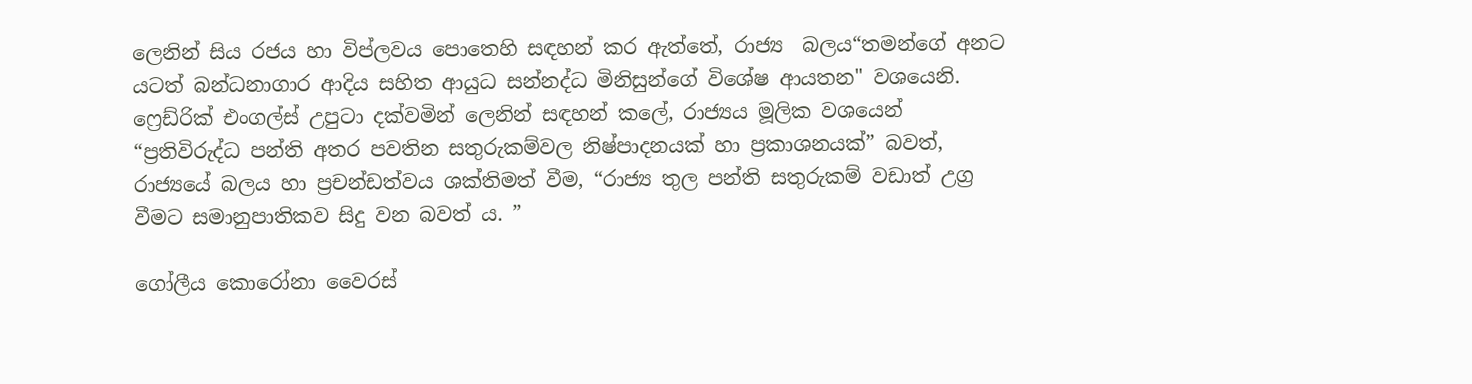ලෙනින් සිය රජය හා විප්ලවය පොතෙහි සඳහන් කර ඇත්තේ, රාජ්‍ය  බලය“තමන්ගේ අනට යටත් බන්ධනාගාර ආදිය සහිත ආයුධ සන්නද්ධ මිනිසුන්ගේ විශේෂ ආයතන" වශයෙනි. ෆ්‍රෙඩ්රික් එංගල්ස් උපුටා දක්වමින් ලෙනින් සඳහන් කලේ, රාජ්‍යය මූලික වශයෙන් “ප්‍රතිවිරුද්ධ පන්ති අතර පවතින සතුරුකම්වල නිෂ්පාදනයක් හා ප්‍රකාශනයක්” බවත්, රාජ්‍යයේ බලය හා ප්‍රචන්ඩත්වය ශක්තිමත් වීම, “රාජ්‍ය තුල පන්ති සතුරුකම් වඩාත් උග්‍ර වීමට සමානුපාතිකව සිදු වන බවත් ය. ”

ගෝලීය කොරෝනා වෛරස්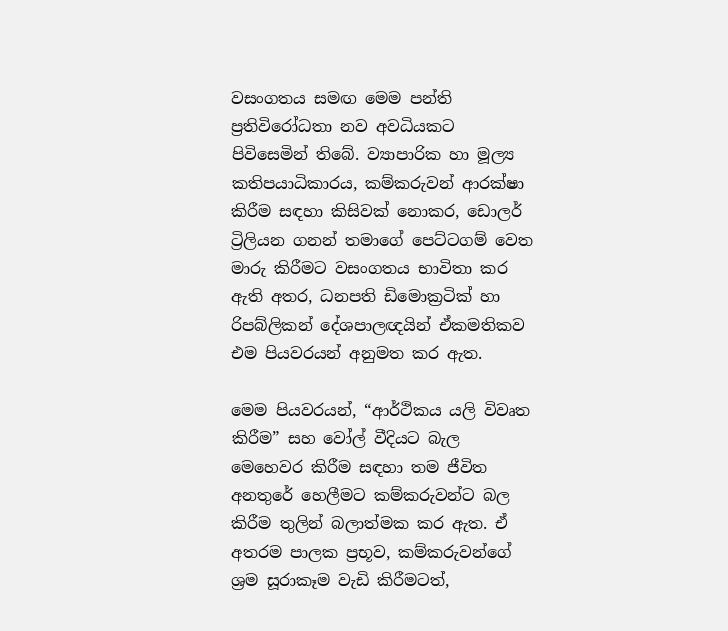වසංගතය සමඟ මෙම පන්ති ප්‍රතිවිරෝධතා නව අවධියකට පිවිසෙමින් තිබේ. ව්‍යාපාරික හා මූල්‍ය කතිපයාධිකාරය, කම්කරුවන් ආරක්ෂා කිරීම සඳහා කිසිවක් නොකර, ඩොලර් ට්‍රිලියන ගනන් තමාගේ පෙට්ටගම් වෙත මාරු කිරීමට වසංගතය භාවිතා කර ඇති අතර, ධනපති ඩිමොක්‍රටික් හා රිපබ්ලිකන් දේශපාලඥයින් ඒකමතිකව එම පියවරයන් අනුමත කර ඇත.

මෙම පියවරයන්, “ආර්ථිකය යලි විවෘත කිරීම” සහ වෝල් වීදියට බැල මෙහෙවර කිරීම සඳහා තම ජීවිත අනතුරේ හෙලීමට කම්කරුවන්ට බල කිරීම තුලින් බලාත්මක කර ඇත. ඒ අතරම පාලක ප්‍රභූව, කම්කරුවන්ගේ ශ්‍රම සූරාකෑම වැඩි කිරීමටත්,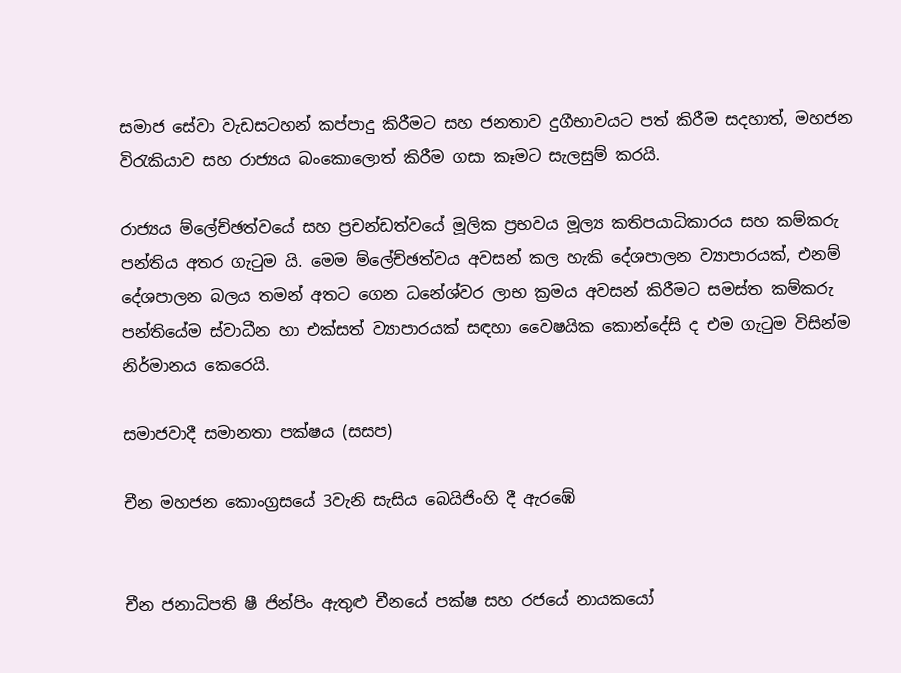සමාජ සේවා වැඩසටහන් කප්පාදු කිරීමට සහ ජනතාව දුගීභාවයට පත් කිරීම සදහාත්, මහජන විරැකියාව සහ රාජ්‍යය බංකොලොත් කිරීම ගසා කෑමට සැලසුම් කරයි.

රාජ්‍යය ම්ලේච්ඡත්වයේ සහ ප්‍රචන්ඩත්වයේ මූලික ප්‍රභවය මූල්‍ය කතිපයාධිකාරය සහ කම්කරු පන්තිය අතර ගැටුම යි. මෙම ම්ලේච්ඡත්වය අවසන් කල හැකි දේශපාලන ව්‍යාපාරයක්, එනම් දේශපාලන බලය තමන් අතට ගෙන ධනේශ්වර ලාභ ක්‍රමය අවසන් කිරීමට සමස්ත කම්කරු පන්තියේම ස්වාධීන හා එක්සත් ව්‍යාපාරයක් සඳහා වෛෂයික කොන්දේසි ද එම ගැටුම විසින්ම නිර්මානය කෙරෙයි.

සමාජවාදී සමානතා පක්ෂය (සසප)

චීන මහජන කොංග්‍රසයේ 3වැනි සැසිය බෙයිජිංහි දී ඇරඹේ


චීන ජනාධිපති ෂී ජින්පිං ඇතුළු චීනයේ පක්ෂ සහ රජයේ නායකයෝ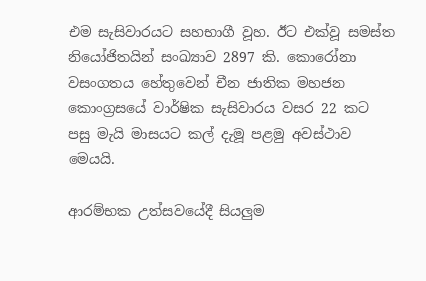එම සැසිවාරයට සහභාගී වූහ. ඊට එක්වූ සමස්ත නියෝජිතයින් සංඛ්‍යාව 2897 කි. කොරෝනා වසංගතය හේතුවෙන් චීන ජාතික මහජන කොංග්‍රසයේ වාර්ෂික සැසිවාරය වසර 22 කට පසු මැයි මාසයට කල් දැමූ පළමු අවස්ථාව මෙයයි.

ආරම්භක උත්සවයේදී සියලුම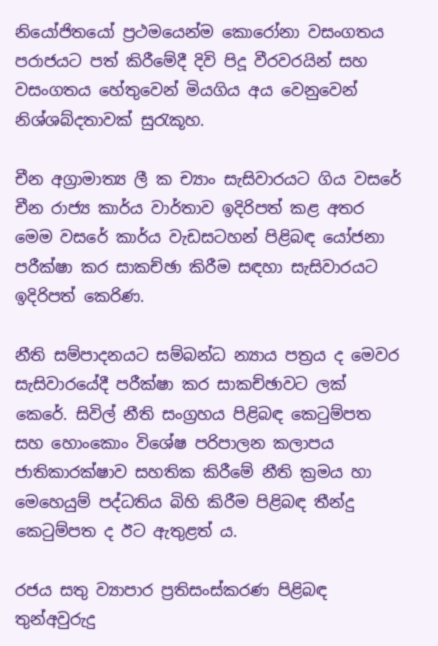නියෝජිත‍යෝ ප්‍රථමයෙන්ම කොරෝනා වසංගතය පරාජයට පත් කිරීමේදී දිවි පිදූ වීරවරයින් සහ වසංගතය හේතුවෙන් මියගිය අය වෙනුවෙන් නිශ්ශබ්දතාවක් සුරැකූහ.

චීන අග්‍රාමාත්‍ය ලී ක ච්‍යාං සැසිවාරයට ගිය වසරේ චීන රාජ්‍ය කාර්ය වාර්තාව ඉදිරිපත් කළ අතර මෙම වසරේ කාර්ය වැඩසටහන් පිළිබඳ යෝජනා පරීක්ෂා කර සාකච්ඡා කිරීම සඳහා සැසිවාරයට ඉදිරිපත් කෙ‍රිණ.

නීති සම්පාදනයට සම්බන්ධ න්‍යාය පත්‍රය ද මෙවර සැසිවාරයේදී පරීක්ෂා කර සාකච්ඡාවට ලක් කෙරේ. සිවිල් නීති සංග්‍රහය පිළිබඳ කෙටුම්පත සහ හොංකොං විශේෂ පරිපාලන කලාපය ජාතිකාරක්ෂාව සහතික කිරීමේ නීති ක්‍රමය හා මෙහෙයුම් පද්ධතිය බිහි කිරීම පිළිබඳ තීන්දු කෙටුම්පත ද ඊට ඇතුළත් ය.

රජය සතු ව්‍යාපාර ප්‍රතිසංස්කරණ පිළිබඳ තුන්අවුරුදු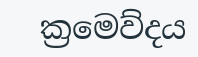ක්‍රමෙව්දය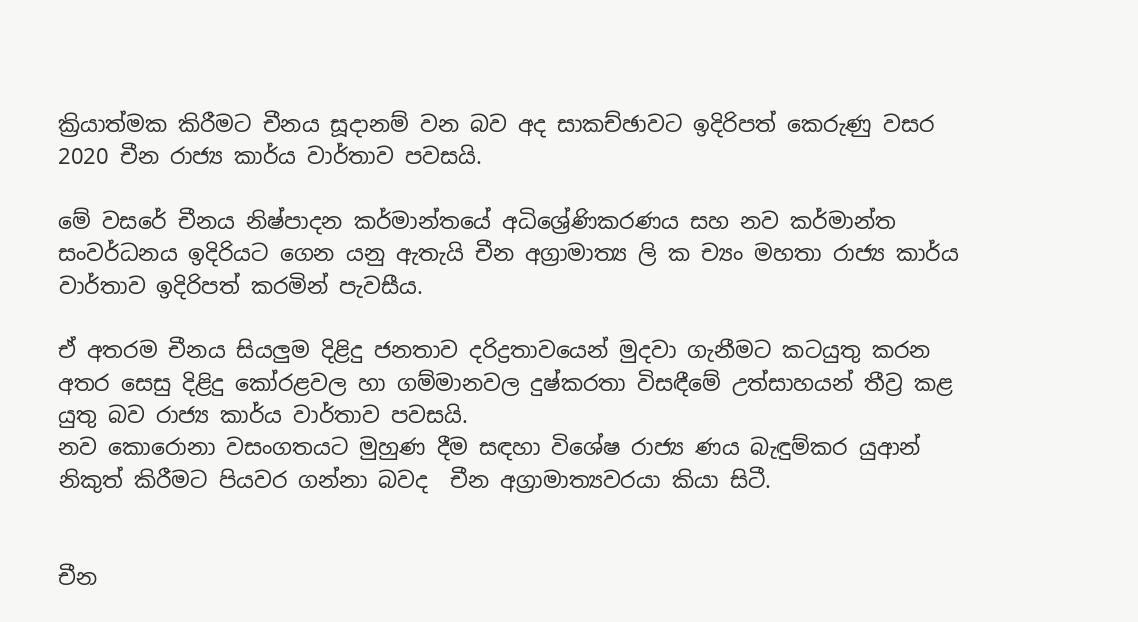ක්‍රියාත්මක කිරීමට චීනය සූදානම් වන බව අද සාකච්ඡාවට ඉදිරිපත් කෙරුණු වසර 2020 චීන රාජ්‍ය කාර්ය වාර්තාව පවසයි.

මේ වසරේ චීනය නිෂ්පාදන කර්මාන්තයේ අධි‍ශ්‍රේණිකරණය සහ නව කර්මාන්ත සංවර්ධනය ඉදිරියට ගෙන යනු ඇතැයි චීන අග්‍රාමාත්‍ය ලි ක ච්‍යං මහතා රාජ්‍ය කාර්ය වාර්තාව ඉදිරිපත් කරමින් පැවසීය.

ඒ අතරම චීනය සියලුම දිළිදු ජනතාව දරිද්‍රතාවයෙන් මුදවා ගැනීමට කටයුතු කරන අතර සෙසු දිළිදු කෝරළවල හා ගම්මානවල දුෂ්කරතා විසඳීමේ උත්සාහයන් තීව්‍ර කළ යුතු බව රාජ්‍ය කාර්ය වාර්තාව පවසයි.
නව කොරොනා වසංගතයට මුහුණ දීම සඳහා විශේෂ රාජ්‍ය ණය බැඳුම්කර යුආන් නිකුත් කිරීමට පියවර ගන්නා බවද  චීන අග්‍රාමාත්‍යවරයා කියා සිටී.


චීන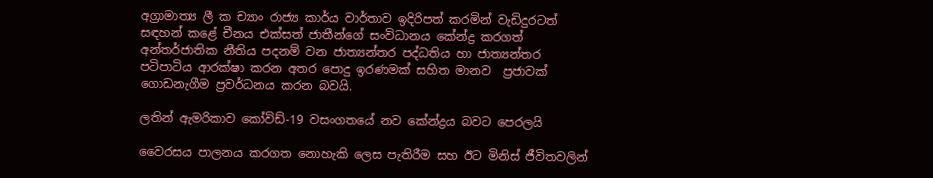අග්‍රාමාත්‍ය ලී ක ච්‍යාං රාජ්‍ය කාර්ය වාර්තාව ඉදිරිපත් කරමින් වැඩිදුරටත් සඳහන් කළේ චීනය එක්සත් ජාතීන්ගේ සංවිධානය කේන්ද්‍ර කරගත් අන්තර්ජාතික නීතිය පදනම් වන ජාත්‍යන්තර පද්ධතිය හා ජාත්‍යන්තර පටිපාටිය ආරක්ෂා කරන අතර පොදු ඉරණමක් සහිත මානව  ප්‍රජාවක් ගොඩනැගීම ප්‍රවර්ධනය කරන බවයි.

ලතින් ඇමරිකාව කෝවිඩ්-19 වසංගතයේ නව කේන්ද්‍රය බවට පෙරලයි

ව‍ෛරසය පාලනය කරගත නොහැකි ලෙස පැතිරීම සහ ඊට මිනිස් ජීවිතවලින්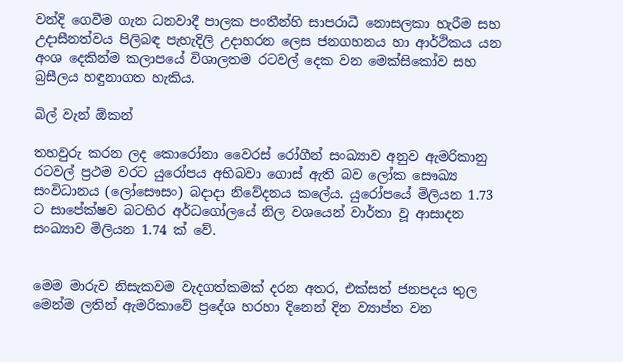වන්දි ගෙවීම ගැන ධනවාදී පාලක පංතීන්හි සාපරාධී නොසලකා හැරීම සහ උදාසීනත්වය පිලිබඳ පැහැදිලි උදාහරන ලෙස ජනගහනය හා ආර්ථිකය යන අංශ දෙකින්ම කලාපයේ විශාලතම රටවල් දෙක වන මෙක්සිකෝව සහ බ්‍රසීලය හඳුනාගත හැකිය.

බිල් වැන් ඕකන්

තහවුරු කරන ලද කොරෝනා වෛරස් රෝගීන් සංඛ්‍යාව අනුව ඇමරිකානු රටවල් ප්‍රථම වරට යුරෝපය අභිබවා ගොස් ඇති බව ලෝක සෞඛ්‍ය සංවිධානය (ලෝසෞසං) බදාදා නිවේදනය කලේය. යුරෝපයේ මිලියන 1.73 ට සාපේක්ෂව බටහිර අර්ධගෝලයේ නිල වශයෙන් වාර්තා වූ ආසාදන සංඛ්‍යාව මිලියන 1.74 ක් වේ.


මෙම මාරුව නිසැකවම වැදගත්කමක් දරන අතර, එක්සත් ජනපදය තුල මෙන්ම ලතින් ඇමරිකාවේ ප්‍රදේශ හරහා දිනෙන් දින ව්‍යාප්ත වන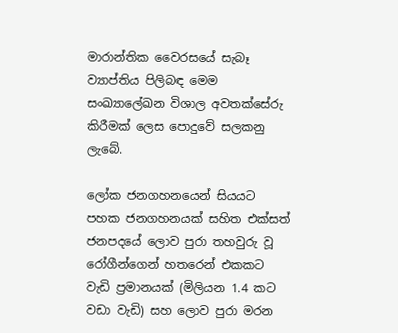මාරාන්තික ව‍ෛරසයේ සැබෑ ව්‍යාප්තිය පිලිබඳ මෙම සංඛ්‍යාලේඛන විශාල අවතක්සේරු කිරීමක් ලෙස පොදුවේ සලකනු ලැබේ.

ලෝක ජනගහනයෙන් සියයට පහක ජනගහනයක් සහිත එක්සත් ජනපදයේ ලොව පුරා තහවුරු වූ රෝගීන්ගෙන් හතරෙන් එකකට වැඩි ප්‍රමානයක් (මිලියන 1.4 කට වඩා වැඩි) සහ ලොව පුරා මරන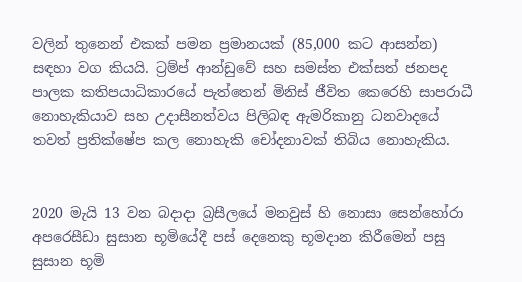වලින් තුනෙන් එකක් පමන ප්‍රමානයක් (85,000 කට ආසන්න) සඳහා වග කියයි. ට්‍රම්ප් ආන්ඩුවේ සහ සමස්ත එක්සත් ජනපද පාලක කතිපයාධිකාරයේ පැත්තෙන් මිනිස් ජීවිත කෙරෙහි සාපරාධී නොහැකියාව සහ උදාසීනත්වය පිලිබඳ ඇමරිකානු ධනවාදයේ තවත් ප්‍රතික්ෂේප කල නොහැකි චෝදනාවක් තිබිය නොහැකිය.


2020 මැයි 13 වන බදාදා බ්‍රසීලයේ මනවුස් හි නොසා සෙන්හෝරා අපරෙසීඩා සුසාන භූමියේදී පස් දෙනෙකු භූමදාන කිරීමෙන් පසු සුසාන භූමි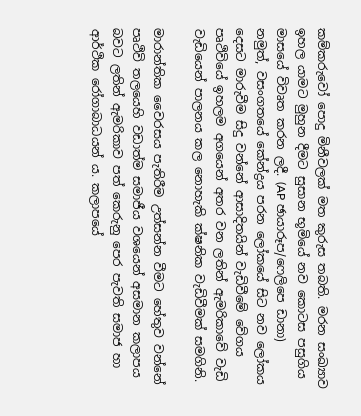කම්කරුවෝ පොදු මිනීවලක් මත කුරුස තබති. මරන සංඛ්‍යාව ඉහල යාමට මුහුන දීමට සුසාන භූමියේ නව කොටස පසුගිය මාසයේ විවෘත කරන ලදී. (AP ඡායාරූප/ෆෙලිපෙ ඩානා)
නමුත්, වසංගතයේ කේන්ද්‍රය පරන ලෝකයේ සිට නව ලෝකය දෙසට මාරුවීම සිදු වන්නේ ආසාදිතයින් වැඩිවීමේ වේගය පෘථිවියේ ඉහලම අගයෙන් අතර වන ලතින් ඇමරිකාවේ වැඩි වැඩියෙන් පාලනය කල නොහැකි ක්ෂනික වැඩිවීමක් සමගිනි.

මාරාන්තික ව‍ෛරසය පැතිරීම උත්සන්න වීමට හේතුව වන්නේ පෘථිවි තලයෙහි වඩාත්ම සමාජීය වශයෙන් අසමාන කලාපය බවට ලතින් ඇමරිකාව පත් කෙරුනු පෙර පැවති සමාජ හා ආර්ථික රෝගාබාධයන් ය. කලාපයේ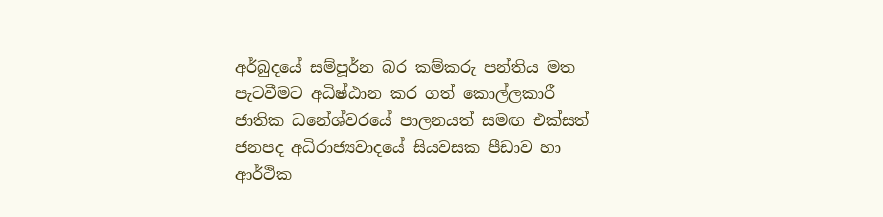අර්බුදයේ සම්පූර්න බර කම්කරු පන්තිය මත පැටවීමට අධිෂ්ඨාන කර ගත් කොල්ලකාරී ජාතික ධනේශ්වරයේ පාලනයත් සමඟ එක්සත් ජනපද අධිරාජ්‍යවාදයේ සියවසක පීඩාව හා ආර්ථික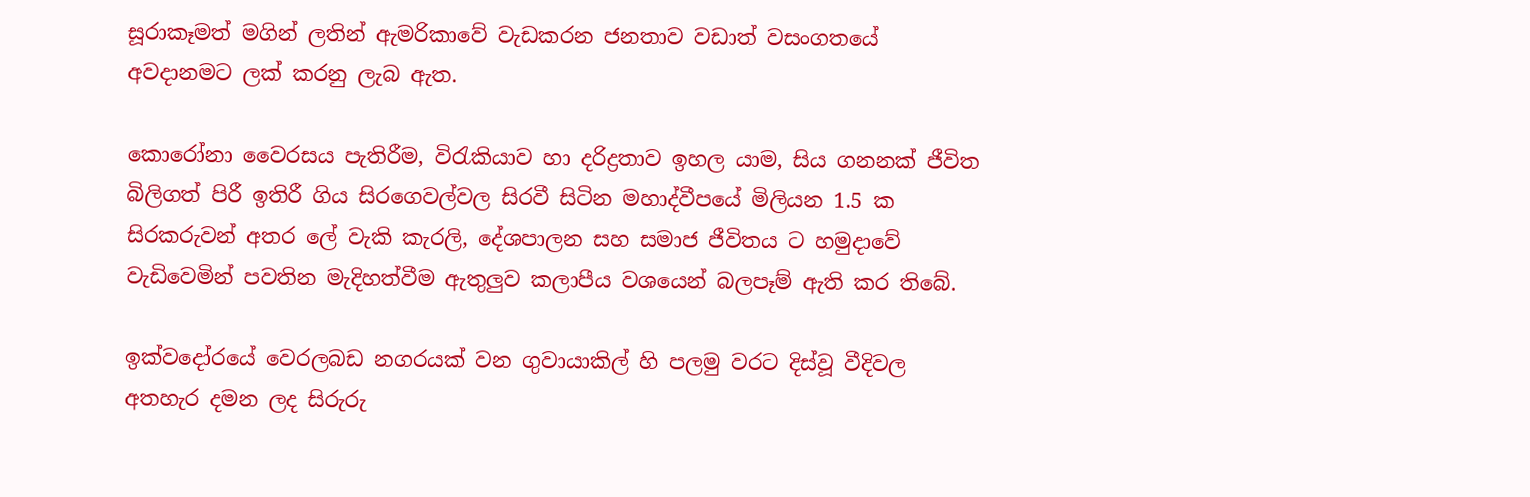සූරාකෑමත් මගින් ලතින් ඇමරිකාවේ වැඩකරන ජනතාව වඩාත් වසංගතයේ අවදානමට ලක් කරනු ලැබ ඇත.

කොරෝනා ව‍ෛරසය පැතිරීම, විරැකියාව හා දරිද්‍රතාව ඉහල යාම, සිය ගනනක් ජීවිත බිලිගත් පිරී ඉතිරී ගිය සිරගෙවල්වල සිරවී සිටින මහාද්වීපයේ මිලියන 1.5 ක සිරකරුවන් අතර ලේ වැකි කැරලි, දේශපාලන සහ සමාජ ජීවිතය ට හමුදාවේ වැඩිවෙමින් පවතින මැදිහත්වීම ඇතුලුව කලාපීය වශයෙන් බලපෑම් ඇති කර තිබේ.

ඉක්වදෝරයේ වෙරලබඩ නගරයක් වන ගුවායාකිල් හි පලමු වරට දිස්වූ වීදිවල අතහැර දමන ලද සිරුරු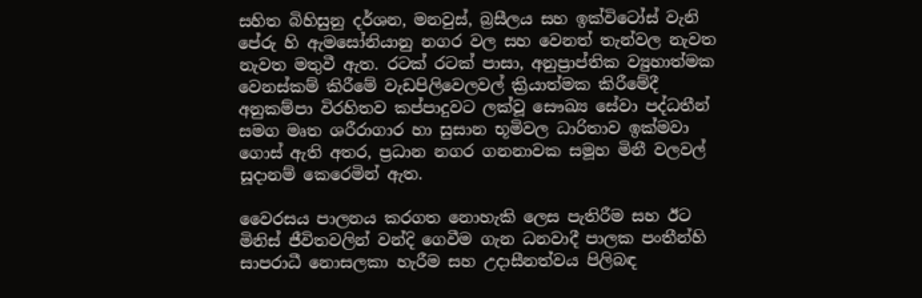සහිත බිහිසුනු දර්ශන, මනවුස්, බ්‍රසීලය සහ ඉක්විටෝස් වැනි පේරු හි ඇමසෝනියානු නගර වල සහ වෙනත් තැන්වල නැවත නැවත මතුවී ඇත. රටක් රටක් පාසා, අනුප්‍රාප්තික ව්‍යුහාත්මක වෙනස්කම් කිරීමේ වැඩපිලිවෙලවල් ක්‍රියාත්මක කිරීමේදී අනුකම්පා විරහිතව කප්පාදුවට ලක්වූ සෞඛ්‍ය සේවා පද්ධතීන් සමග මෘත ශරීරාගාර හා සුසාන භූමිවල ධාරිතාව ඉක්මවා ගොස් ඇති අතර, ප්‍රධාන නගර ගනනාවක සමූහ මිනී වලවල් සූදානම් කෙරෙමින් ඇත.

ව‍ෛරසය පාලනය කරගත නොහැකි ලෙස පැතිරීම සහ ඊට මිනිස් ජීවිතවලින් වන්දි ගෙවීම ගැන ධනවාදී පාලක පංතීන්හි සාපරාධී නොසලකා හැරීම සහ උදාසීනත්වය පිලිබඳ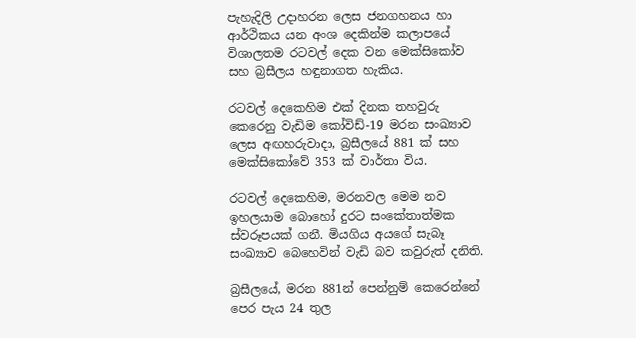පැහැදිලි උදාහරන ලෙස ජනගහනය හා ආර්ථිකය යන අංශ දෙකින්ම කලාපයේ විශාලතම රටවල් දෙක වන මෙක්සිකෝව සහ බ්‍රසීලය හඳුනාගත හැකිය.

රටවල් දෙකෙහිම එක් දිනක තහවුරු කෙරෙනු වැඩිම කෝවිඩ්-19 මරන සංඛ්‍යාව ලෙස අඟහරුවාදා, බ්‍රසීලයේ 881 ක් සහ මෙක්සිකෝවේ 353 ක් වාර්තා විය.

රටවල් දෙකෙහිම, මරනවල මෙම නව ඉහලයාම බොහෝ දුරට සංකේතාත්මක ස්වරූපයක් ගනී. මියගිය අයගේ සැබෑ සංඛ්‍යාව බෙහෙවින් වැඩි බව කවුරුත් දනිති.

බ්‍රසීලයේ, මරන 881න් පෙන්නුම් කෙරෙන්නේ පෙර පැය 24 තුල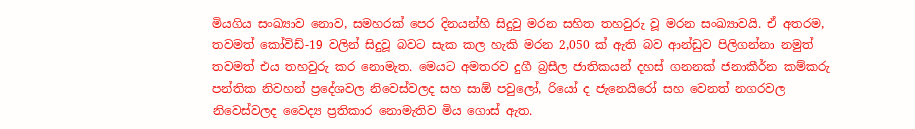මියගිය සංඛ්‍යාව නොව, සමහරක් පෙර දිනයන්හි සිදුවු මරන සහිත තහවුරු වූ මරන සංඛ්‍යාවයි. ඒ අතරම, තවමත් කෝවිඩ්-19 වලින් සිදුවූ බවට සැක කල හැකි මරන 2,050 ක් ඇති බව ආන්ඩුව පිලිගන්නා නමුත් තවමත් එය තහවුරු කර නොමැත. මෙයට අමතරව දුගී බ්‍රසීල ජාතිකයන් දහස් ගනනක් ජනාකීර්න කම්කරු පන්තික නිවහන් ප්‍රදේශවල නිවෙස්වලද සහ සාඕ පවුලෝ, රියෝ ද ජැනෙයිරෝ සහ වෙනත් නගරවල නිවෙස්වලද වෛද්‍ය ප්‍රතිකාර නොමැතිව මිය ගොස් ඇත.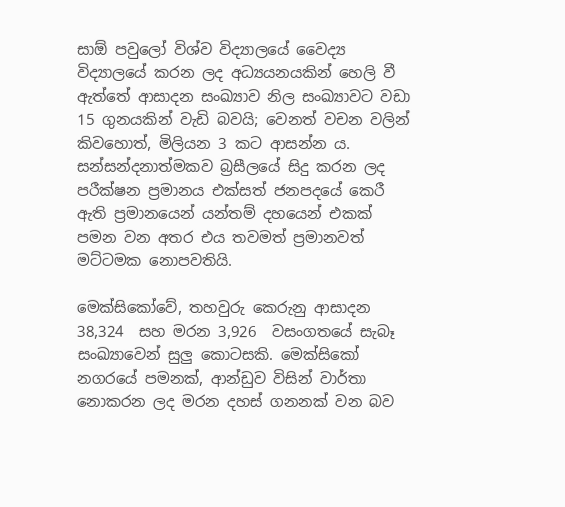සාඕ පවුලෝ විශ්ව විද්‍යාලයේ වෛද්‍ය විද්‍යාලයේ කරන ලද අධ්‍යයනයකින් හෙලි වී ඇත්තේ ආසාදන සංඛ්‍යාව නිල සංඛ්‍යාවට වඩා 15 ගුනයකින් වැඩි බවයි; වෙනත් වචන වලින් කිවහොත්, මිලියන 3 කට ආසන්න ය. සන්සන්දනාත්මකව බ්‍රසීලයේ සිදු කරන ලද පරීක්ෂන ප්‍රමානය එක්සත් ජනපදයේ කෙරී ඇති ප්‍රමානයෙන් යන්තම් දහයෙන් එකක් පමන වන අතර එය තවමත් ප්‍රමානවත් මට්ටමක නොපවතියි.

මෙක්සිකෝවේ, තහවුරු කෙරුනු ආසාදන 38,324  සහ මරන 3,926  වසංගතයේ සැබෑ සංඛ්‍යාවෙන් සුලු කොටසකි. මෙක්සිකෝ නගරයේ පමනක්, ආන්ඩුව විසින් වාර්තා නොකරන ලද මරන දහස් ගනනක් වන බව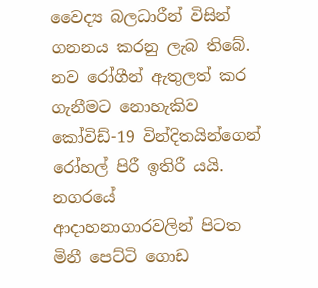වෛද්‍ය බලධාරීන් විසින් ගනනය කරනු ලැබ තිබේ. නව රෝගීන් ඇතුලත් කර ගැනීමට නොහැකිව කෝවිඩ්-19 වින්දිතයින්ගෙන් රෝහල් පිරී ඉතිරී යයි. නගරයේ ආදාහනාගාරවලින් පිටත මිනී පෙට්ටි ගොඩ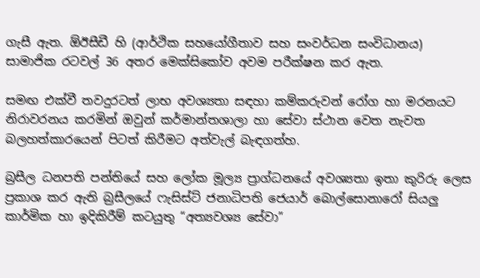ගැසී ඇත. ඕඊසීඩී හි (ආර්ථික සහයෝගීතාව සහ සංවර්ධන සංවිධානය) සාමාජික රටවල් 36 අතර මෙක්සිකෝව අවම පරීක්ෂන කර ඇත.

සමඟ එක්වී තවදුරටත් ලාභ අවශ්‍යතා සඳහා කම්කරුවන් රෝග හා මරනයට නිරාවරනය කරමින් ඔවුන් කර්මාන්තශාලා හා සේවා ස්ථාන වෙත නැවත බලහත්කාරයෙන් පිටත් කිරීමට අත්වැල් බැඳගත්හ.

බ්‍රසීල ධනපති පන්තියේ සහ ලෝක මූල්‍ය ප්‍රාග්ධනයේ අවශ්‍යතා ඉතා කුරිරු ලෙස ප්‍රකාශ කර ඇති බ්‍රසීලයේ ෆැසිස්ට් ජනාධිපති ජෙයාර් බොල්සොනාරෝ සියලු කාර්මික හා ඉදිකිරීම් කටයුතු “අත්‍යවශ්‍ය සේවා”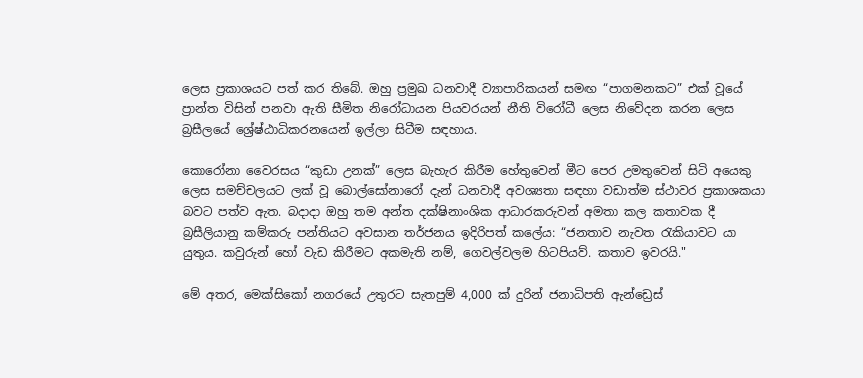ලෙස ප්‍රකාශයට පත් කර තිබේ. ඔහු ප්‍රමුඛ ධනවාදී ව්‍යාපාරිකයන් සමඟ “පාගමනකට” එක් වූයේ ප්‍රාන්ත විසින් පනවා ඇති සීමිත නිරෝධායන පියවරයන් නීති විරෝධී ලෙස නිවේදන කරන ලෙස බ්‍රසීලයේ ශ්‍රේෂ්ඨාධිකරනයෙන් ඉල්ලා සිටීම සඳහාය.

කොරෝනා ව‍ෛරසය “කුඩා උනක්” ලෙස බැහැර කිරීම හේතුවෙන් මීට පෙර උමතුවෙන් සිටි අයෙකු ලෙස සමච්චලයට ලක් වූ බොල්සෝනාරෝ දැන් ධනවාදී අවශ්‍යතා සඳහා වඩාත්ම ස්ථාවර ප්‍රකාශකයා බවට පත්ව ඇත. බදාදා ඔහු තම අන්ත දක්ෂිනාංශික ආධාරකරුවන් අමතා කල කතාවක දී බ්‍රසීලියානු කම්කරු පන්තියට අවසාන තර්ජනය ඉදිරිපත් කලේය: “ජනතාව නැවත රැකියාවට යා යුතුය. කවුරුන් හෝ වැඩ කිරීමට අකමැති නම්, ගෙවල්වලම හිටපියව්. කතාව ඉවරයි."

මේ අතර, මෙක්සිකෝ නගරයේ උතුරට සැතපුම් 4,000 ක් දුරින් ජනාධිපති ඇන්ඩ්‍රෙස්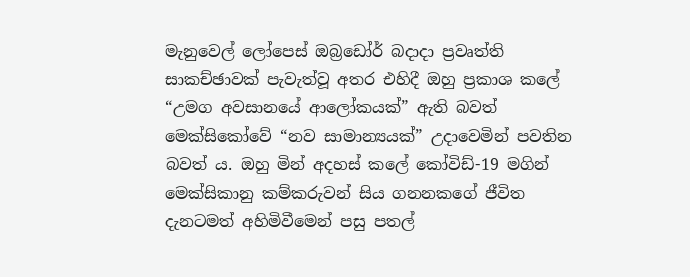මැනුවෙල් ලෝපෙස් ඔබ්‍රඩෝර් බදාදා ප්‍රවෘත්ති සාකච්ඡාවක් පැවැත්වූ අතර එහිදී ඔහු ප්‍රකාශ කලේ “උමග අවසානයේ ආලෝකයක්” ඇති බවත් මෙක්සිකෝවේ “නව සාමාන්‍යයක්” උදාවෙමින් පවතින බවත් ය. ඔහු මින් අදහස් කලේ කෝවිඩ්-19 මගින් මෙක්සිකානු කම්කරුවන් සිය ගනනකගේ ජීවිත දැනටමත් අහිමිවීමෙන් පසු පතල්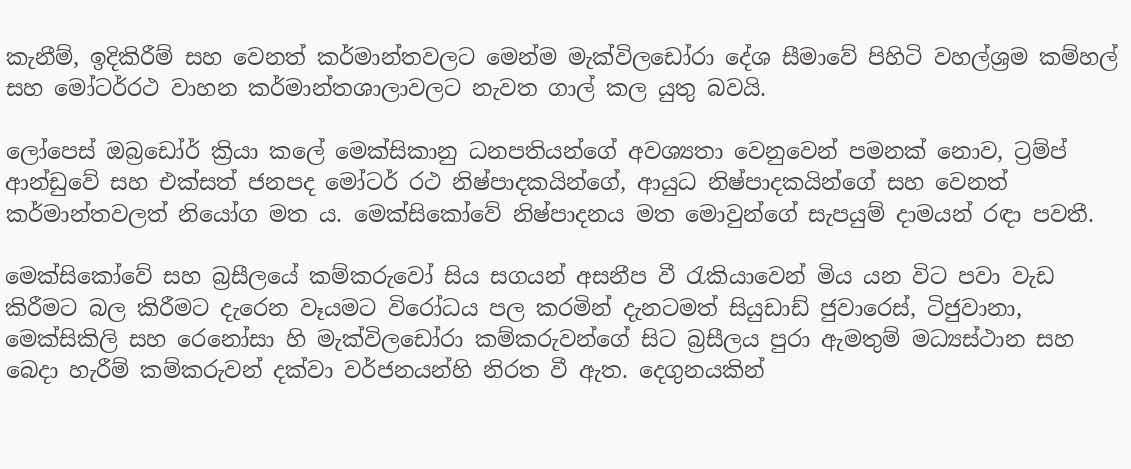කැනීම්, ඉදිකිරීම් සහ වෙනත් කර්මාන්තවලට මෙන්ම මැක්විලඩෝරා දේශ සීමාවේ පිහිටි වහල්ශ්‍රම කම්හල් සහ මෝටර්රථ වාහන කර්මාන්තශාලාවලට නැවත ගාල් කල යුතු බවයි.

ලෝපෙස් ඔබ්‍රඩෝර් ක්‍රියා කලේ මෙක්සිකානු ධනපතියන්ගේ අවශ්‍යතා වෙනුවෙන් පමනක් නොව, ට්‍රම්ප් ආන්ඩුවේ සහ එක්සත් ජනපද මෝටර් රථ නිෂ්පාදකයින්ගේ, ආයුධ නිෂ්පාදකයින්ගේ සහ වෙනත් කර්මාන්තවලත් නියෝග මත ය. මෙක්සිකෝවේ නිෂ්පාදනය මත මොවුන්ගේ සැපයුම් දාමයන් රඳා පවතී.

මෙක්සිකෝවේ සහ බ්‍රසීලයේ කම්කරුවෝ සිය සගයන් අසනීප වී රැකියාවෙන් මිය යන විට පවා වැඩ කිරීමට බල කිරීමට දැරෙන වෑයමට විරෝධය පල කරමින් දැනටමත් සියුඩාඩ් ජුවාරෙස්, ටිජුවානා, මෙක්සිකිලි සහ රෙනෝසා හි මැක්විලඩෝරා කම්කරුවන්ගේ සිට බ්‍රසීලය පුරා ඇමතුම් මධ්‍යස්ථාන සහ බෙදා හැරීම් කම්කරුවන් දක්වා වර්ජනයන්හි නිරත වී ඇත. දෙගුනයකින්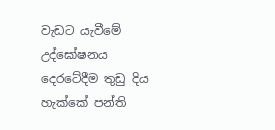වැඩට යැවීමේ උද්ඝෝෂනය දෙරටේදීම තුඩු දිය හැක්කේ පන්ති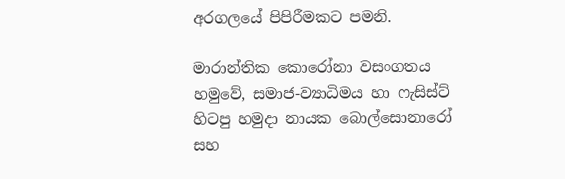අරගලයේ පිපිරීමකට පමනි.

මාරාන්තික කොරෝනා වසංගතය හමුවේ, සමාජ-ව්‍යාධිමය හා ෆැසිස්ට් හිටපු හමුදා නායක බොල්සොනාරෝ සහ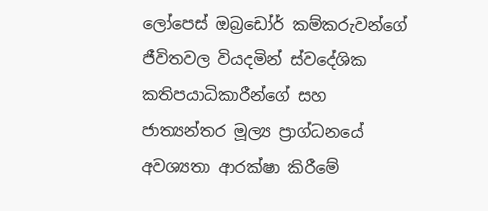ලෝපෙස් ඔබ්‍රඩෝර් කම්කරුවන්ගේ ජීවිතවල වියදමින් ස්වදේශික කතිපයාධිකාරීන්ගේ සහ ජාත්‍යන්තර මූල්‍ය ප්‍රාග්ධනයේ අවශ්‍යතා ආරක්ෂා කිරීමේ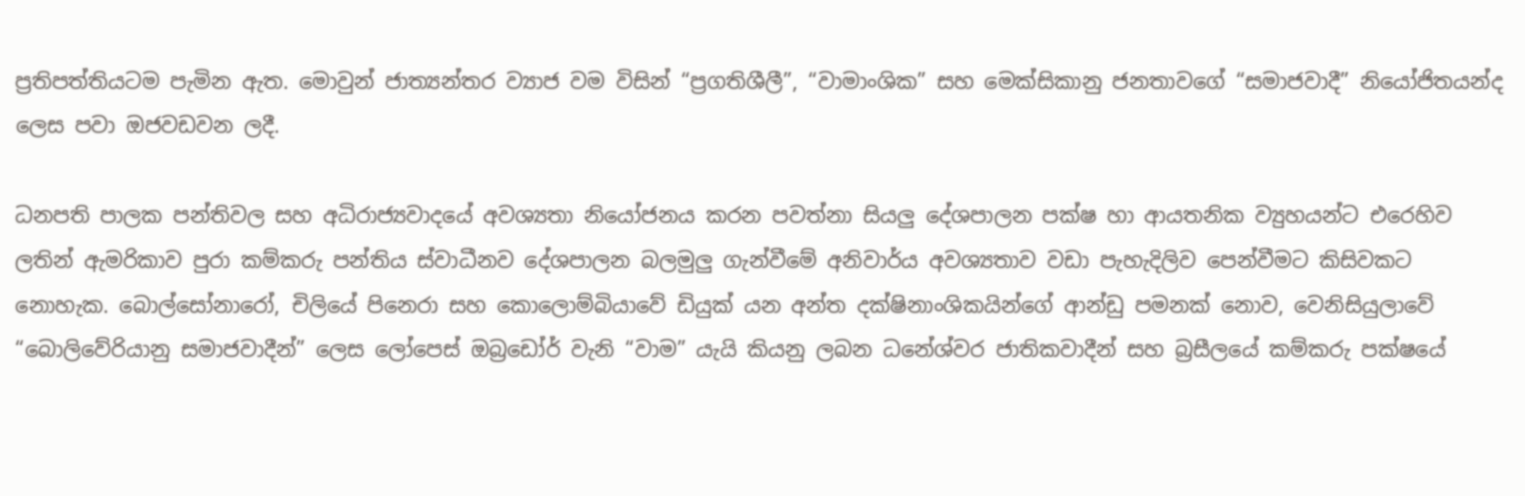ප්‍රතිපත්තියටම පැමින ඇත. මොවුන් ජාත්‍යන්තර ව්‍යාජ වම විසින් “ප්‍රගතිශීලී”, “වාමාංශික” සහ මෙක්සිකානු ජනතාවගේ “සමාජවාදී” නියෝජිතයන්ද ලෙස පවා ඔජවඩවන ලදී.

ධනපති පාලක පන්තිවල සහ අධිරාජ්‍යවාදයේ අවශ්‍යතා නියෝජනය කරන පවත්නා සියලු දේශපාලන පක්ෂ හා ආයතනික ව්‍යුහයන්ට එරෙහිව ලතින් ඇමරිකාව පුරා කම්කරු පන්තිය ස්වාධීනව දේශපාලන බලමුලු ගැන්වීමේ අනිවාර්ය අවශ්‍යතාව වඩා පැහැදිලිව පෙන්වීමට කිසිවකට නොහැක. බොල්සෝනාරෝ, චිලියේ පිනෙරා සහ කොලොම්බියාවේ ඩියුක් යන අන්ත දක්ෂිනාංශිකයින්ගේ ආන්ඩු පමනක් නොව, වෙනිසියුලාවේ “බොලිවේරියානු සමාජවාදීන්” ලෙස ලෝපෙස් ඔබ්‍රඩෝර් වැනි “වාම” යැයි කියනු ලබන ධනේශ්වර ජාතිකවාදීන් සහ බ්‍රසීලයේ කම්කරු පක්ෂයේ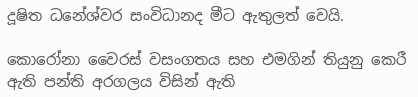දූෂිත ධනේශ්වර සංවිධානද මීට ඇතුලත් වෙයි.

කොරෝනා ව‍ෛරස් වසංගතය සහ එමගින් තියුනු කෙරී ඇති පන්ති අරගලය විසින් ඇති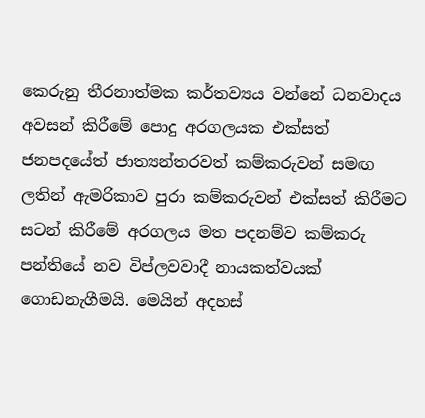කෙරුනු තීරනාත්මක කර්තව්‍යය වන්නේ ධනවාදය අවසන් කිරීමේ පොදු අරගලයක එක්සත් ජනපදයේත් ජාත්‍යන්තරවත් කම්කරුවන් සමඟ ලතින් ඇමරිකාව පුරා කම්කරුවන් එක්සත් කිරීමට සටන් කිරීමේ අරගලය මත පදනම්ව කම්කරු පන්තියේ නව විප්ලවවාදී නායකත්වයක් ගොඩනැගීමයි. මෙයින් අදහස්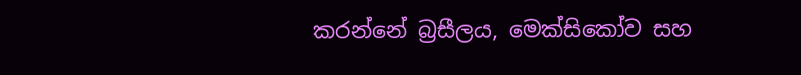කරන්නේ බ්‍රසීලය, මෙක්සිකෝව සහ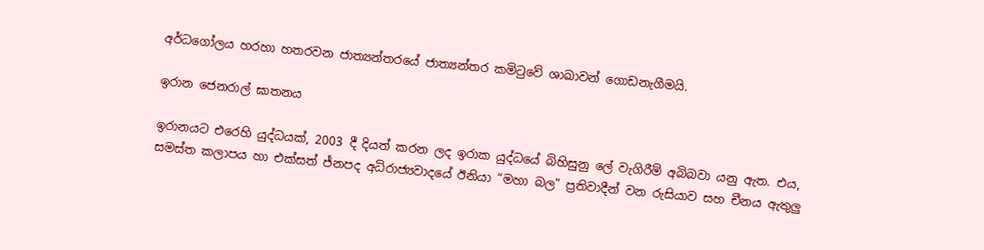අර්ධගෝලය හරහා හතරවන ජාත්‍යන්තරයේ ජාත්‍යන්තර කමිටුවේ ශාඛාවන් ගොඩනැගීමයි.

ඉරාන ජෙනරාල් ඝාතනය

ඉරානයට එරෙහි යුද්ධයක්, 2003 දී දියත් කරන ලද ඉරාක යුද්ධයේ බිහිසුනු ලේ වැගිරීම් අබිබවා යනු ඇත. එය, සමස්ත කලාපය හා එක්සත් ජ්නපද අධිරාජ්‍යවාදයේ ඊනියා “මහා බල” ප්‍රතිවාදීන් වන රුසියාව සහ චීනය ඇතුලු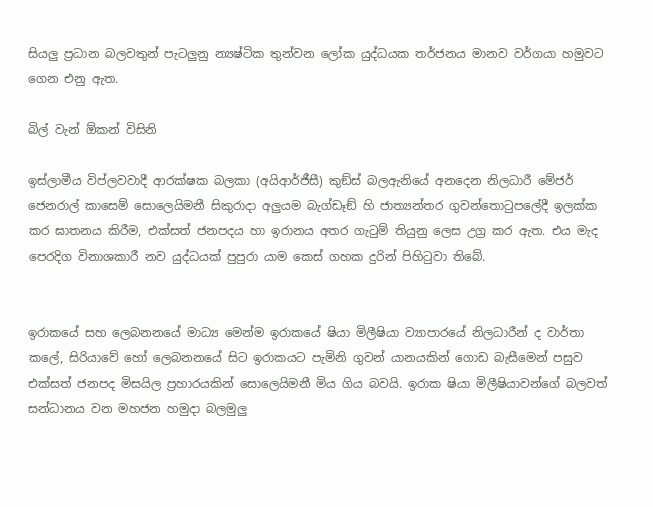සියලු‍ ප්‍රධාන බලවතුන් පැටලු‍නු න්‍යෂ්ටික තුන්වන ලෝක යුද්ධයක තර්ජනය මානව වර්ගයා හමුවට ගෙන එනු ඇත.

බිල් වැන් ඕකන් විසිනි

ඉස්ලාමීය විප්ලවවාදී ආරක්ෂක බලකා (අයිආර්ජීසී) කුඞ්ස් බලඇනියේ අනදෙන නිලධාරී මේජර් ජෙනරාල් කාසෙම් සොලෙයිමනී සිකුරාදා අලු‍යම බැග්ඩෑඞ් හි ජාත්‍යන්තර ගුවන්තොටුපලේදී ඉලක්ක කර ඝාතනය කිරීම, එක්සත් ජනපදය හා ඉරානය අතර ගැටුම් තියුනු ලෙස උග්‍ර කර ඇත. එය මැද පෙරදිග විනාශකාරී නව යුද්ධයක් පුපුරා යාම කෙස් ගහක දුරින් පිහිටුවා තිබේ.


ඉරාකයේ සහ ලෙබනනයේ මාධ්‍ය මෙන්ම ඉරාකයේ ෂියා මිලීෂියා ව්‍යාපාරයේ නිලධාරීන් ද වාර්තා කලේ, සිරියාවේ හෝ ලෙබනනයේ සිට ඉරාකයට පැමිනි ගුවන් යානයකින් ගොඩ බැසීමෙන් පසුව එක්සත් ජනපද මිසයිල ප්‍රහාරයකින් සොලෙයිමනී මිය ගිය බවයි. ඉරාක ෂියා මිලීෂියාවන්ගේ බලවත් සන්ධානය වන මහජන හමුදා බලමුලු‍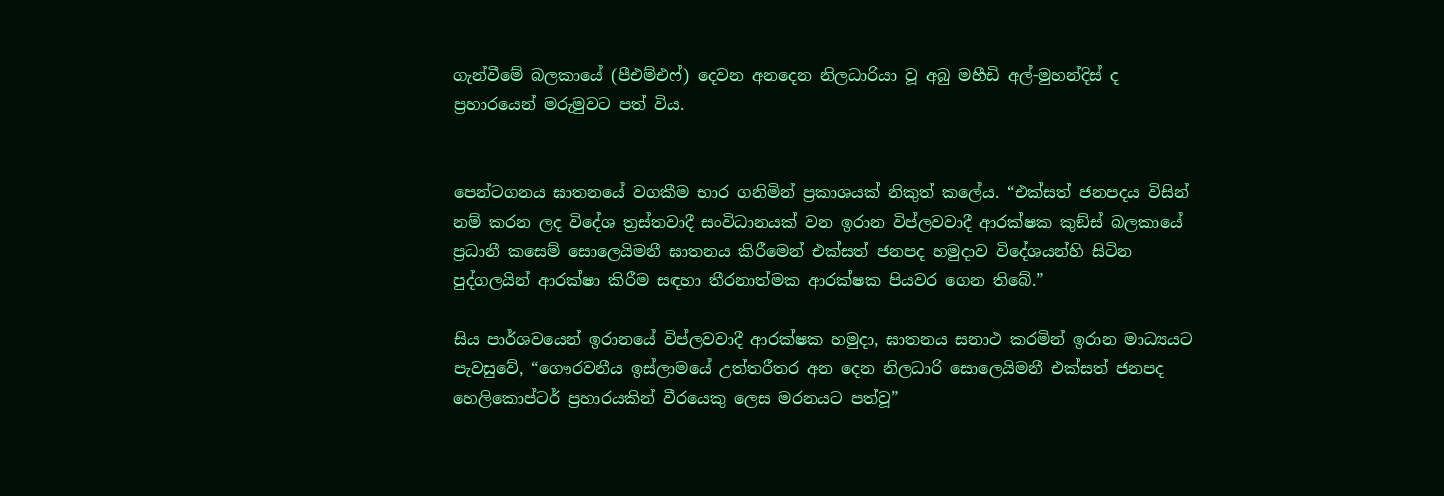ගැන්වීමේ බලකායේ (පීඑම්එෆ්) දෙවන අනදෙන නිලධාරියා වූ අබු මහීඩි අල්-මුහන්දිස් ද ප්‍රහාරයෙන් මරුමුවට පත් විය.


පෙන්ටගනය ඝාතනයේ වගකීම භාර ගනිමින් ප්‍රකාශයක් නිකුත් කලේය. “එක්සත් ජනපදය විසින් නම් කරන ලද විදේශ ත්‍රස්තවාදී සංවිධානයක් වන ඉරාන විප්ලවවාදී ආරක්ෂක කුඞ්ස් බලකායේ ප්‍රධානී කසෙම් සොලෙයිමනී ඝාතනය කිරීමෙන් එක්සත් ජනපද හමුදාව විදේශයන්හි සිටින පුද්ගලයින් ආරක්ෂා කිරීම සඳහා තීරනාත්මක ආරක්ෂක පියවර ගෙන තිබේ.”

සිය පාර්ශවයෙන් ඉරානයේ විප්ලවවාදී ආරක්ෂක හමුදා, ඝාතනය සනාථ කරමින් ඉරාන මාධ්‍යයට පැවසුවේ, “ගෞරවනීය ඉස්ලාමයේ උත්තරීතර අන දෙන නිලධාරි සොලෙයිමනී එක්සත් ජනපද හෙලිකොප්ටර් ප්‍රහාරයකින් වීරයෙකු ලෙස මරනයට පත්වූ”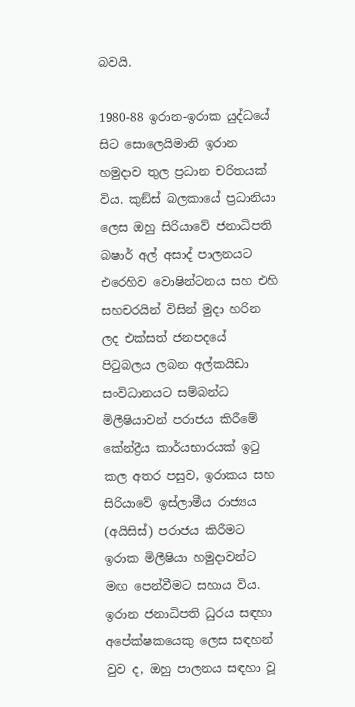බවයි.

1980-88 ඉරාන-ඉරාක යුද්ධයේ සිට සොලෙයිමානි ඉරාන හමුදාව තුල ප්‍රධාන චරිතයක් විය. කුඞ්ස් බලකායේ ප්‍රධානියා ලෙස ඔහු සිරියාවේ ජනාධිපති බෂාර් අල් අසාද් පාලනයට එරෙහිව වොෂින්ටනය සහ එහි සහචරයින් විසින් මුදා හරින ලද එක්සත් ජනපදයේ පිටුබලය ලබන අල්කයිඩා සංවිධානයට සම්බන්ධ මිලීෂියාවන් පරාජය කිරීමේ කේන්ද්‍රීය කාර්යභාරයක් ඉටු කල අතර පසුව, ඉරාකය සහ සිරියාවේ ඉස්ලාමීය රාජ්‍යය (අයිසිස්) පරාජය කිරීමට ඉරාක මිලීෂියා හමුදාවන්ට මඟ පෙන්වීමට සහාය විය. ඉරාන ජනාධිපති ධුරය සඳහා අපේක්ෂකයෙකු ලෙස සඳහන් වුව ද, ඔහු පාලනය සඳහා වූ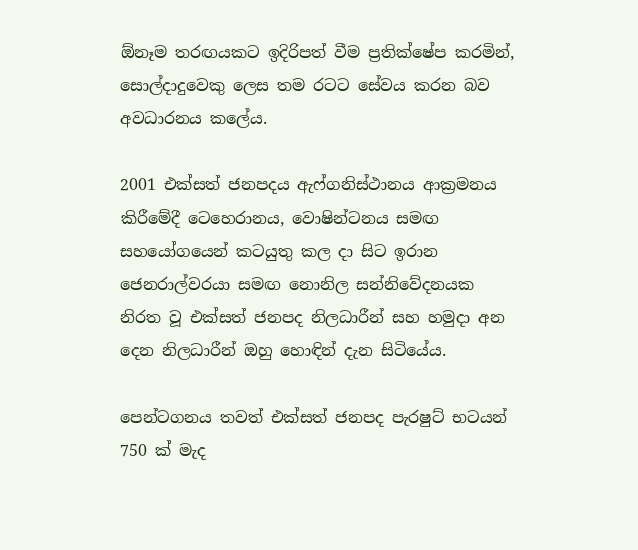ඕනෑම තරඟයකට ඉදිරිපත් වීම ප්‍රතික්ෂේප කරමින්, සොල්දාදුවෙකු ලෙස තම රටට සේවය කරන බව අවධාරනය කලේය.

2001 එක්සත් ජනපදය ඇෆ්ගනිස්ථානය ආක්‍රමනය කිරීමේදී ටෙහෙරානය, වොෂින්ටනය සමඟ සහයෝගයෙන් කටයුතු කල දා සිට ඉරාන ජෙනරාල්වරයා සමඟ නොනිල සන්නිවේදනයක නිරත වූ එක්සත් ජනපද නිලධාරීන් සහ හමුදා අන දෙන නිලධාරීන් ඔහු හොඳින් දැන සිටියේය.

පෙන්ටගනය තවත් එක්සත් ජනපද පැරෂුට් භටයන් 750 ක් මැද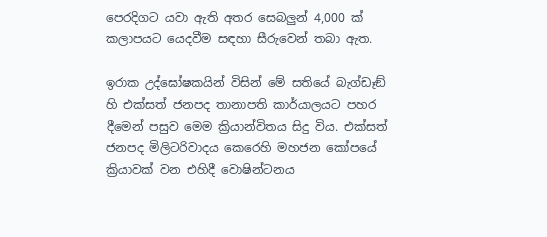පෙරදිගට යවා ඇති අතර සෙබලු‍න් 4,000 ක් කලාපයට යෙදවීම සඳහා සීරුවෙන් තබා ඇත.

ඉරාක උද්ඝෝෂකයින් විසින් මේ සතියේ බැග්ඩෑඞ් හි එක්සත් ජනපද තානාපති කාර්යාලයට පහර දීමෙන් පසුව මෙම ක්‍රියාන්විතය සිදු විය. එක්සත් ජනපද මිලිටරිවාදය කෙරෙහි මහජන කෝපයේ ක්‍රියාවක් වන එහිදී වොෂින්ටනය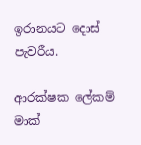ඉරානයට දොස් පැවරීය.

ආරක්ෂක ලේකම් මාක්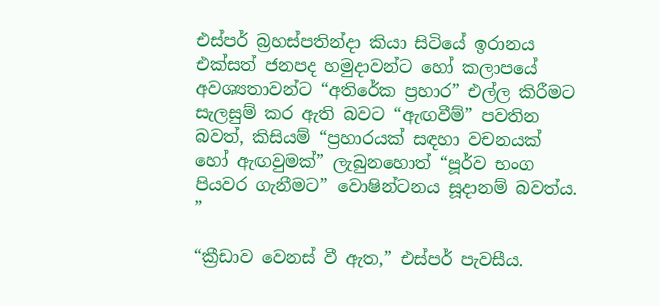එස්පර් බ්‍රහස්පතින්දා කියා සිටියේ ඉරානය එක්සත් ජනපද හමුදාවන්ට හෝ කලාපයේ අවශ්‍යතාවන්ට “අතිරේක ප්‍රහාර” එල්ල කිරීමට සැලසුම් කර ඇති බවට “ඇඟවීම්” පවතින බවත්, කිසියම් “ප්‍රහාරයක් සඳහා වචනයක් හෝ ඇඟවුමක්” ලැබුනහොත් “පූර්ව භංග පියවර ගැනීමට” වොෂින්ටනය සූදානම් බවත්ය. ”

“ක්‍රීඩාව වෙනස් වී ඇත,” එස්පර් පැවසීය.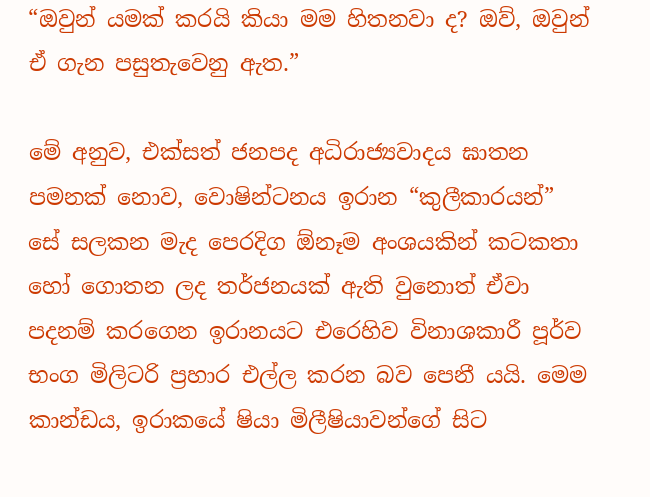“ඔවුන් යමක් කරයි කියා මම හිතනවා ද? ඔව්, ඔවුන් ඒ ගැන පසුතැවෙනු ඇත.”

මේ අනුව, එක්සත් ජනපද අධිරාජ්‍යවාදය ඝාතන පමනක් නොව, වොෂින්ටනය ඉරාන “කුලීකාරයන්” සේ සලකන මැද පෙරදිග ඕනෑම අංශයකින් කටකතා හෝ ගොතන ලද තර්ජනයක් ඇති වුනොත් ඒවා පදනම් කරගෙන ඉරානයට එරෙහිව විනාශකාරී පූර්ව භංග මිලිටරි ප්‍රහාර එල්ල කරන බව පෙනී යයි. මෙම කාන්ඩය, ඉරාකයේ ෂියා මිලීෂියාවන්ගේ සිට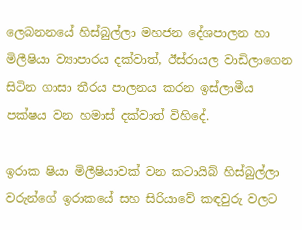ලෙබනනයේ හිස්බුල්ලා මහජන දේශපාලන හා මිලීෂියා ව්‍යාපාරය දක්වාත්, ඊස්රායල වාඩිලාගෙන සිටින ගාසා තීරය පාලනය කරන ඉස්ලාමීය පක්ෂය වන හමාස් දක්වාත් විහිදේ.

ඉරාක ෂියා මිලීෂියාවක් වන කටායිබ් හිස්බුල්ලා වරුන්ගේ ඉරාකයේ සහ සිරියාවේ කඳවුරු වලට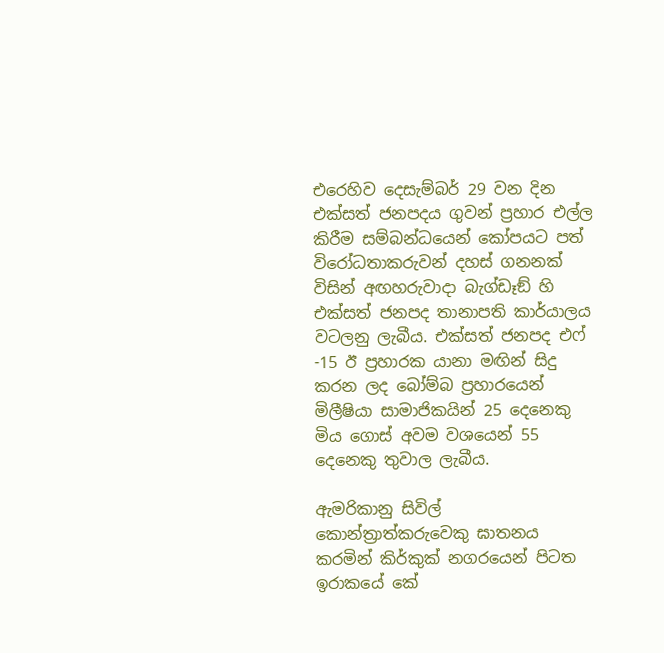එරෙහිව දෙසැම්බර් 29 වන දින එක්සත් ජනපදය ගුවන් ප්‍රහාර එල්ල කිරීම සම්බන්ධයෙන් කෝපයට පත් විරෝධතාකරුවන් දහස් ගනනක් විසින් අඟහරුවාදා බැග්ඩෑඞ් හි එක්සත් ජනපද තානාපති කාර්යාලය වටලනු ලැබීය. එක්සත් ජනපද එෆ් -15 ඊ ප්‍රහාරක යානා මඟින් සිදු කරන ලද බෝම්බ ප්‍රහාරයෙන් මිලීෂියා සාමාජිකයින් 25 දෙනෙකු මිය ගොස් අවම වශයෙන් 55 දෙනෙකු තුවාල ලැබීය.

ඇමරිකානු සිවිල් කොන්ත්‍රාත්කරුවෙකු ඝාතනය කරමින් කිර්කුක් නගරයෙන් පිටත ඉරාකයේ කේ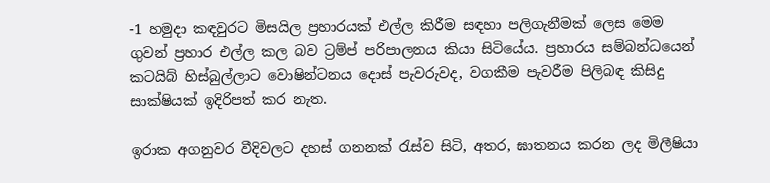-1 හමුදා කඳවුරට මිසයිල ප්‍රහාරයක් එල්ල කිරීම සඳහා පලිගැනීමක් ලෙස මෙම ගුවන් ප්‍රහාර එල්ල කල බව ට්‍රම්ප් පරිපාලනය කියා සිටියේය. ප්‍රහාරය සම්බන්ධයෙන් කටයිබ් හිස්බුල්ලාට වොෂින්ටනය දොස් පැවරුවද, වගකීම පැවරීම පිලිබඳ කිසිදු සාක්ෂියක් ඉදිරිපත් කර නැත.

ඉරාක අගනුවර වීදිවලට දහස් ගනනක් රැස්ව සිටි, අතර, ඝාතනය කරන ලද මිලීෂියා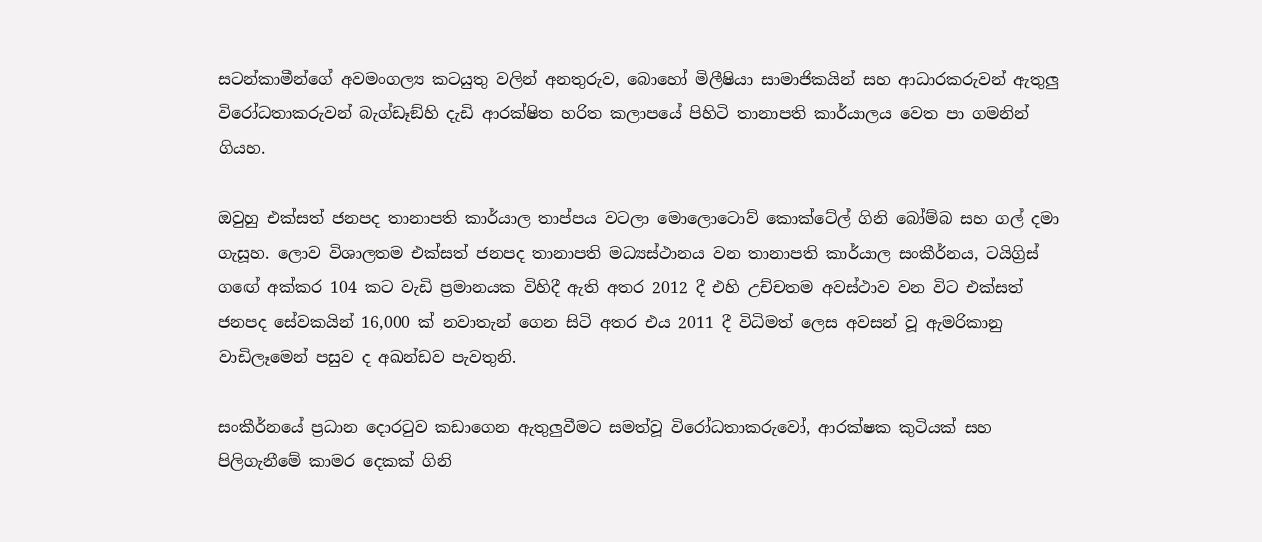සටන්කාමීන්ගේ අවමංගල්‍ය කටයුතු වලින් අනතුරුව, බොහෝ මිලීෂියා සාමාජිකයින් සහ ආධාරකරුවන් ඇතුලු විරෝධතාකරුවන් බැග්ඩෑඞ්හි දැඩි ආරක්ෂිත හරිත කලාපයේ පිහිටි තානාපති කාර්යාලය වෙත පා ගමනින් ගියහ.

ඔවුහු එක්සත් ජනපද තානාපති කාර්යාල තාප්පය වටලා මොලොටොව් කොක්ටේල් ගිනි බෝම්බ සහ ගල් දමා ගැසූහ. ලොව විශාලතම එක්සත් ජනපද තානාපති මධ්‍යස්ථානය වන තානාපති කාර්යාල සංකීර්නය, ටයිග්‍රිස් ගඟේ අක්කර 104 කට වැඩි ප්‍රමානයක විහිදී ඇති අතර 2012 දී එහි උච්චතම අවස්ථාව වන විට එක්සත් ජනපද සේවකයින් 16,000 ක් නවාතැන් ගෙන සිටි අතර එය 2011 දී විධිමත් ලෙස අවසන් වූ ඇමරිකානු වාඩිලෑමෙන් පසුව ද අඛන්ඩව පැවතුනි.

සංකීර්නයේ ප්‍රධාන දොරටුව කඩාගෙන ඇතුලුවීමට සමත්වූ විරෝධතාකරුවෝ, ආරක්ෂක කුටියක් සහ පිලිගැනීමේ කාමර දෙකක් ගිනි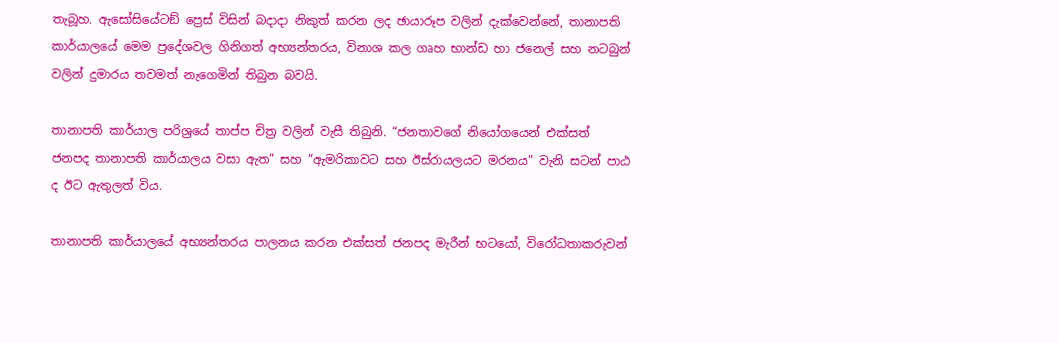තැබූහ. ඇසෝසියේටඞ් ප්‍රෙස් විසින් බදාදා නිකුත් කරන ලද ඡායාරූප වලින් දැක්වෙන්නේ, තානාපති කාර්යාලයේ මෙම ප්‍රදේශවල ගිනිගත් අභ්‍යන්තරය, විනාශ කල ගෘහ භාන්ඩ හා ජනෙල් සහ නටබුන් වලින් දුමාරය තවමත් නැගෙමින් තිබුන බවයි.

තානාපති කාර්යාල පරිශ්‍රයේ තාප්ප චිත්‍ර වලින් වැසී තිබුනි. “ජනතාවගේ නියෝගයෙන් එක්සත් ජනපද තානාපති කාර්යාලය වසා ඇත” සහ “ඇමරිකාවට සහ ඊස්රායලයට මරනය” වැනි සටන් පාඨ ද ඊට ඇතුලත් විය.

තානාපති කාර්යාලයේ අභ්‍යන්තරය පාලනය කරන එක්සත් ජනපද මැරීන් භටයෝ, විරෝධතාකරුවන්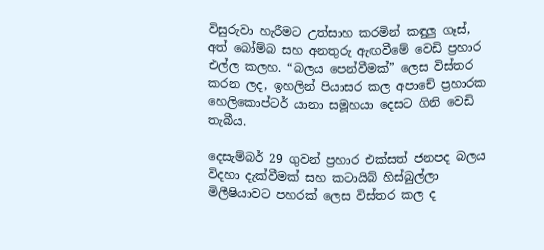විසුරුවා හැරීමට උත්සාහ කරමින් කඳුලු ගෑස්, අත් බෝම්බ සහ අනතුරු ඇඟවීමේ වෙඩි ප්‍රහාර එල්ල කලහ. “බලය පෙන්වීමක්” ලෙස විස්තර කරන ලද, ඉහලින් පියාසර කල අපාචේ ප්‍රහාරක හෙලිකොප්ටර් යානා සමූහයා දෙසට ගිනි වෙඩි තැබීය.

දෙසැම්බර් 29 ගුවන් ප්‍රහාර එක්සත් ජනපද බලය විදහා දැක්වීමක් සහ කටායිබ් හිස්බුල්ලා මිලීෂියාවට පහරක් ලෙස විස්තර කල ද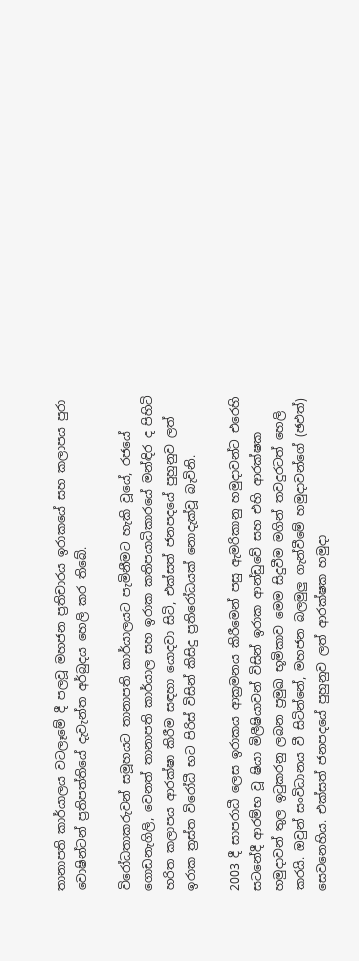තානාපති කාර්යාලය වටලෑමේ දී පලවූ මහජන ප්‍රතිචාරය ඉරාකයේ සහ කලාපය පුරා වොෂින්ටන් ප්‍රතිපත්තියේ දැවැන්ත අර්බුදය හෙලි කර තිබේ.

විරෝධතාකරුවන් සමූහයට තානාපති කාර්යාලයට පැමිනීමට හැකි වූයේ, රජයේ ගොඩනැගිලි, වෙනත් තානාපති කාර්යාල සහ ඉරාක කතිපයාධිකාරයේ මන්ඳිර ද පිහිටි හරිත කලාපය ආරක්ෂා කිරීම සඳහා යොදවා සිටි, එක්සත් ජනපදයේ පුහුනුව ලත් ඉරාක ත්‍රස්ත විරෝධී භට පිරිස් විසින් කිසිදු ප්‍රතිරෝධයක් නොදැක්වූ බැවිනි.

2003 දී සාපරාධී ලෙස ඉරාකය ආක්‍රමනය කිරීමෙන් පසු ඇමරිකානු හමුදාවන්ට එරෙහි සටනේදී ආරම්භ වූ ෂියා මිලීෂියාවන් විසින් ඉරාක ආන්ඩුවේ සහ එහි ආරක්ෂක හමුදාවන් තුල ඉටුකරනු ලබන ප්‍රමුඛ භූමිකාව මෙම සිදුවීම මගින් තවදුරටත් හෙලි කරයි. ඔවුන් සංවිධානය වී සිටින්නේ, මහජන බලමුලු‍ ගැන්වීමේ හමුදාවන්ගේ (ඡඵත්‍) සෙවනෙහිය. එක්සත් ජනපදයේ පුහුනුව ලත් ආරක්ෂක හමුදා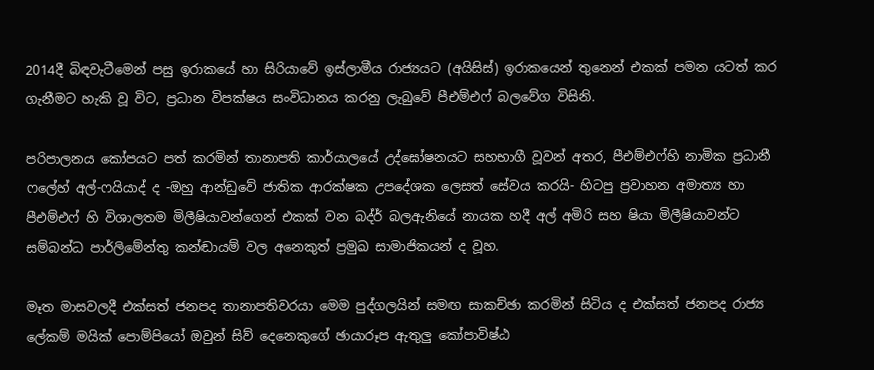2014දී බිඳවැටීමෙන් පසු ඉරාකයේ හා සිරියාවේ ඉස්ලාමීය රාජ්‍යයට (අයිසිස්) ඉරාකයෙන් තුනෙන් එකක් පමන යටත් කර ගැනීමට හැකි වූ විට, ප්‍රධාන විපක්ෂය සංවිධානය කරනු ලැබුවේ පීඑම්එෆ් බලවේග විසිනි.

පරිපාලනය කෝපයට පත් කරමින් තානාපති කාර්යාලයේ උද්ඝෝෂනයට සහභාගී වූවන් අතර, පීඑම්එෆ්හි නාමික ප්‍රධානී ෆලේහ් අල්-ෆයියාද් ද -ඔහු ආන්ඩුවේ ජාතික ආරක්ෂක උපදේශක ලෙසත් සේවය කරයි- හිටපු ප්‍රවාහන අමාත්‍ය හා පීඑම්එෆ් හි විශාලතම මිලීෂියාවන්ගෙන් එකක් වන බද්ර් බලඇනියේ නායක හදී අල් අමිරි සහ ෂියා මිලීෂියාවන්ට සම්බන්ධ පාර්ලිමේන්තු කන්ඬායම් වල අනෙකුත් ප්‍රමුඛ සාමාජිකයන් ද වූහ.

මෑත මාසවලදී එක්සත් ජනපද තානාපතිවරයා මෙම පුද්ගලයින් සමඟ සාකච්ඡා කරමින් සිටිය ද එක්සත් ජනපද රාජ්‍ය ලේකම් මයික් පොම්පියෝ ඔවුන් සිව් දෙනෙකුගේ ඡායාරූප ඇතුලු කෝපාවිෂ්ඨ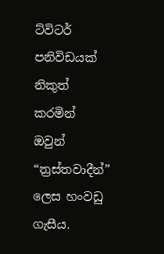ට්විටර් පනිවිඩයක් නිකුත් කරමින් ඔවුන් “ත්‍රස්තවාදීන්” ලෙස හංවඩු ගැසීය.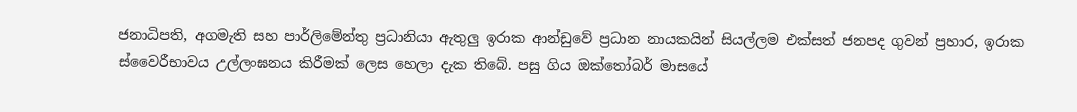ජනාධිපති, අගමැති සහ පාර්ලිමේන්තු ප්‍රධානියා ඇතුලු ඉරාක ආන්ඩුවේ ප්‍රධාන නායකයින් සියල්ලම එක්සත් ජනපද ගුවන් ප්‍රහාර, ඉරාක ස්වෛරීභාවය උල්ලංඝනය කිරීමක් ලෙස හෙලා දැක තිබේ. පසු ගිය ඔක්තෝබර් මාසයේ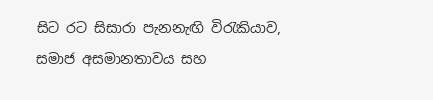සිට රට සිසාරා පැනනැඟි විරැකියාව, සමාජ අසමානතාවය සහ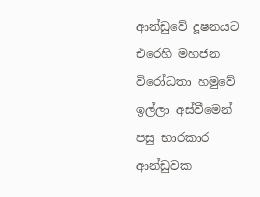ආන්ඩුවේ දූෂනයට එරෙහි මහජන විරෝධතා හමුවේ ඉල්ලා අස්වීමෙන් පසු භාරකාර ආන්ඩුවක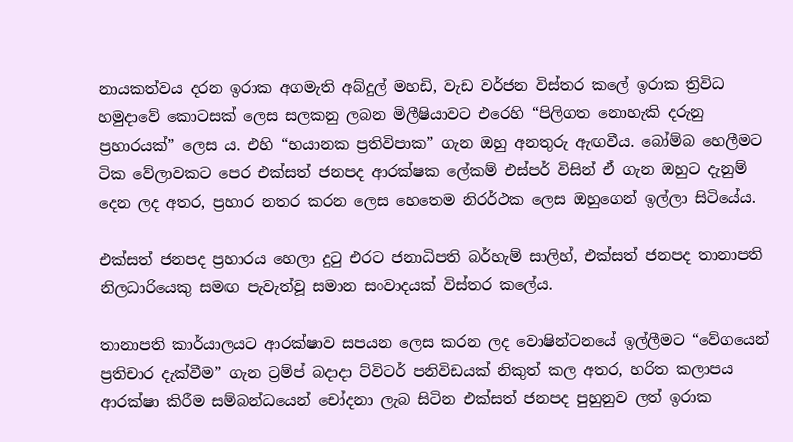නායකත්වය දරන ඉරාක අගමැති අබ්දුල් මහඩි, වැඩ වර්ජන විස්තර කලේ ඉරාක ත්‍රිවිධ හමුදාවේ කොටසක් ලෙස සලකනු ලබන මිලීෂියාවට එරෙහි “පිලිගත නොහැකි දරුනු ප්‍රහාරයක්” ලෙස ය. එහි “භයානක ප්‍රතිවිපාක” ගැන ඔහු අනතුරු ඇඟවීය. බෝම්බ හෙලීමට ටික වේලාවකට පෙර එක්සත් ජනපද ආරක්ෂක ලේකම් එස්පර් විසින් ඒ ගැන ඔහුට දැනුම් දෙන ලද අතර, ප්‍රහාර නතර කරන ලෙස හෙතෙම නිරර්ථක ලෙස ඔහුගෙන් ඉල්ලා සිටියේය.

එක්සත් ජනපද ප්‍රහාරය හෙලා දුටු එරට ජනාධිපති බර්හැම් සාලිහ්, එක්සත් ජනපද තානාපති නිලධාරියෙකු සමඟ පැවැත්වූ සමාන සංවාදයක් විස්තර කලේය.

තානාපති කාර්යාලයට ආරක්ෂාව සපයන ලෙස කරන ලද වොෂින්ටනයේ ඉල්ලීමට “වේගයෙන් ප්‍රතිචාර දැක්වීම” ගැන ට්‍රම්ප් බදාදා ට්විටර් පනිවිඩයක් නිකුත් කල අතර, හරිත කලාපය ආරක්ෂා කිරීම සම්බන්ධයෙන් චෝදනා ලැබ සිටින එක්සත් ජනපද පුහුනුව ලත් ඉරාක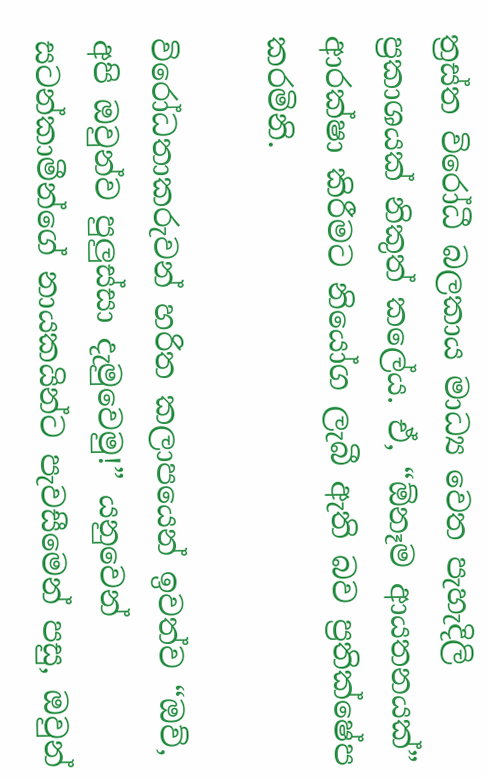ත්‍රස්ත විරෝධී බලකාය මාධ්‍ය වෙත පැහැදිලි ප්‍රකාශයක් නිකුත් කලේය. ඒ, “ඕනෑම ආයතනයක්” ආරක්ෂා කිරීමට නියෝග ලැබී ඇති බව ප්‍රතික්ෂේප කරමිනි.

විරෝධතාකරුවන් හරිත කලාපයෙන් ඉවත්ව “ඔව්, අපි ඔවුන්ව පුලුස්සා දැමුවෙමු!” යනුවෙන් සටන්කාමීන්ගේ නායකයින්ට පැවසීමෙන් පසු, ඔවුන්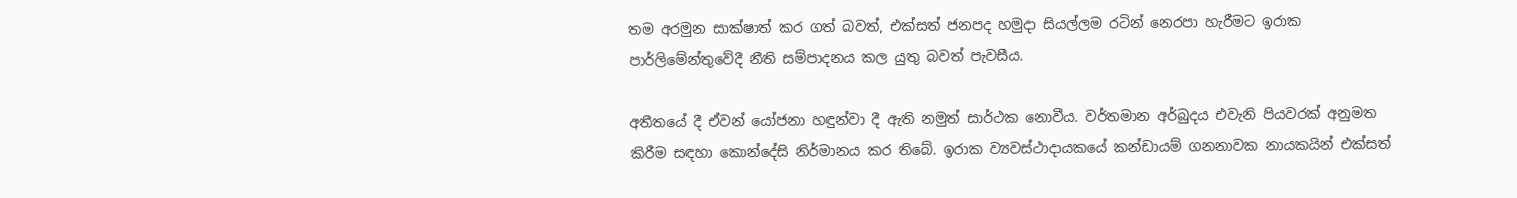තම අරමුන සාක්ෂාත් කර ගත් බවත්, එක්සත් ජනපද හමුදා සියල්ලම රටින් නෙරපා හැරීමට ඉරාක පාර්ලිමේන්තුවේදී නීති සම්පාදනය කල යුතු බවත් පැවසීය.

අතීතයේ දී ඒවන් යෝජනා හඳුන්වා දී ඇති නමුත් සාර්ථක නොවීය. වර්තමාන අර්බුදය එවැනි පියවරක් අනුමත කිරීම සඳහා කොන්දේසි නිර්මානය කර තිබේ. ඉරාක ව්‍යවස්ථාදායකයේ කන්ඩායම් ගනනාවක නායකයින් එක්සත්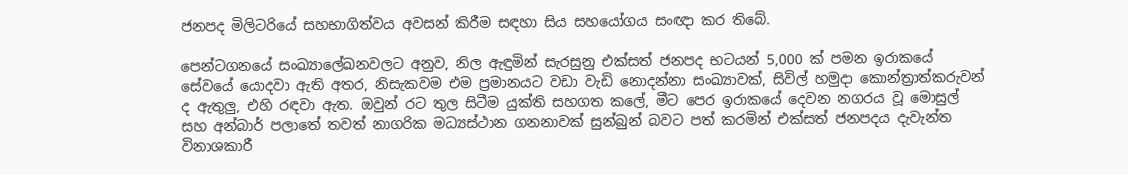ජනපද මිලිටරියේ සහභාගිත්වය අවසන් කිරීම සඳහා සිය සහයෝගය සංඥා කර තිබේ.

පෙන්ටගනයේ සංඛ්‍යාලේඛනවලට අනුව, නිල ඇඳුමින් සැරසුනු එක්සත් ජනපද භටයන් 5,000 ක් පමන ඉරාකයේ සේවයේ යොදවා ඇති අතර, නිසැකවම එම ප්‍රමානයට වඩා වැඩි නොදන්නා සංඛ්‍යාවක්, සිවිල් හමුදා කොන්ත්‍රාත්කරුවන් ද ඇතුලු‍, එහි රඳවා ඇත. ඔවුන් රට තුල සිටීම යුක්ති සහගත කලේ, මීට පෙර ඉරාකයේ දෙවන නගරය වූ මොසුල් සහ අන්බාර් පලාතේ තවත් නාගරික මධ්‍යස්ථාන ගනනාවක් සුන්බුන් බවට පත් කරමින් එක්සත් ජනපදය දැවැන්ත විනාශකාරී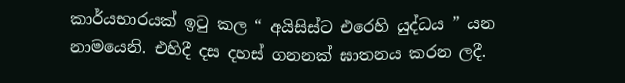කාර්යභාරයක් ඉටු කල “ අයිසිස්ට එරෙහි යුද්ධය ” යන නාමයෙනි. එහිදී දස දහස් ගනනක් ඝාතනය කරන ලදී.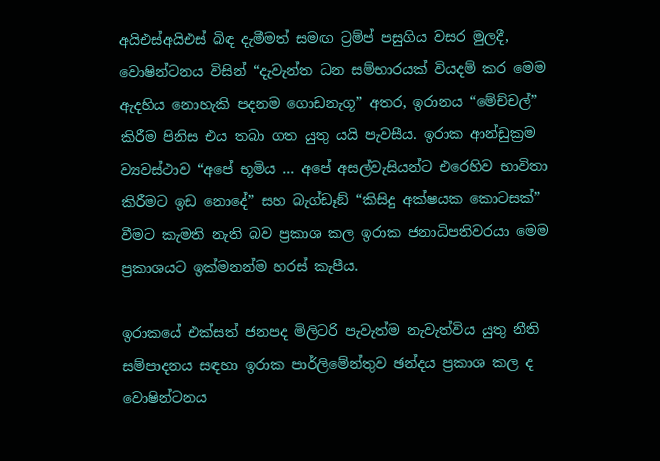අයිඑස්අයිඑස් බිඳ දැමීමත් සමඟ ට්‍රම්ප් පසුගිය වසර මුලදී, වොෂින්ටනය විසින් “දැවැන්ත ධන සම්භාරයක් වියදම් කර මෙම ඇදහිය නොහැකි පදනම ගොඩනැගූ” අතර, ඉරානය “මේච්චල්” කිරීම පිනිස එය තබා ගත යුතු යයි පැවසීය. ඉරාක ආන්ඩුක්‍රම ව්‍යවස්ථාව “අපේ භූමිය ... අපේ අසල්වැසියන්ට එරෙහිව භාවිතා කිරීමට ඉඩ නොදේ” සහ බැග්ඩෑඞ් “කිසිදු අක්ෂයක කොටසක්” වීමට කැමති නැති බව ප්‍රකාශ කල ඉරාක ජනාධිපතිවරයා මෙම ප්‍රකාශයට ඉක්මනන්ම හරස් කැපීය.

ඉරාකයේ එක්සත් ජනපද මිලිටරි පැවැත්ම නැවැත්විය යුතු නීති සම්පාදනය සඳහා ඉරාක පාර්ලිමේන්තුව ඡන්දය ප්‍රකාශ කල ද වොෂින්ටනය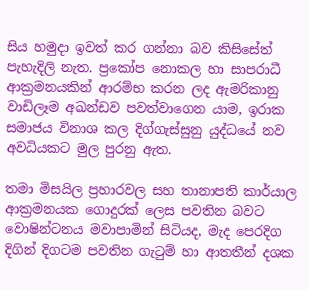සිය හමුදා ඉවත් කර ගන්නා බව කිසිසේත් පැහැදිලි නැත. ප්‍රකෝප නොකල හා සාපරාධී ආක්‍රමනයකින් ආරම්භ කරන ලද ඇමරිකානු වාඩිලෑම අඛන්ඩව පවත්වාගෙන යාම, ඉරාක සමාජය විනාශ කල දිග්ගැස්සුනු යුද්ධයේ නව අවධියකට මුල පුරනු ඇත.

තමා මිසයිල ප්‍රහාරවල සහ තානාපති කාර්යාල ආක්‍රමනයක ගොදුරක් ලෙස පවතින බවට වොෂින්ටනය මවාපාමින් සිටියද, මැද පෙරදිග දිගින් දිගටම පවතින ගැටුම් හා ආතතීන් දශක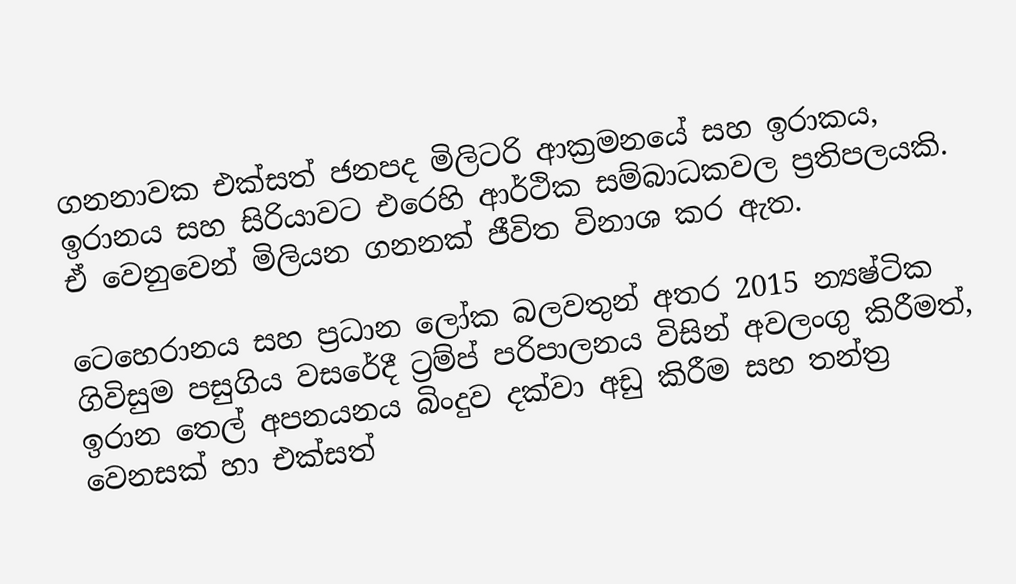ගනනාවක එක්සත් ජනපද මිලිටරි ආක්‍රමනයේ සහ ඉරාකය, ඉරානය සහ සිරියාවට එරෙහි ආර්ථික සම්බාධකවල ප්‍රතිපලයකි. ඒ වෙනුවෙන් මිලියන ගනනක් ජීවිත විනාශ කර ඇත.

ටෙහෙරානය සහ ප්‍රධාන ලෝක බලවතුන් අතර 2015 න්‍යෂ්ටික ගිවිසුම පසුගිය වසරේදී ට්‍රම්ප් පරිපාලනය විසින් අවලංගු කිරීමත්, ඉරාන තෙල් අපනයනය බිංදුව දක්වා අඩු කිරීම සහ තන්ත්‍ර වෙනසක් හා එක්සත්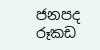ජනපද රූකඩ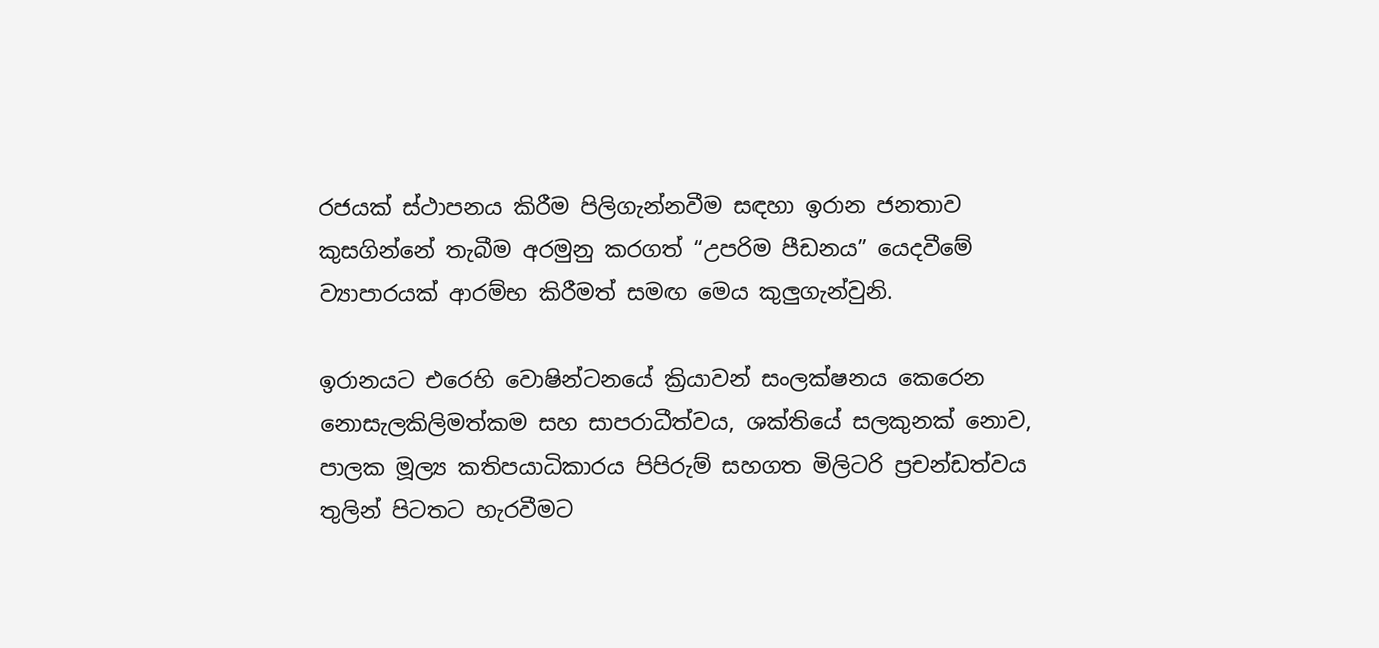රජයක් ස්ථාපනය කිරීම පිලිගැන්නවීම සඳහා ඉරාන ජනතාව කුසගින්නේ තැබීම අරමුනු කරගත් “උපරිම පීඩනය” යෙදවීමේ ව්‍යාපාරයක් ආරම්භ කිරීමත් සමඟ මෙය කුලු‍ගැන්වුනි.

ඉරානයට එරෙහි වොෂින්ටනයේ ක්‍රියාවන් සංලක්ෂනය කෙරෙන නොසැලකිලිමත්කම සහ සාපරාධීත්වය, ශක්තියේ සලකුනක් නොව, පාලක මූල්‍ය කතිපයාධිකාරය පිපිරුම් සහගත මිලිටරි ප්‍රචන්ඩත්වය තුලින් පිටතට හැරවීමට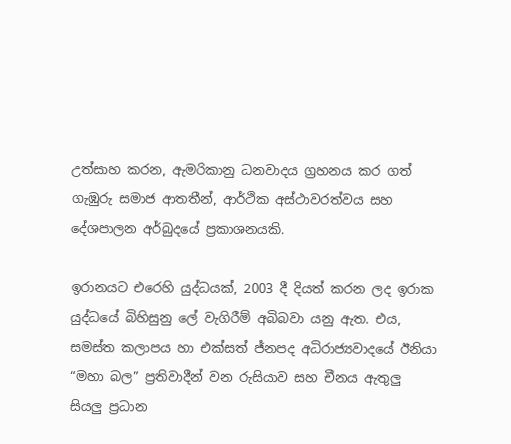උත්සාහ කරන, ඇමරිකානු ධනවාදය ග්‍රහනය කර ගත් ගැඹුරු සමාජ ආතතීන්, ආර්ථික අස්ථාවරත්වය සහ දේශපාලන අර්බුදයේ ප්‍රකාශනයකි.

ඉරානයට එරෙහි යුද්ධයක්, 2003 දී දියත් කරන ලද ඉරාක යුද්ධයේ බිහිසුනු ලේ වැගිරීම් අබිබවා යනු ඇත. එය, සමස්ත කලාපය හා එක්සත් ජ්නපද අධිරාජ්‍යවාදයේ ඊනියා “මහා බල” ප්‍රතිවාදීන් වන රුසියාව සහ චීනය ඇතුලු සියලු‍ ප්‍රධාන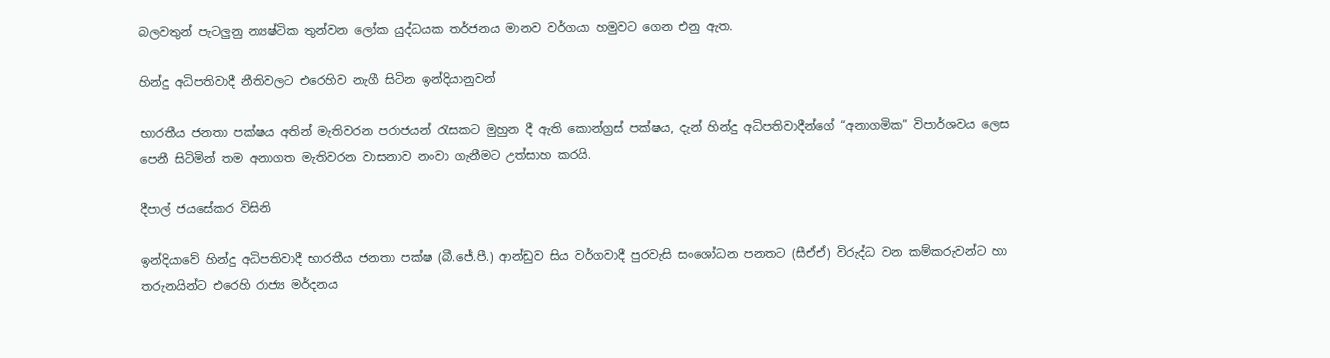බලවතුන් පැටලු‍නු න්‍යෂ්ටික තුන්වන ලෝක යුද්ධයක තර්ජනය මානව වර්ගයා හමුවට ගෙන එනු ඇත.

හින්දු අධිපතිවාදී නීතිවලට එරෙහිව නැගී සිටින ඉන්දියානුවන්

භාරතීය ජනතා පක්ෂය අතින් මැතිවරන පරාජයන් රැසකට මුහුන දී ඇති කොන්ග්‍රස් පක්ෂය, දැන් හින්දු අධිපතිවාදීන්ගේ “අනාගමික” විපාර්ශවය ලෙස පෙනී සිටිමින් තම අනාගත මැතිවරන වාසනාව නංවා ගැනීමට උත්සාහ කරයි.

දීපාල් ජයසේකර විසිනි

ඉන්දියාවේ හින්දු අධිපතිවාදී භාරතීය ජනතා පක්ෂ (බී.ජේ.පී.) ආන්ඩුව සිය වර්ගවාදී පුරවැසි සංශෝධන පනතට (සීඒඒ) විරුද්ධ වන කම්කරුවන්ට හා තරුනයින්ට එරෙහි රාජ්‍ය මර්දනය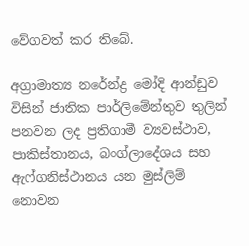වේගවත් කර තිබේ.

අග්‍රාමාත්‍ය නරේන්ද්‍ර මෝදි ආන්ඩුව විසින් ජාතික පාර්ලිමේන්තුව තුලින් පනවන ලද ප්‍රතිගාමී ව්‍යවස්ථාව, පාකිස්තානය, බංග්ලාදේශය සහ ඇෆ්ගනිස්ථානය යන මුස්ලිම් නොවන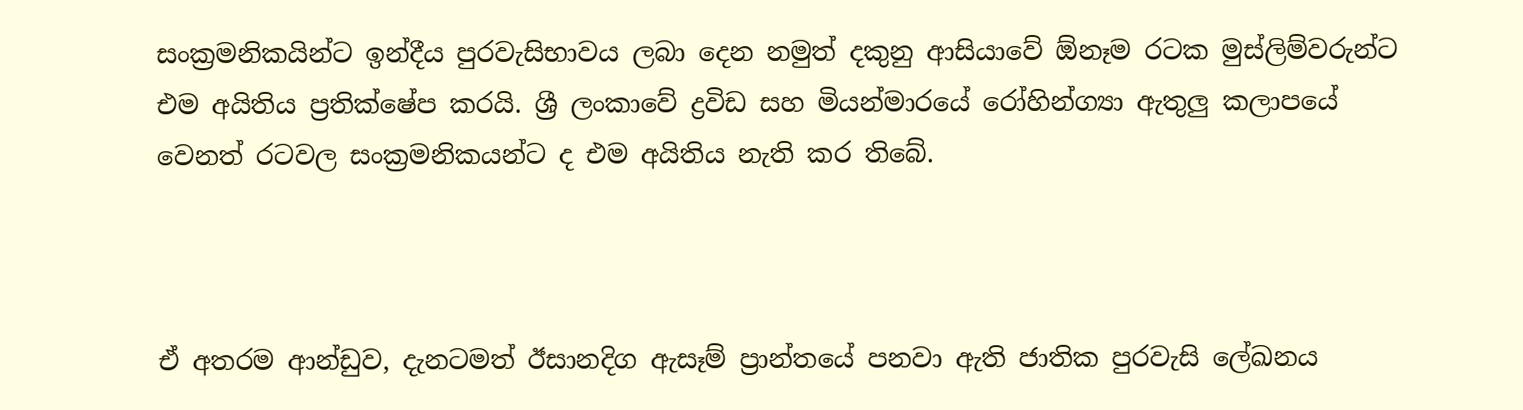සංක්‍රමනිකයින්ට ඉන්දීය පුරවැසිභාවය ලබා දෙන නමුත් දකුනු ආසියාවේ ඕනෑම රටක මුස්ලිම්වරුන්ට එම අයිතිය ප්‍රතික්ෂේප කරයි. ශ්‍රී ලංකාවේ ද්‍රවිඩ සහ මියන්මාරයේ රෝහින්ග්‍යා ඇතුලු කලාපයේ වෙනත් රටවල සංක්‍රමනිකයන්ට ද එම අයිතිය නැති කර තිබේ.



ඒ අතරම ආන්ඩුව, දැනටමත් ඊසානදිග ඇසෑම් ප්‍රාන්තයේ පනවා ඇති ජාතික පුරවැසි ලේඛනය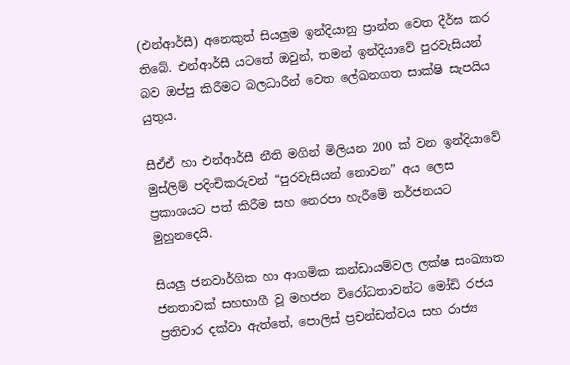(එන්ආර්සී) අනෙකුත් සියලු‍ම ඉන්දියානු ප්‍රාන්ත වෙත දීර්ඝ කර තිබේ. එන්ආර්සී යටතේ ඔවුන්, තමන් ඉන්දියාවේ පුරවැසියන් බව ඔප්පු කිරීමට බලධාරීන් වෙත ලේඛනගත සාක්ෂි සැපයිය යුතුය.

සීඒඒ හා එන්ආර්සී නීති මගින් මිලියන 200 ක් වන ඉන්දියාවේ මුස්ලිම් පදිංචිකරුවන් “පුරවැසියන් නොවන” අය ලෙස ප්‍රකාශයට පත් කිරීම සහ නෙරපා හැරීමේ තර්ජනයට මුහුනදෙයි.

සියලු‍ ජනවාර්ගික හා ආගමික කන්ඩායම්වල ලක්ෂ සංඛ්‍යාත ජනතාවක් සහභාගී වූ මහජන විරෝධතාවන්ට මෝඩි රජය ප්‍රතිචාර දක්වා ඇත්තේ, පොලිස් ප්‍රචන්ඩත්වය සහ රාජ්‍ය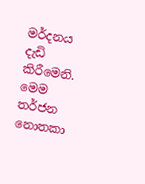මර්දනය දැඩි කිරීමෙනි. මෙම තර්ජන නොතකා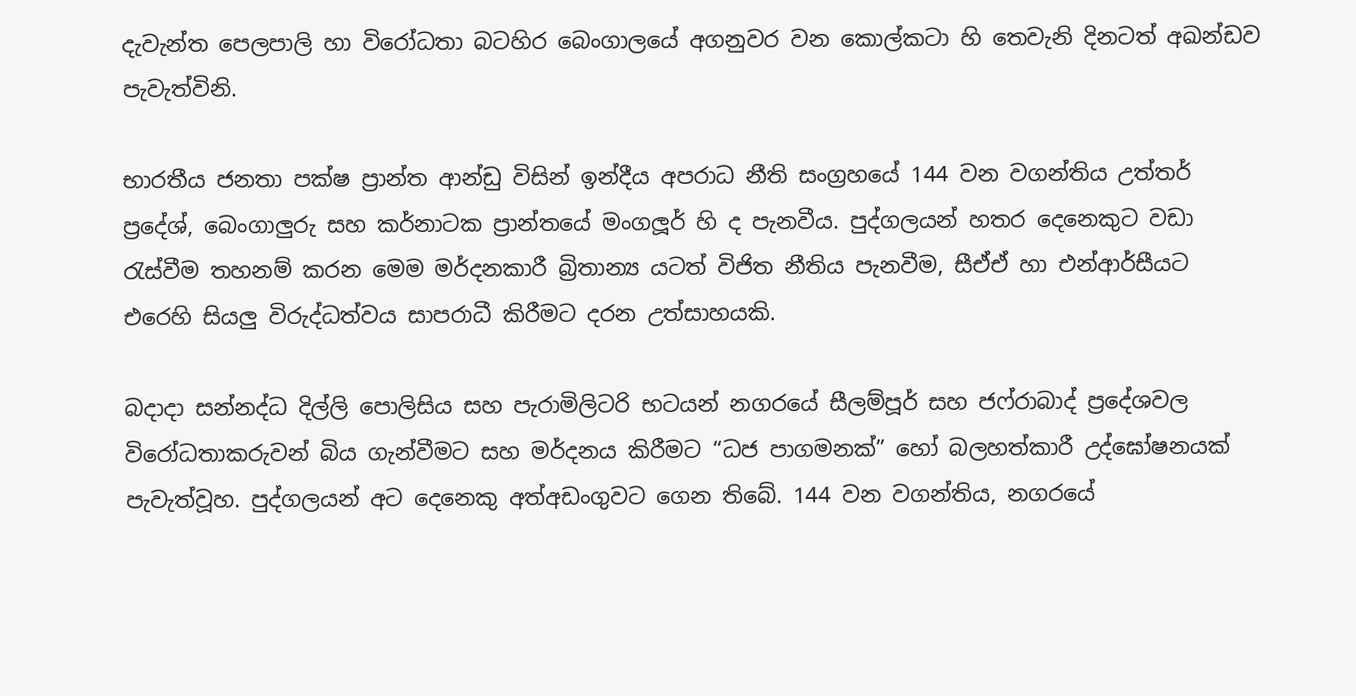දැවැන්ත පෙලපාලි හා විරෝධතා බටහිර බෙංගාලයේ අගනුවර වන කොල්කටා හි තෙවැනි දිනටත් අඛන්ඩව පැවැත්විනි.

භාරතීය ජනතා පක්ෂ ප්‍රාන්ත ආන්ඩු විසින් ඉන්දීය අපරාධ නීති සංග්‍රහයේ 144 වන වගන්තිය උත්තර් ප්‍රදේශ්, බෙංගාලු‍රු සහ කර්නාටක ප්‍රාන්තයේ මංගලූර් හි ද පැනවීය. පුද්ගලයන් හතර දෙනෙකුට වඩා රැස්වීම තහනම් කරන මෙම මර්දනකාරී බ්‍රිතාන්‍ය යටත් විජිත නීතිය පැනවීම, සීඒඒ හා එන්ආර්සීයට එරෙහි සියලු‍ විරුද්ධත්වය සාපරාධී කිරීමට දරන උත්සාහයකි.

බදාදා සන්නද්ධ දිල්ලි පොලිසිය සහ පැරාමිලිටරි භටයන් නගරයේ සීලම්පූර් සහ ජෆ්රාබාද් ප්‍රදේශවල විරෝධතාකරුවන් බිය ගැන්වීමට සහ මර්දනය කිරීමට “ධජ පාගමනක්” හෝ බලහත්කාරී උද්ඝෝෂනයක් පැවැත්වූහ. පුද්ගලයන් අට දෙනෙකු අත්අඩංගුවට ගෙන තිබේ. 144 වන වගන්තිය, නගරයේ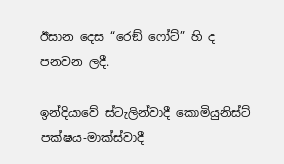ඊසාන දෙස “රෙඞ් ෆෝට්” හි ද පනවන ලදී.

ඉන්දියාවේ ස්ටැලින්වාදී කොමියුනිස්ට් පක්ෂය-මාක්ස්වාදී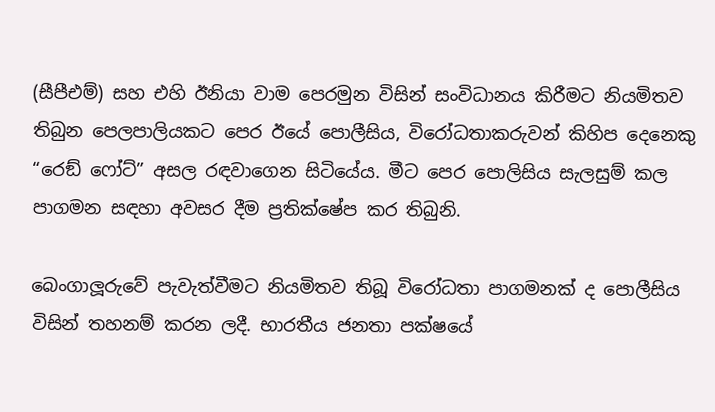(සීපීඑම්) සහ එහි ඊනියා වාම පෙරමුන විසින් සංවිධානය කිරීමට නියමිතව තිබුන පෙලපාලියකට පෙර ඊයේ පොලීසිය, විරෝධතාකරුවන් කිහිප දෙනෙකු “රෙඞ් ෆෝට්” අසල රඳවාගෙන සිටියේය. මීට පෙර පොලිසිය සැලසුම් කල පාගමන සඳහා අවසර දීම ප්‍රතික්ෂේප කර තිබුනි.

බෙංගාලූරුවේ පැවැත්වීමට නියමිතව තිබූ විරෝධතා පාගමනක් ද පොලීසිය විසින් තහනම් කරන ලදී. භාරතීය ජනතා පක්ෂයේ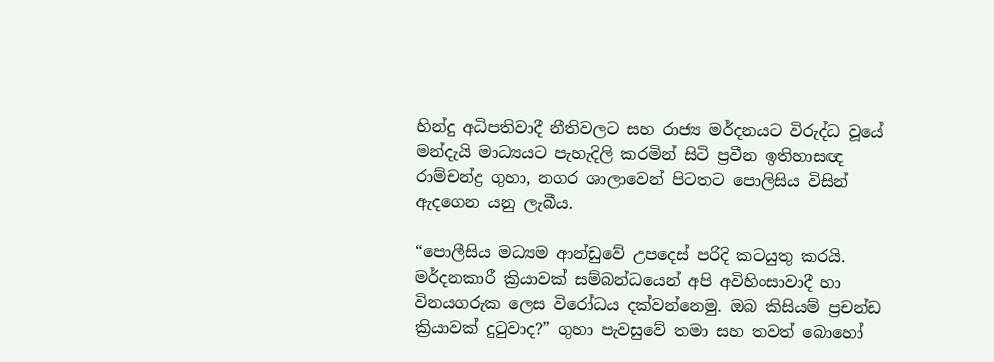හින්දු අධිපතිවාදී නීතිවලට සහ රාජ්‍ය මර්දනයට විරුද්ධ වූයේ මන්දැයි මාධ්‍යයට පැහැදිලි කරමින් සිටි ප්‍රවීන ඉතිහාසඥ රාම්චන්ද්‍ර ගුහා, නගර ශාලාවෙන් පිටතට පොලිසිය විසින් ඇදගෙන යනු ලැබීය.

“පොලීසිය මධ්‍යම ආන්ඩුවේ උපදෙස් පරිදි කටයුතු කරයි. මර්දනකාරී ක්‍රියාවක් සම්බන්ධයෙන් අපි අවිහිංසාවාදී හා විනයගරුක ලෙස විරෝධය දක්වන්නෙමු. ඔබ කිසියම් ප්‍රචන්ඩ ක්‍රියාවක් දුටුවාද?” ගුහා පැවසුවේ තමා සහ තවත් බොහෝ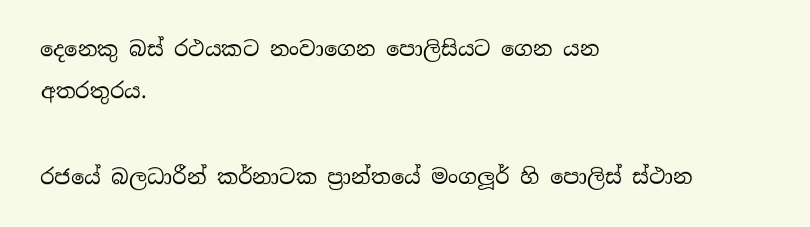දෙනෙකු බස් රථයකට නංවාගෙන පොලිසියට ගෙන යන අතරතුරය.

රජයේ බලධාරීන් කර්නාටක ප්‍රාන්තයේ මංගලූර් හි පොලිස් ස්ථාන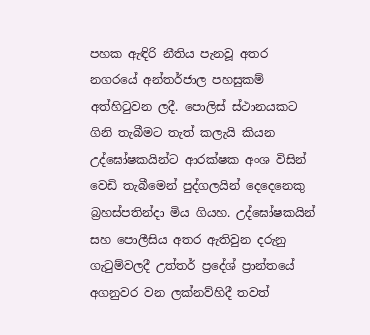පහක ඇඳිරි නීතිය පැනවූ අතර නගරයේ අන්තර්ජාල පහසුකම් අත්හිටුවන ලදී. පොලිස් ස්ථානයකට ගිනි තැබීමට තැත් කලැයි කියන උද්ඝෝෂකයින්ට ආරක්ෂක අංශ විසින් වෙඩි තැබීමෙන් පුද්ගලයින් දෙදෙනෙකු බ්‍රහස්පතින්දා මිය ගියහ. උද්ඝෝෂකයින් සහ පොලීසිය අතර ඇතිවුන දරුනු ගැටුම්වලදී උත්තර් ප්‍රදේශ් ප්‍රාන්තයේ අගනුවර වන ලක්නව්හිදී තවත්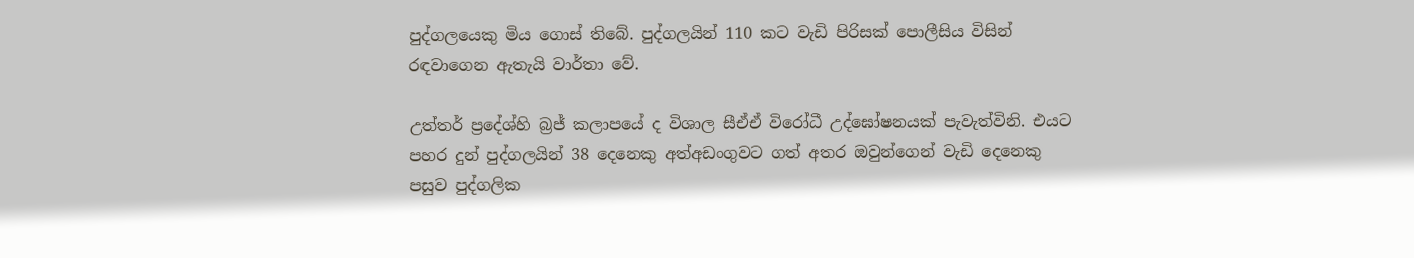පුද්ගලයෙකු මිය ගොස් තිබේ. පුද්ගලයින් 110 කට වැඩි පිරිසක් පොලීසිය විසින් රඳවාගෙන ඇතැයි වාර්තා වේ.

උත්තර් ප්‍රදේශ්හි බ්‍රජ් කලාපයේ ද විශාල සීඒඒ විරෝධී උද්ඝෝෂනයක් පැවැත්විනි. එයට පහර දුන් පුද්ගලයින් 38 දෙනෙකු අත්අඩංගුවට ගත් අතර ඔවුන්ගෙන් වැඩි දෙනෙකු පසුව පුද්ගලික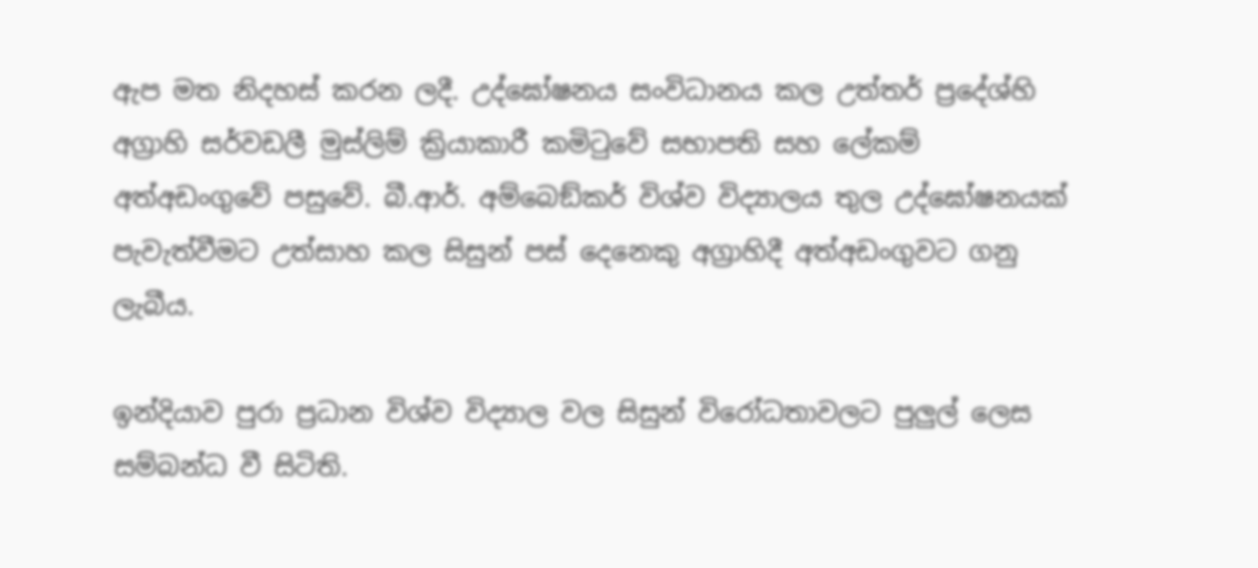ඇප මත නිදහස් කරන ලදී. උද්ඝෝෂනය සංවිධානය කල උත්තර් ප්‍රදේශ්හි අග්‍රාහි සර්වඩලී මුස්ලිම් ක්‍රියාකාරී කමිටුවේ සභාපති සහ ලේකම් අත්අඩංගුවේ පසුවේ. බී.ආර්. අම්බෙඞ්කර් විශ්ව විද්‍යාලය තුල උද්ඝෝෂනයක් පැවැත්වීමට උත්සාහ කල සිසුන් පස් දෙනෙකු අග්‍රාහිදී අත්අඩංගුවට ගනු ලැබීය.

ඉන්දියාව පුරා ප්‍රධාන විශ්ව විද්‍යාල වල සිසුන් විරෝධතාවලට පුලුල් ලෙස සම්බන්ධ වී සිටිති.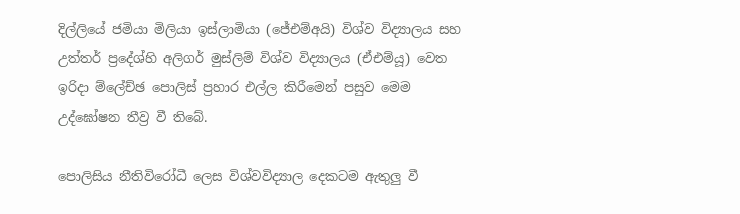දිල්ලියේ ජමියා මිලියා ඉස්ලාමියා (ජේඑම්අයි) විශ්ව විද්‍යාලය සහ උත්තර් ප්‍රදේශ්හි අලිගර් මුස්ලිම් විශ්ව විද්‍යාලය (ඒඑම්යූ) වෙත ඉරිදා ම්ලේච්ඡ පොලිස් ප්‍රහාර එල්ල කිරීමෙන් පසුව මෙම උද්ඝෝෂන තීව්‍ර වී තිබේ.

පොලිසිය නීතිවිරෝධී ලෙස විශ්වවිද්‍යාල දෙකටම ඇතුලු වී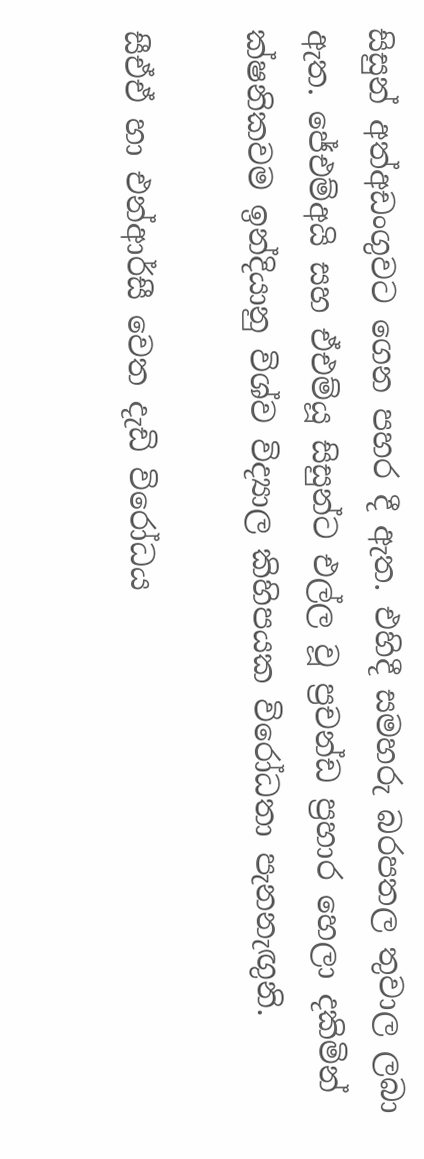සිසුන් අත්අඩංගුවට ගෙන පහර දී ඇත. එහිදී සමහරු බරපතල තුවාල ලබා ඇත. ජේඑම්අයි සහ ඒඑම්යූ සිසුන්ට එල්ල වූ ප්‍රචන්ඩ ප්‍රහාර හෙලා දකිමින් ක්ෂනිකවම ඉන්දියානු විශ්ව විද්‍යාල කිහිපයක විරෝධතා පැනනැඟු‍නි.

සීඒඒ හා එන්ආර්සී වෙත දැඩි විරෝධය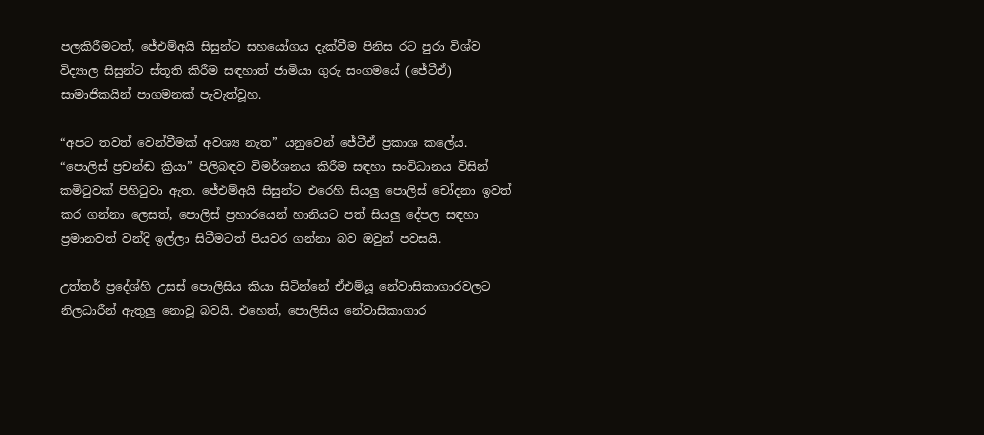පලකිරීමටත්, ජේඑම්අයි සිසුන්ට සහයෝගය දැක්වීම පිනිස රට පුරා විශ්ව විද්‍යාල සිසුන්ට ස්තූති කිරීම සඳහාත් ජාමියා ගුරු සංගමයේ (ජේටීඒ) සාමාජිකයින් පාගමනක් පැවැත්වූහ.

“අපට තවත් වෙන්වීමක් අවශ්‍ය නැත” යනුවෙන් ජේටීඒ ප්‍රකාශ කලේය. “පොලිස් ප්‍රචන්ඬ ක්‍රියා” පිලිබඳව විමර්ශනය කිරීම සඳහා සංවිධානය විසින් කමිටුවක් පිහිටුවා ඇත. ජේඑම්අයි සිසුන්ට එරෙහි සියලු‍ පොලිස් චෝදනා ඉවත් කර ගන්නා ලෙසත්, පොලිස් ප්‍රහාරයෙන් හානියට පත් සියලු‍ දේපල සඳහා ප්‍රමානවත් වන්දි ඉල්ලා සිටීමටත් පියවර ගන්නා බව ඔවුන් පවසයි.

උත්තර් ප්‍රදේශ්හි උසස් පොලිසිය කියා සිටින්නේ ඒඑම්යූ නේවාසිකාගාරවලට නිලධාරීන් ඇතුලු නොවූ බවයි. එහෙත්, පොලිසිය නේවාසිකාගාර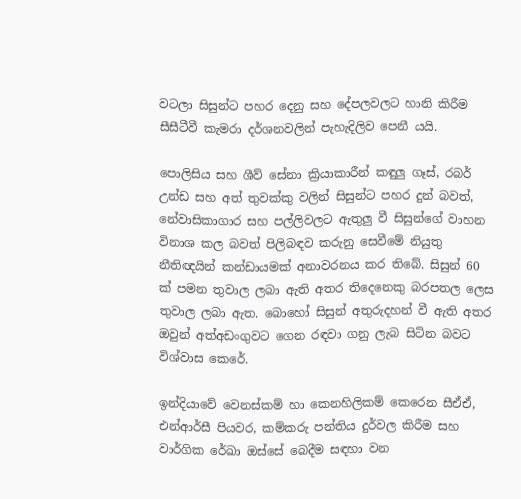වටලා සිසුන්ට පහර දෙනු සහ දේපලවලට හානි කිරීම සීසීටීවී කැමරා දර්ශනවලින් පැහැදිලිව පෙනී යයි.

පොලිසිය සහ ශීව් සේනා ක්‍රියාකාරීන් කඳුලු ගෑස්, රබර් උන්ඩ සහ අත් තුවක්කු වලින් සිසුන්ට පහර දුන් බවත්, නේවාසිකාගාර සහ පල්ලිවලට ඇතුලු වී සිසුන්ගේ වාහන විනාශ කල බවත් පිලිබඳව කරුනු සෙවීමේ නියුතු නීතිඥයින් කන්ඩායමක් අනාවරනය කර තිබේ. සිසුන් 60 ක් පමන තුවාල ලබා ඇති අතර තිදෙනෙකු බරපතල ලෙස තුවාල ලබා ඇත. බොහෝ සිසුන් අතුරුදහන් වී ඇති අතර ඔවුන් අත්අඩංගුවට ගෙන රඳවා ගනු ලැබ සිටින බවට විශ්වාස කෙරේ.

ඉන්දියාවේ වෙනස්කම් හා කෙනහිලිකම් කෙරෙන සීඒඒ, එන්ආර්සී පියවර, කම්කරු පන්තිය දුර්වල කිරීම සහ වාර්ගික රේඛා ඔස්සේ බෙදීම සඳහා වන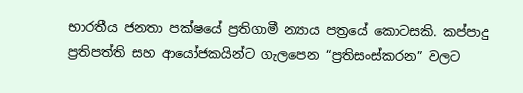භාරතීය ජනතා පක්ෂයේ ප්‍රතිගාමී න්‍යාය පත්‍රයේ කොටසකි. කප්පාදු ප්‍රතිපත්ති සහ ආයෝජකයින්ට ගැලපෙන “ප්‍රතිසංස්කරන” වලට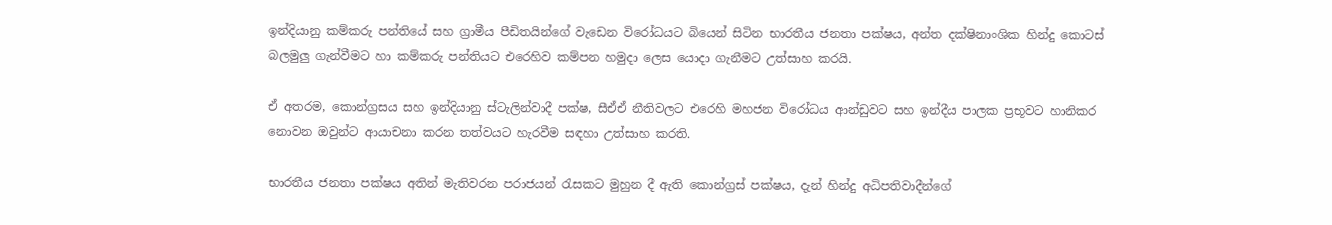ඉන්දියානු කම්කරු පන්තියේ සහ ග්‍රාමීය පීඩිතයින්ගේ වැඩෙන විරෝධයට බියෙන් සිටින භාරතීය ජනතා පක්ෂය, අන්ත දක්ෂිනාංශික හින්දු කොටස් බලමුලු‍ ගැන්වීමට හා කම්කරු පන්තියට එරෙහිව කම්පන හමුදා ලෙස යොදා ගැනීමට උත්සාහ කරයි.

ඒ අතරම, කොන්ග්‍රසය සහ ඉන්දියානු ස්ටැලින්වාදී පක්ෂ, සීඒඒ නීතිවලට එරෙහි මහජන විරෝධය ආන්ඩුවට සහ ඉන්දීය පාලක ප්‍රභූවට හානිකර නොවන ඔවුන්ට ආයාචනා කරන තත්වයට හැරවීම සඳහා උත්සාහ කරති.

භාරතීය ජනතා පක්ෂය අතින් මැතිවරන පරාජයන් රැසකට මුහුන දී ඇති කොන්ග්‍රස් පක්ෂය, දැන් හින්දු අධිපතිවාදීන්ගේ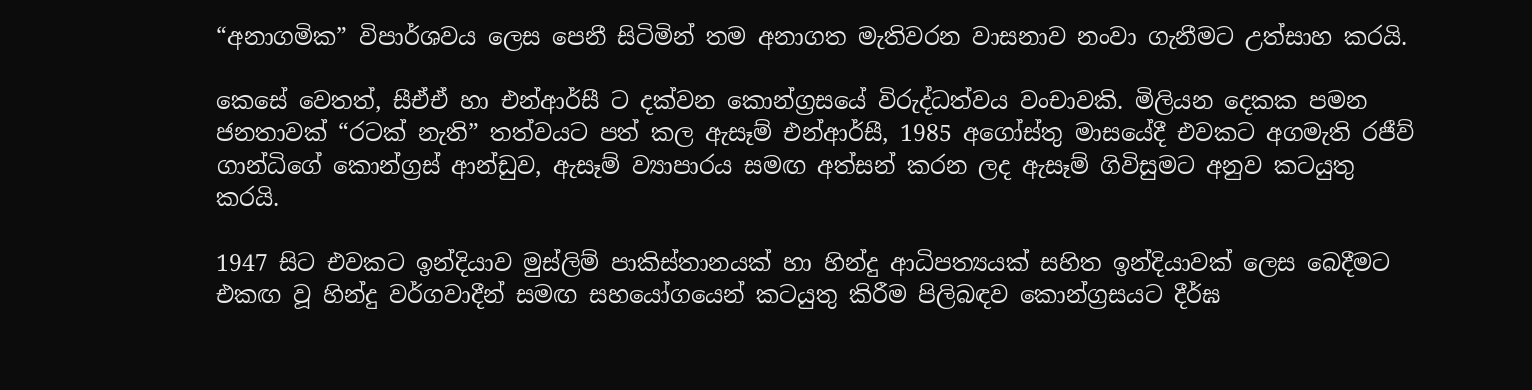“අනාගමික” විපාර්ශවය ලෙස පෙනී සිටිමින් තම අනාගත මැතිවරන වාසනාව නංවා ගැනීමට උත්සාහ කරයි.

කෙසේ වෙතත්, සීඒඒ හා එන්ආර්සී ට දක්වන කොන්ග්‍රසයේ විරුද්ධත්වය වංචාවකි. මිලියන දෙකක පමන ජනතාවක් “රටක් නැති” තත්වයට පත් කල ඇසෑම් එන්ආර්සී, 1985 අගෝස්තු මාසයේදී එවකට අගමැති රජීව් ගාන්ධිගේ කොන්ග්‍රස් ආන්ඩුව, ඇසෑම් ව්‍යාපාරය සමඟ අත්සන් කරන ලද ඇසෑම් ගිවිසුමට අනුව කටයුතු කරයි.

1947 සිට එවකට ඉන්දියාව මුස්ලිම් පාකිස්තානයක් හා හින්දු ආධිපත්‍යයක් සහිත ඉන්දියාවක් ලෙස බෙදීමට එකඟ වූ හින්දු වර්ගවාදීන් සමඟ සහයෝගයෙන් කටයුතු කිරීම පිලිබඳව කොන්ග්‍රසයට දීර්ඝ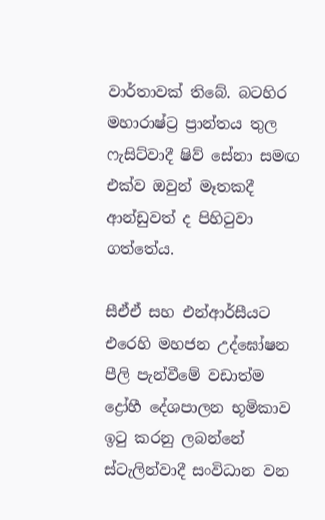වාර්තාවක් තිබේ. බටහිර මහාරාෂ්ට්‍ර ප්‍රාන්තය තුල ෆැසිට්වාදී ෂිව් සේනා සමඟ එක්ව ඔවුන් මෑතකදී ආන්ඩුවත් ද පිහිටුවා ගත්තේය.

සීඒඒ සහ එන්ආර්සීයට එරෙහි මහජන උද්ඝෝෂන පීලි පැන්වීමේ වඩාත්ම ද්‍රෝහී දේශපාලන භූමිකාව ඉටු කරනු ලබන්නේ ස්ටැලින්වාදී සංවිධාන වන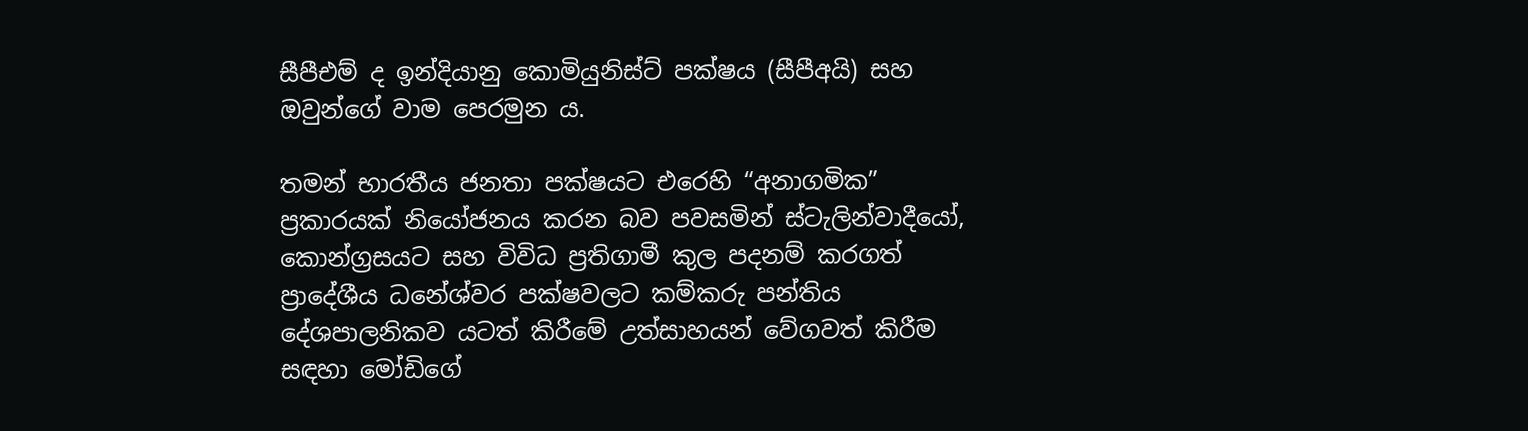සීපීඑම් ද ඉන්දියානු කොමියුනිස්ට් පක්ෂය (සීපීඅයි) සහ ඔවුන්ගේ වාම පෙරමුන ය.

තමන් භාරතීය ජනතා පක්ෂයට එරෙහි “අනාගමික” ප්‍රකාරයක් නියෝජනය කරන බව පවසමින් ස්ටැලින්වාදීයෝ, කොන්ග්‍රසයට සහ විවිධ ප්‍රතිගාමී කුල පදනම් කරගත් ප්‍රාදේශීය ධනේශ්වර පක්ෂවලට කම්කරු පන්තිය දේශපාලනිකව යටත් කිරීමේ උත්සාහයන් වේගවත් කිරීම සඳහා මෝඩිගේ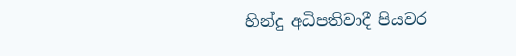හින්දු අධිපතිවාදී පියවර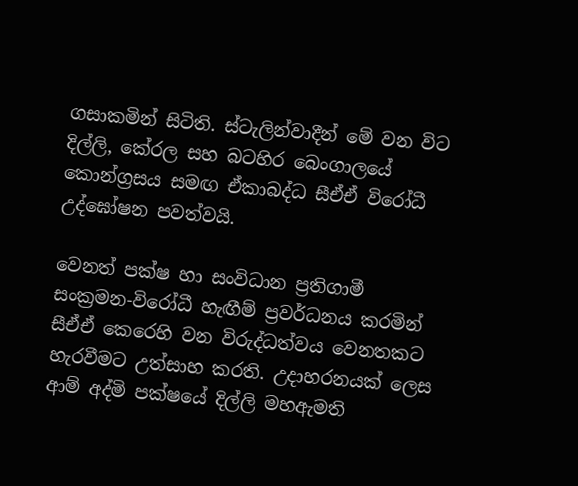ගසාකමින් සිටිති. ස්ටැලින්වාදීන් මේ වන විට දිල්ලි, කේරල සහ බටහිර බෙංගාලයේ කොන්ග්‍රසය සමඟ ඒකාබද්ධ සීඒඒ විරෝධී උද්ඝෝෂන පවත්වයි.

වෙනත් පක්ෂ හා සංවිධාන ප්‍රතිගාමී සංක්‍රමන-විරෝධී හැඟීම් ප්‍රවර්ධනය කරමින් සීඒඒ කෙරෙහි වන විරුද්ධත්වය වෙනතකට හැරවීමට උත්සාහ කරති. උදාහරනයක් ලෙස ආම් අද්මි පක්ෂයේ දිල්ලි මහඇමති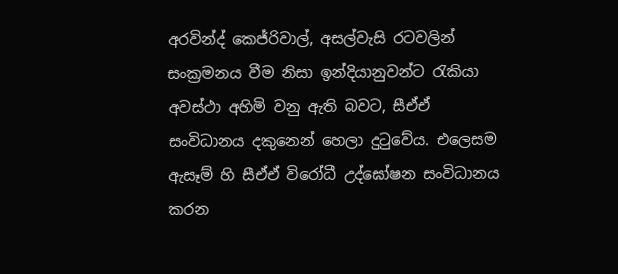අරවින්ද් කෙජ්රිවාල්, අසල්වැසි රටවලින් සංක්‍රමනය වීම නිසා ඉන්දියානුවන්ට රැකියා අවස්ථා අහිමි වනු ඇති බවට, සීඒඒ සංවිධානය දකුනෙන් හෙලා දුටුවේය. එලෙසම ඇසෑම් හි සීඒඒ විරෝධී උද්ඝෝෂන සංවිධානය කරන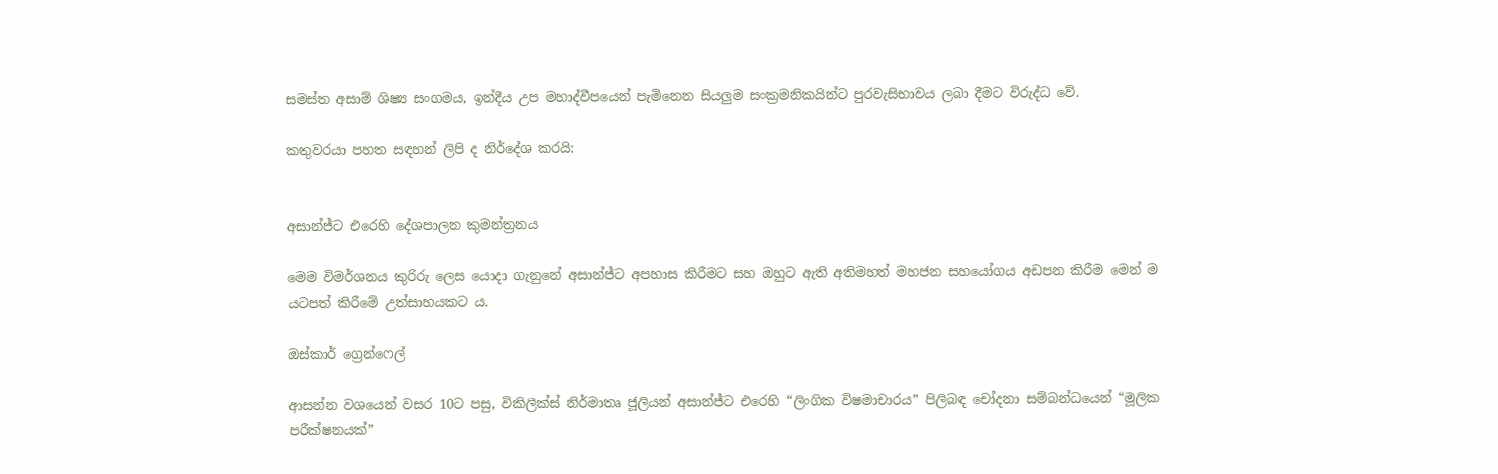සමස්ත අසාම් ශිෂ්‍ය සංගමය, ඉන්දීය උප මහාද්වීපයෙන් පැමිනෙන සියලු‍ම සංක්‍රමනිකයින්ට පුරවැසිභාවය ලබා දීමට විරුද්ධ වේ.

කතුවරයා පහත සඳහන් ලිපි ද නිර්දේශ කරයි:


අසාන්ජ්ට එරෙහි දේශපාලන කුමන්ත්‍රනය

මෙම විමර්ශනය කුරිරු ලෙස යොදා ගැනුනේ අසාන්ජ්ට අපහාස කිරීමට සහ ඔහුට ඇති අතිමහත් මහජන සහයෝගය අඩපන කිරීම මෙන් ම යටපත් කිරීමේ උත්සාහයකට ය.

ඔස්කාර් ග්‍රෙන්ෆෙල්

ආසන්න වශයෙන් වසර 10ට පසු, විකිලීක්ස් නිර්මාතෘ ජූලියන් අසාන්ජ්ට එරෙහි “ලිංගික විෂමාචාරය” පිලිබඳ චෝදනා සම්බන්ධයෙන් “මූලික පරීක්ෂනයක්”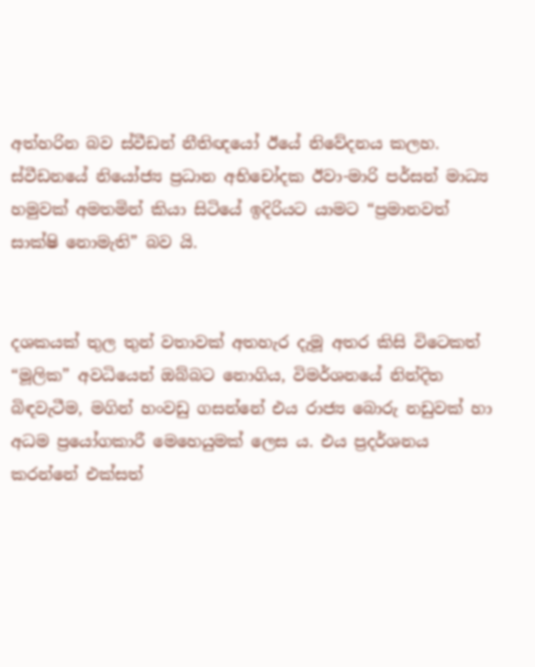අත්හරින බව ස්වීඩන් නීතිඥයෝ ඊයේ නිවේදනය කලහ. ස්වීඩනයේ නියෝජ්‍ය ප්‍රධාන අභිචෝදක ඊවා-මාරි පර්සන් මාධ්‍ය හමුවක් අමතමින් කියා සිටියේ ඉදිරියට යාමට “ප්‍රමානවත් සාක්ෂි නොමැති” බව යි.


දශකයක් තුල තුන් වතාවක් අතහැර දැමූ අතර කිසි විටෙකත් “මූලික” අවධියෙන් ඔබ්බට නොගිය, විමර්ශනයේ නින්දිත බිඳවැටීම, මගින් හංවඩු ගසන්නේ එය රාජ්‍ය බොරු නඩුවක් හා අධම ප්‍රයෝගකාරී මෙහෙයුමක් ලෙස ය. එය ප්‍රදර්ශනය කරන්නේ එක්සත්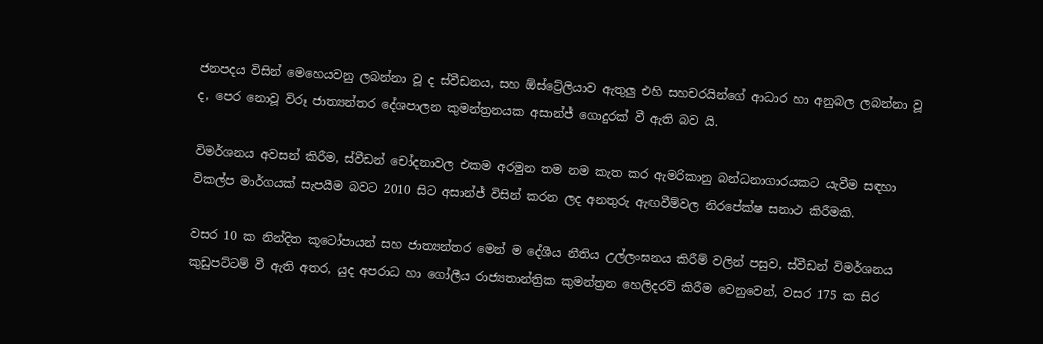ජනපදය විසින් මෙහෙයවනු ලබන්නා වූ ද ස්වීඩනය, සහ ඕස්ට්‍රේලියාව ඇතුලු එහි සහචරයින්ගේ ආධාර හා අනුබල ලබන්නා වූ ද, පෙර නොවූ විරූ ජාත්‍යන්තර දේශපාලන කුමන්ත්‍රනයක අසාන්ජ් ගොදුරක් වී ඇති බව යි.

විමර්ශනය අවසන් කිරීම, ස්වීඩන් චෝදනාවල එකම අරමුන තම නම කැත කර ඇමරිකානු බන්ධනාගාරයකට යැවීම සඳහා විකල්ප මාර්ගයක් සැපයීම බවට 2010 සිට අසාන්ජ් විසින් කරන ලද අනතුරු ඇඟවීම්වල නිරපේක්ෂ සනාථ කිරීමකි.

වසර 10 ක නින්දිත කූටෝපායන් සහ ජාත්‍යන්තර මෙන් ම දේශීය නීතිය උල්ලංඝනය කිරීම් වලින් පසුව, ස්වීඩන් විමර්ශනය කුඩුපට්ටම් වී ඇති අතර, යුද අපරාධ හා ගෝලීය රාජ්‍යතාන්ත්‍රික කුමන්ත්‍රන හෙලිදරව් කිරීම වෙනුවෙන්, වසර 175 ක සිර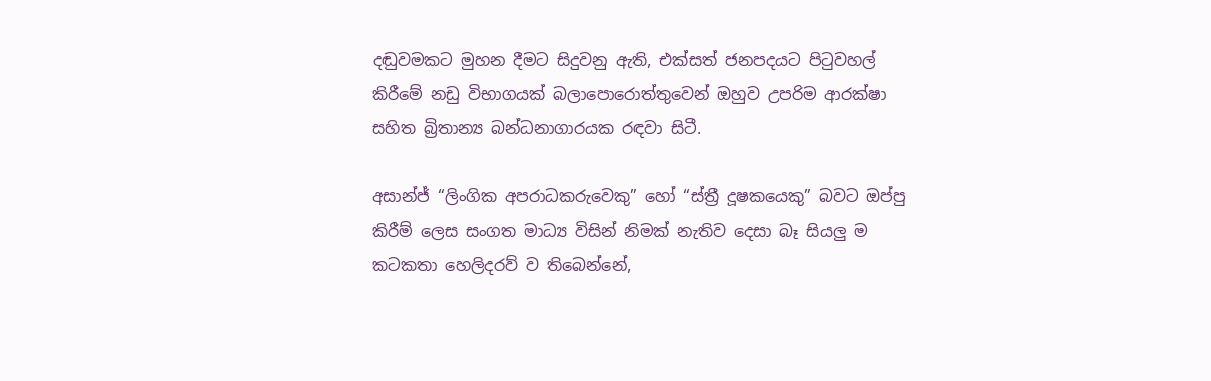දඬුවමකට මුහන දීමට සිදුවනු ඇති, එක්සත් ජනපදයට පිටුවහල් කිරීමේ නඩු විභාගයක් බලාපොරොත්තුවෙන් ඔහුව උපරිම ආරක්ෂා සහිත බ්‍රිතාන්‍ය බන්ධනාගාරයක රඳවා සිටී.

අසාන්ජ් “ලිංගික අපරාධකරුවෙකු” හෝ “ස්ත්‍රී දූෂකයෙකු” බවට ඔප්පු කිරීම් ලෙස සංගත මාධ්‍ය විසින් නිමක් නැතිව දෙසා බෑ සියලු ම කටකතා හෙලිදරව් ව තිබෙන්නේ,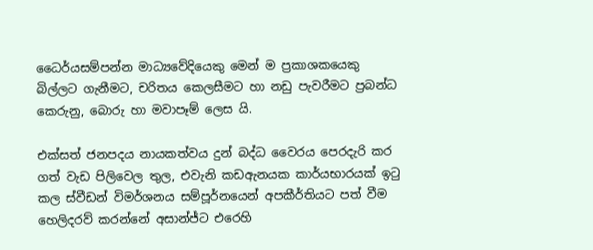ධෛර්යසම්පන්න මාධ්‍යවේදියෙකු මෙන් ම ප්‍රකාශකයෙකු බිල්ලට ගැනීමට, චරිතය කෙලසීමට හා නඩු පැවරීමට ප්‍රබන්ධ කෙරුනු, බොරු හා මවාපෑම් ලෙස යි.

එක්සත් ජනපදය නායකත්වය දුන් බද්ධ වෛරය පෙරදැරි කර ගත් වැඩ පිලිවෙල තුල, එවැනි කඩඇනයක කාර්යභාරයක් ඉටු කල ස්වීඩන් විමර්ශනය සම්පූර්නයෙන් අපකීර්තියට පත් වීම හෙලිදරව් කරන්නේ අසාන්ජ්ට එරෙහි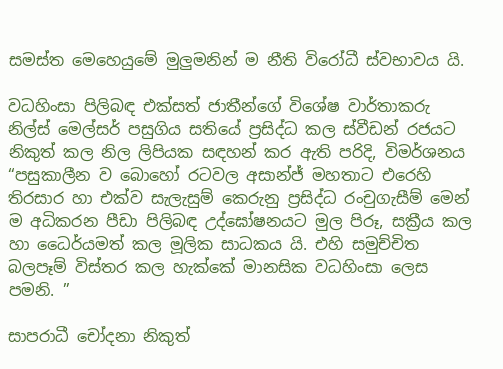සමස්ත මෙහෙයුමේ මුලුමනින් ම නීති විරෝධී ස්වභාවය යි.

වධහිංසා පිලිබඳ එක්සත් ජාතීන්ගේ විශේෂ වාර්තාකරු නිල්ස් මෙල්සර් පසුගිය සතියේ ප්‍රසිද්ධ කල ස්වීඩන් රජයට නිකුත් කල නිල ලිපියක සඳහන් කර ඇති පරිදි, විමර්ශනය “පසුකාලීන ව බොහෝ රටවල අසාන්ජ් මහතාට එරෙහි තිරසාර හා එක්ව සැලැසුම් කෙරුනු ප්‍රසිද්ධ රංචුගැසීම් මෙන් ම අධිකරන පීඩා පිලිබඳ උද්ඝෝෂනයට මුල පිරූ, සක්‍රීය කල හා ධෛර්යමත් කල මූලික සාධකය යි. එහි සමුච්චිත බලපෑම් විස්තර කල හැක්කේ මානසික වධහිංසා ලෙස පමනි. ”

සාපරාධී චෝදනා නිකුත්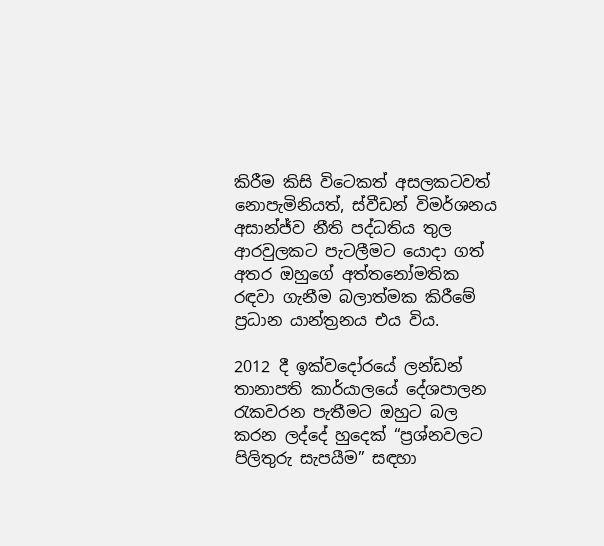කිරීම කිසි විටෙකත් අසලකටවත් නොපැමිනියත්, ස්වීඩන් විමර්ශනය අසාන්ජ්ව නීති පද්ධතිය තුල ආරවුලකට පැටලීමට යොදා ගත් අතර ඔහුගේ අත්තනෝමතික රඳවා ගැනීම බලාත්මක කිරීමේ ප්‍රධාන යාන්ත්‍රනය එය විය.

2012 දී ඉක්වදෝරයේ ලන්ඩන් තානාපති කාර්යාලයේ දේශපාලන රැකවරන පැතීමට ඔහුට බල කරන ලද්දේ හුදෙක් “ප්‍රශ්නවලට පිලිතුරු සැපයීම” සඳහා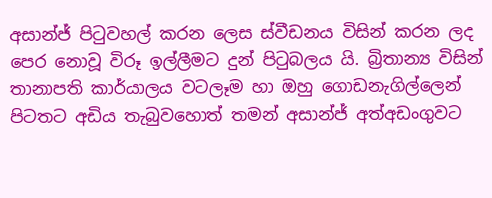අසාන්ජ් පිටුවහල් කරන ලෙස ස්වීඩනය විසින් කරන ලද පෙර නොවූ විරූ ඉල්ලීමට දුන් පිටුබලය යි. බ්‍රිතාන්‍ය විසින් තානාපති කාර්යාලය වටලෑම හා ඔහු ගොඩනැගිල්ලෙන් පිටතට අඩිය තැබුවහොත් තමන් අසාන්ජ් අත්අඩංගුවට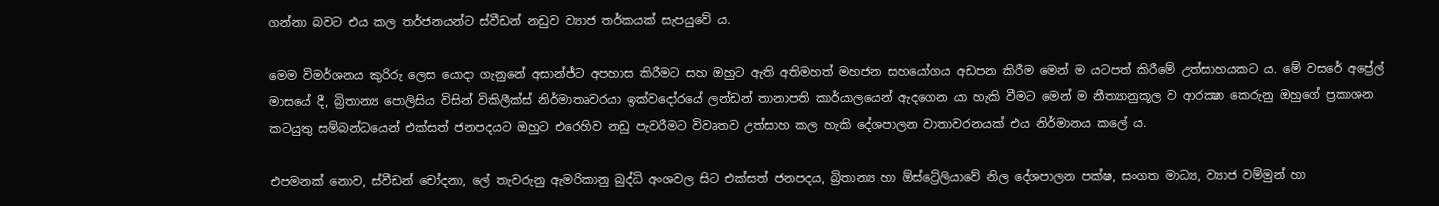ගන්නා බවට එය කල තර්ජනයන්ට ස්වීඩන් නඩුව ව්‍යාජ තර්කයක් සැපයුවේ ය.

මෙම විමර්ශනය කුරිරු ලෙස යොදා ගැනුනේ අසාන්ජ්ට අපහාස කිරීමට සහ ඔහුට ඇති අතිමහත් මහජන සහයෝගය අඩපන කිරීම මෙන් ම යටපත් කිරීමේ උත්සාහයකට ය. මේ වසරේ අප්‍රේල් මාසයේ දී, බ්‍රිතාන්‍ය පොලිසිය විසින් විකිලීක්ස් නිර්මාතෘවරයා ඉක්වදෝරයේ ලන්ඩන් තානාපති කාර්යාලයෙන් ඇදගෙන යා හැකි වීමට මෙන් ම නීත්‍යානුකූල ව ආරක්‍ෂා කෙරුනු ඔහුගේ ප්‍රකාශන කටයුතු සම්බන්ධයෙන් එක්සත් ජනපදයට ඔහුට එරෙහිව නඩු පැවරීමට විවෘතව උත්සාහ කල හැකි දේශපාලන වාතාවරනයක් එය නිර්මානය කලේ ය.

එපමනක් නොව, ස්වීඩන් චෝදනා, ලේ තැවරුනු ඇමරිකානු බුද්ධි අංශවල සිට එක්සත් ජනපදය, බ්‍රිතාන්‍ය හා ඕස්ට්‍රේලියාවේ නිල දේශපාලන පක්ෂ, සංගත මාධ්‍ය, ව්‍යාජ වම්මුන් හා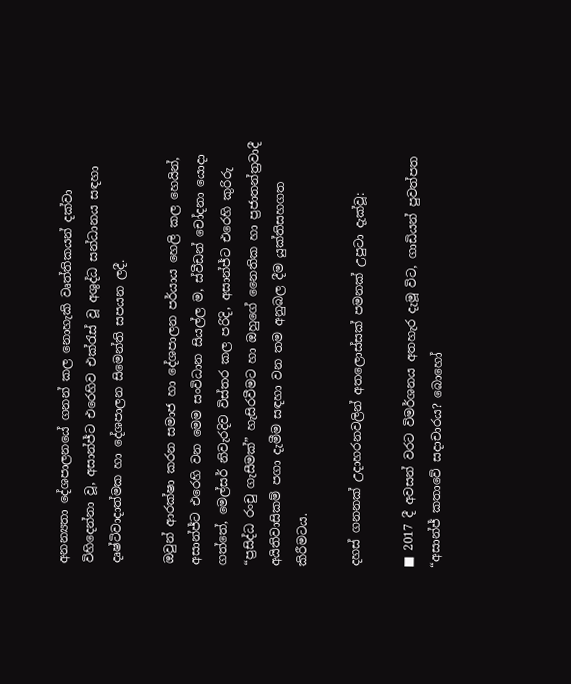අනන්‍යතා දේශපාලනයේ ගනන් කල නොහැකි වෘත්තිකයන් දක්වා විහිදෙන්නා වූ, අසාන්ජ්ට එරෙහිව එක්රැස් වූ අශුද්ධ සන්ධානය සඳහා දෘෂ්ටිවාදාත්මක හා දේශපාලන සිමෙන්ති සපයන ලදී.

ඔවුන් ආරක්ෂා කරන සමාජ හා දේශපාලන පර්යාය හෙලි කල හෙයින්, අසාන්ජ්ට එරෙහි වන මෙම සංවිධාන සියල්ල ම, ස්වීඩන් චෝදනා යොදා ගත්තේ, මෙල්සර් නිවැරදිව විස්තර කල පරිදි, අසාන්ජ්ට එරෙහි කුරිරු “ප්‍රසිද්ධ රංචු ගැසීමක්” හැසිරවීමට හා ඔහුගේ නෛතික හා ප්‍රජාතන්ත්‍රවාදී අයිතිවාසිකම් පගා දැමීම සඳහා වන තම අනුබල දීම යුක්තිසහගත කිරීමටය.

දහස් ගනනක් උදාහරනවලින් අතලොස්සක් පමනක් උපුටා දැක්වූ:

■ 2017 දී අවසන් වරට විමර්ශනය අතහැර දැමූ විට, ගාඩියන් පුවත්පත “අසාන්ජ් කතාවේ සදාචාරය? බොහෝ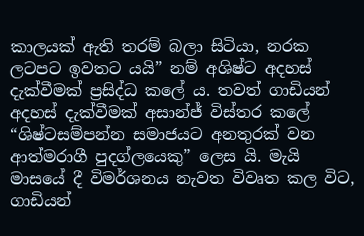කාලයක් ඇති තරම් බලා සිටියා, නරක ලටපට ඉවතට යයි” නම් අශිෂ්ට අදහස් දැක්වීමක් ප්‍රසිද්ධ කලේ ය. තවත් ගාඩියන් අදහස් දැක්වීමක් අසාන්ජ් විස්තර කලේ “ශිෂ්ටසම්පන්න සමාජයට අනතුරක් වන ආත්මරාගී පුදග්ලයෙකු” ලෙස යි. මැයි මාසයේ දී විමර්ශනය නැවත විවෘත කල විට, ගාඩියන්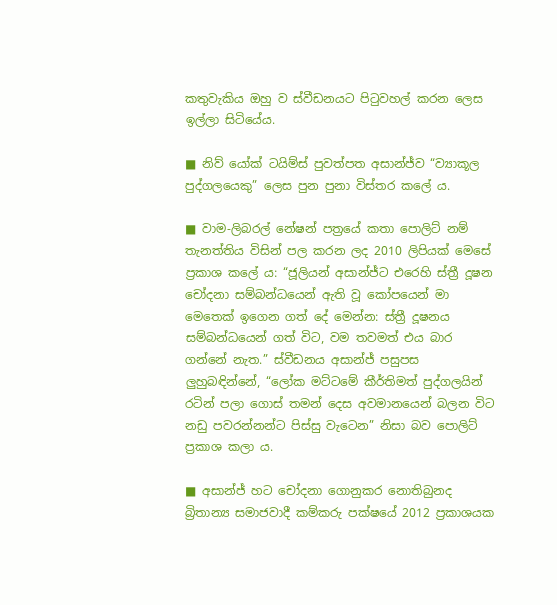කතුවැකිය ඔහු ව ස්වීඩනයට පිටුවහල් කරන ලෙස ඉල්ලා සිටියේය.

■ නිව් යෝක් ටයිම්ස් පුවත්පත අසාන්ජ්ව “ව්‍යාකූල පුද්ගලයෙකු” ලෙස පුන පුනා විස්තර කලේ ය.

■ වාම-ලිබරල් නේෂන් පත්‍රයේ කතා පොලිට් නම් තැනත්තිය විසින් පල කරන ලද 2010 ලිපියක් මෙසේ ප්‍රකාශ කලේ ය: “ජූලියන් අසාන්ජ්ට එරෙහි ස්ත්‍රී දූෂන චෝදනා සම්බන්ධයෙන් ඇති වූ කෝපයෙන් මා මෙතෙක් ඉගෙන ගත් දේ මෙන්න: ස්ත්‍රී දූෂනය සම්බන්ධයෙන් ගත් විට, වම තවමත් එය බාර ගන්නේ නැත.” ස්වීඩනය අසාන්ජ් පසුපස ලු‍හුබඳින්නේ, “ලෝක මට්ටමේ කීර්තිමත් පුද්ගලයින් රටින් පලා ගොස් තමන් දෙස අවමානයෙන් බලන විට නඩු පවරන්නන්ට පිස්සු වැටෙන” නිසා බව පොලිට් ප්‍රකාශ කලා ය.

■ අසාන්ජ් හට චෝදනා ගොනුකර නොතිබුනද බ්‍රිතාන්‍ය සමාජවාදී කම්කරු පක්ෂයේ 2012 ප්‍රකාශයක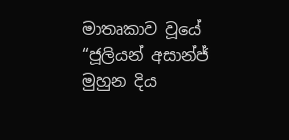මාතෘකාව වූයේ “ජූලියන් අසාන්ජ් මුහුන දිය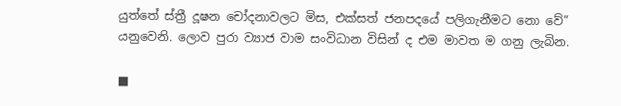යුත්තේ ස්ත්‍රී දූෂන චෝදනාවලට මිස, එක්සත් ජනපදයේ පලිගැනීමට නො වේ” යනුවෙනි. ලොව පුරා ව්‍යාජ වාම සංවිධාන විසින් ද එම මාවත ම ගනු ලැබින.

■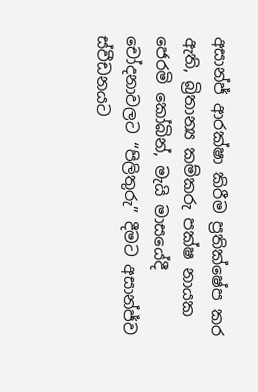අසාන්ජ් ආරක්ෂා කිරීම ප්‍රතික්ෂේප කර ඇති, බ්‍රිතාන්‍ය කම්කරු පක්ෂ නායක ජෙරමි කෝබින්, මැයි මාසයේදී චෝදනාවලට “පිලිතුරු” දීමට අසාන්ජ්ව ස්වීඩනයට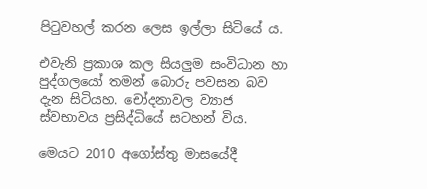පිටුවහල් කරන ලෙස ඉල්ලා සිටියේ ය.

එවැනි ප්‍රකාශ කල සියලු‍ම සංවිධාන හා පුද්ගලයෝ තමන් බොරු පවසන බව දැන සිටියහ. චෝදනාවල ව්‍යාජ ස්වභාවය ප්‍රසිද්ධියේ සටහන් විය.

මෙයට 2010 අගෝස්තු මාසයේදී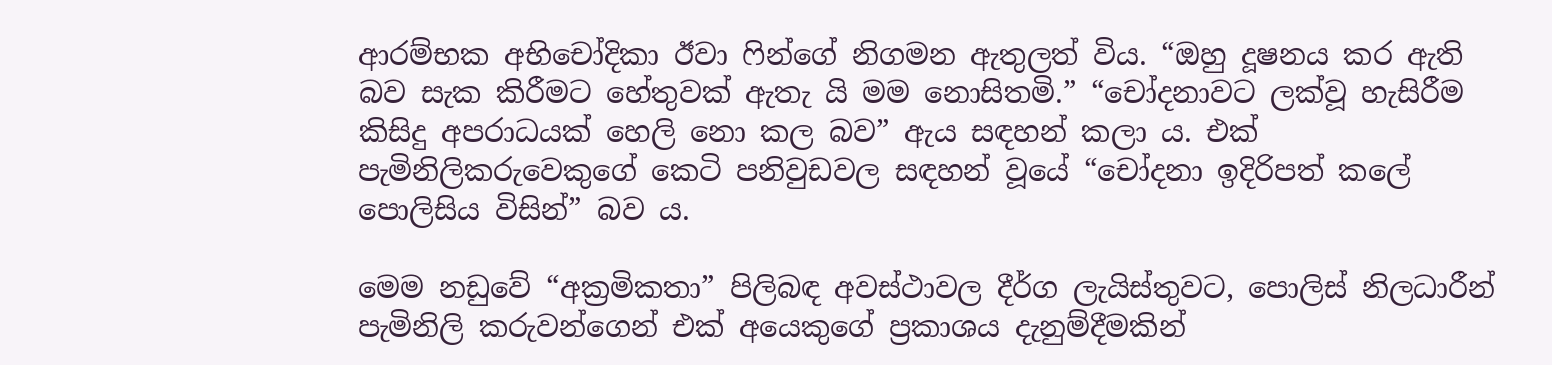ආරම්භක අභිචෝදිකා ඊවා ෆින්ගේ නිගමන ඇතුලත් විය. “ඔහු දූෂනය කර ඇති බව සැක කිරීමට හේතුවක් ඇතැ යි මම නොසිතමි.” “චෝදනාවට ලක්වූ හැසිරීම කිසිදු අපරාධයක් හෙලි නො කල බව” ඇය සඳහන් කලා ය. එක් පැමිනිලිකරුවෙකුගේ කෙටි පනිවුඩවල සඳහන් වූයේ “චෝදනා ඉදිරිපත් කලේ පොලිසිය විසින්” බව ය.

මෙම නඩුවේ “අක්‍රමිකතා” පිලිබඳ අවස්ථාවල දීර්ග ලැයිස්තුවට, පොලිස් නිලධාරීන් පැමිනිලි කරුවන්ගෙන් එක් අයෙකුගේ ප්‍රකාශය දැනුම්දීමකින්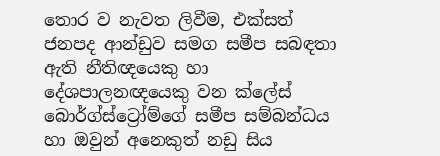තොර ව නැවත ලිවීම, එක්සත් ජනපද ආන්ඩුව සමග සමීප සබඳතා ඇති නීතිඥයෙකු හා දේශපාලනඥයෙකු වන ක්ලේස් බොර්ග්ස්ට්‍රෝම්ගේ සමීප සම්බන්ධය හා ඔවුන් අනෙකුත් නඩු සිය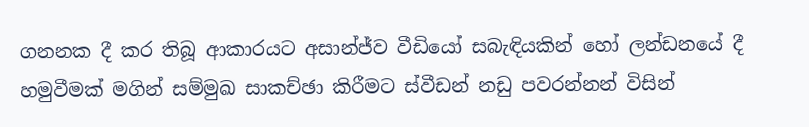ගනනක දී කර තිබූ ආකාරයට අසාන්ජ්ව වීඩියෝ සබැඳියකින් හෝ ලන්ඩනයේ දී හමුවීමක් මගින් සම්මුඛ සාකච්ඡා කිරීමට ස්වීඩන් නඩු පවරන්නන් විසින්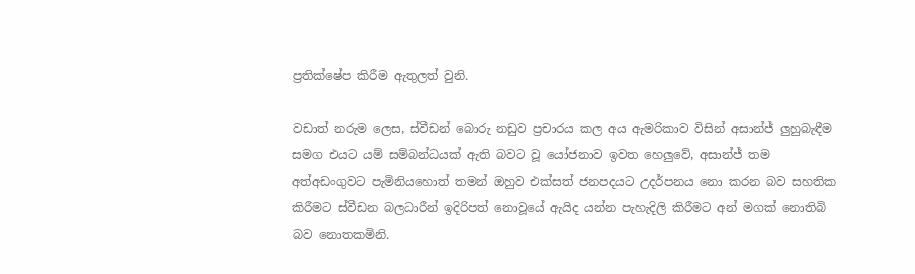ප්‍රතික්ෂේප කිරීම ඇතුලත් වුනි.

වඩාත් නරුම ලෙස, ස්වීඩන් බොරු නඩුව ප්‍රචාරය කල අය ඇමරිකාව විසින් අසාන්ජ් ලු‍හුබැඳීම සමග එයට යම් සම්බන්ධයක් ඇති බවට වූ යෝජනාව ඉවත හෙලු‍වේ, අසාන්ජ් තම අත්අඩංගුවට පැමිනියහොත් තමන් ඔහුව එක්සත් ජනපදයට උදර්පනය නො කරන බව සහතික කිරීමට ස්වීඩන බලධාරීන් ඉදිරිපත් නොවූයේ ඇයිද යන්න පැහැදිලි කිරීමට අන් මගක් නොතිබි බව නොතකමිනි.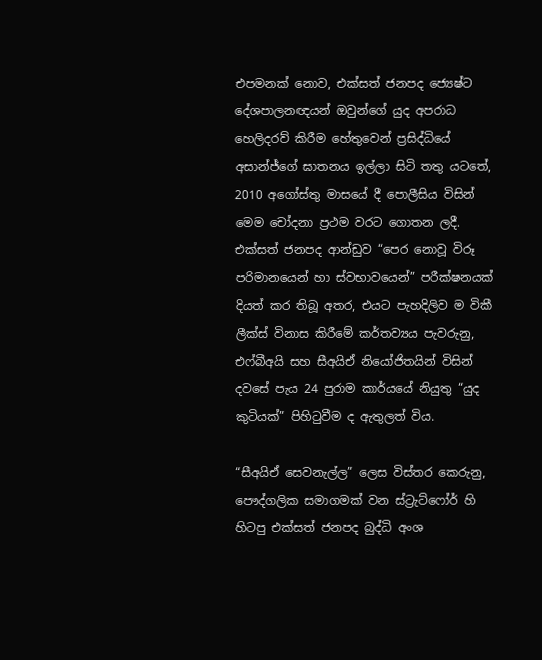එපමනක් නොව, එක්සත් ජනපද ජ්‍යෙෂ්ට දේශපාලනඥයන් ඔවුන්ගේ යුද අපරාධ හෙලිදරව් කිරීම හේතුවෙන් ප්‍රසිද්ධියේ අසාන්ජ්ගේ ඝාතනය ඉල්ලා සිටි තතු යටතේ, 2010 අගෝස්තු මාසයේ දී පොලීසිය විසින් මෙම චෝදනා ප්‍රථම වරට ගොතන ලදී. එක්සත් ජනපද ආන්ඩුව “පෙර නොවූ විරූ පරිමානයෙන් හා ස්වභාවයෙන්” පරීක්ෂනයක් දියත් කර තිබූ අතර, එයට පැහදිලිව ම විකී ලීක්ස් විනාස කිරීමේ කර්තව්‍යය පැවරුනු, එෆ්බීඅයි සහ සීඅයිඒ නියෝජිතයින් විසින් දවසේ පැය 24 පුරාම කාර්යයේ නියුතු “යුද කුටියක්” පිහිටුවීම ද ඇතුලත් විය.

“සීඅයිඒ සෙවනැල්ල” ලෙස විස්තර කෙරුනු, පෞද්ගලික සමාගමක් වන ස්ට්‍රැට්ෆෝර් හි හිටපු එක්සත් ජනපද බුද්ධි අංශ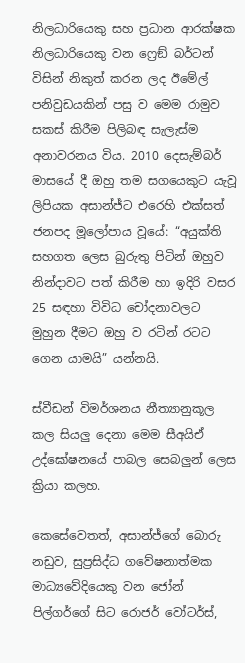නිලධාරියෙකු සහ ප්‍රධාන ආරක්ෂක නිලධාරියෙකු වන ෆ්‍රෙඞ් බර්ටන් විසින් නිකුත් කරන ලද ඊමේල් පනිවුඩයකින් පසු ව මෙම රාමුව සකස් කිරීම පිලිබඳ සැලැස්ම අනාවරනය විය. 2010 දෙසැම්බර් මාසයේ දී ඔහු තම සගයෙකුට යැවූ ලිපියක අසාන්ජ්ට එරෙහි එක්සත් ජනපද මූලෝපාය වූයේ: “අයුක්ති සහගත ලෙස බුරුතු පිටින් ඔහුව නින්දාවට පත් කිරීම හා ඉදිරි වසර 25 සඳහා විවිධ චෝදනාවලට මුහුන දීමට ඔහු ව රටින් රටට ගෙන යාමයි” යන්නයි.

ස්වීඩන් විමර්ශනය නීත්‍යානුකූල කල සියලු‍ දෙනා මෙම සීඅයිඒ උද්ඝෝෂනයේ පාබල සෙබලුන් ලෙස ක්‍රියා කලහ.

කෙසේවෙතත්, අසාන්ජ්ගේ බොරු නඩුව, සුප්‍රසිද්ධ ගවේෂනාත්මක මාධ්‍යවේදියෙකු වන ජෝන් පිල්ගර්ගේ සිට රොජර් වෝටර්ස්,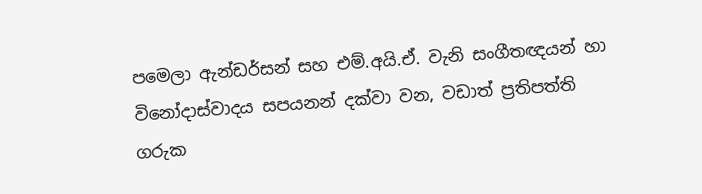පමෙලා ඇන්ඩර්සන් සහ එම්.අයි.ඒ. වැනි සංගීතඥයන් හා විනෝදාස්වාදය සපයනන් දක්වා වන, වඩාත් ප්‍රතිපත්ති ගරුක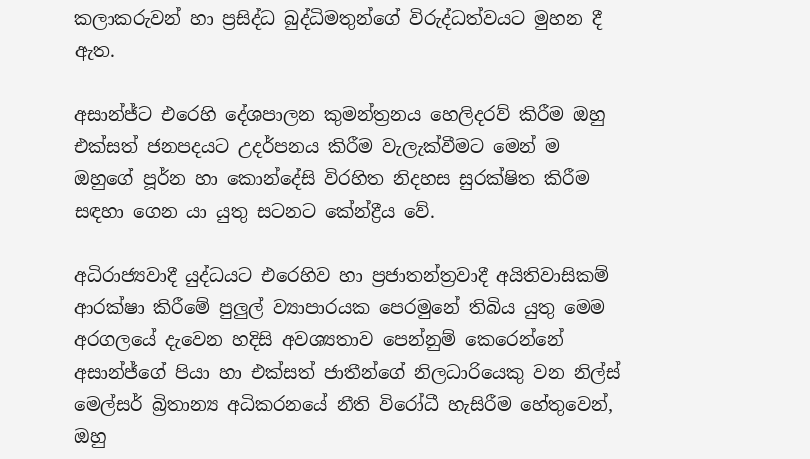කලාකරුවන් හා ප්‍රසිද්ධ බුද්ධිමතුන්ගේ විරුද්ධත්වයට මුහන දී ඇත.

අසාන්ජ්ට එරෙහි දේශපාලන කුමන්ත්‍රනය හෙලිදරව් කිරීම ඔහු එක්සත් ජනපදයට උදර්පනය කිරීම වැලැක්වීමට මෙන් ම ඔහුගේ පූර්න හා කොන්දේසි විරහිත නිදහස සුරක්ෂිත කිරීම සඳහා ගෙන යා යුතු සටනට කේන්ද්‍රීය වේ.

අධිරාජ්‍යවාදී යුද්ධයට එරෙහිව හා ප්‍රජාතන්ත්‍රවාදී අයිතිවාසිකම් ආරක්ෂා කිරීමේ පුලුල් ව්‍යාපාරයක පෙරමුනේ තිබිය යුතු මෙම අරගලයේ දැවෙන හදිසි අවශ්‍යතාව පෙන්නුම් කෙරෙන්නේ අසාන්ජ්ගේ පියා හා එක්සත් ජාතීන්ගේ නිලධාරියෙකු වන නිල්ස් මෙල්සර් බ්‍රිතාන්‍ය අධිකරනයේ නීති විරෝධී හැසිරීම හේතුවෙන්, ඔහු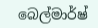බෙල්මාර්ෂ්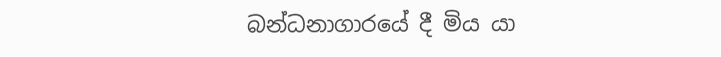බන්ධනාගාරයේ දී මිය යා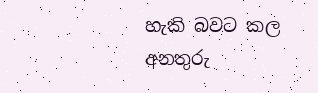හැකි බවට කල අනතුරු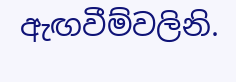ඇඟවීම්වලිනි.